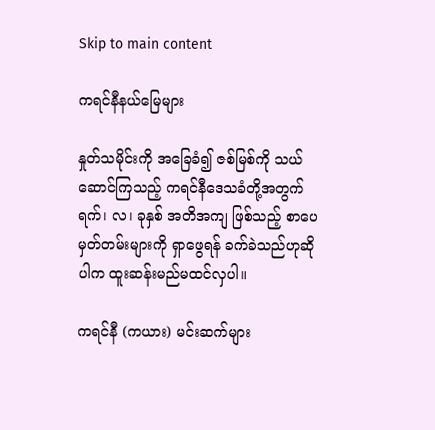Skip to main content

ကရင်နီနယ်မြေများ

နှုတ်သမိုင်းကို အခြေခံ၍ ဇစ်မြစ်ကို သယ်ဆောင်ကြသည့် ကရင်နီဒေသခံတို့အတွက် ရက်၊ လ၊ ခုနှစ် အတိအကျ ဖြစ်သည့် စာပေမှတ်တမ်းများကို ရှာဖွေရန် ခက်ခဲသည်ဟုဆိုပါက ထူးဆန်းမည်မထင်လှပါ။

ကရင်နီ (ကယား) မင်းဆက်များ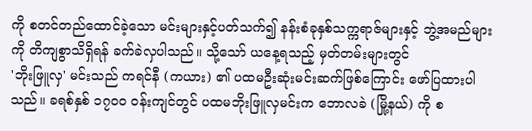ကို စတင်တည်ထောင်ခဲ့သော မင်းများနှင့်ပတ်သက်၍ နန်းစံခုနှစ်သက္ကရာဇ်များနှင့် ဘွဲ့အမည်များကို တိကျစွာသိရှိရန် ခက်ခဲလှပါသည်။ သို့သော် ယနေ့ရသည့် မှတ်တမ်းများတွင်
'ဘိုးဖြူလှ' မင်းသည် ကရင်နီ (ကယား) ၏ ပထမဦးဆုံးမင်းဆက်ဖြစ်ကြောင်း ဖော်ပြထားပါသည်။ ခရစ်နှစ် ၁၇၀၀ ဝန်းကျင်တွင် ပထမဘိုးဖြူလှမင်းက ဘောလခဲ (မြို့နယ်) ကို စ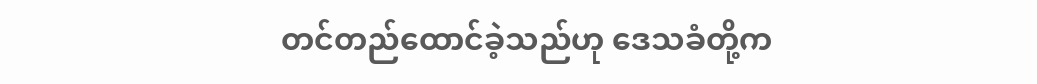တင်တည်ထောင်ခဲ့သည်ဟု ဒေသခံတို့က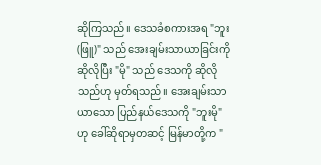ဆိုကြသည်။ ဒေသခံစကားအရ "ဘူး (ဖြူ)" သည် အေးချမ်းသာယာခြင်းကို ဆိုလိုပြီး "မို" သည် ဒေသကို ဆိုလိုသည်ဟု မှတ်ရသည်။ အေးချမ်းသာယာသော ပြည်နယ်ဒေသကို "ဘူးမို" ဟု ခေါ်ဆိုရာမှတဆင့် မြန်မာတို့က "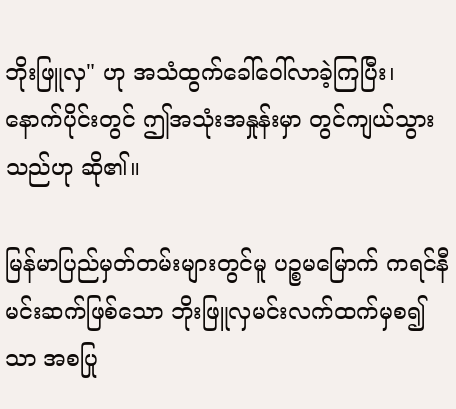ဘိုးဖြူလှ" ဟု အသံထွက်ခေါ်ဝေါ်လာခဲ့ကြပြီး၊ နောက်ပိုင်းတွင် ဤအသုံးအနှုန်းမှာ တွင်ကျယ်သွားသည်ဟု ဆို၏။

မြန်မာပြည်မှတ်တမ်းများတွင်မူ ပဉ္စမမြောက် ကရင်နီမင်းဆက်ဖြစ်သော ဘိုးဖြူလှမင်းလက်ထက်မှစ၍သာ အစပြု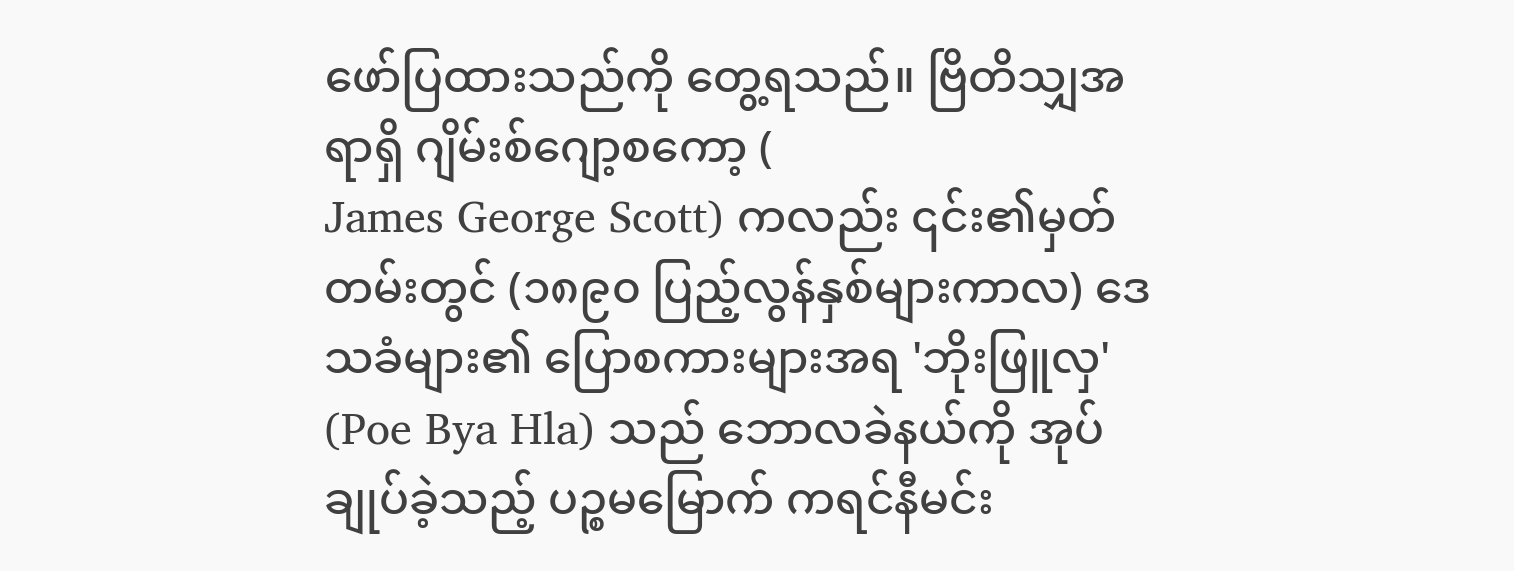ဖော်ပြထားသည်ကို တွေ့ရသည်။ ဗြိတိသျှအရာရှိ ဂျိမ်းစ်ဂျော့စကော့ (
James George Scott) ကလည်း ၎င်း၏မှတ်တမ်းတွင် (၁၈၉၀ ပြည့်လွန်နှစ်များကာလ) ဒေသခံများ၏ ပြောစကားများအရ 'ဘိုးဖြူလှ' (Poe Bya Hla) သည် ဘောလခဲနယ်ကို အုပ်ချုပ်ခဲ့သည့် ပဉ္စမမြောက် ကရင်နီမင်း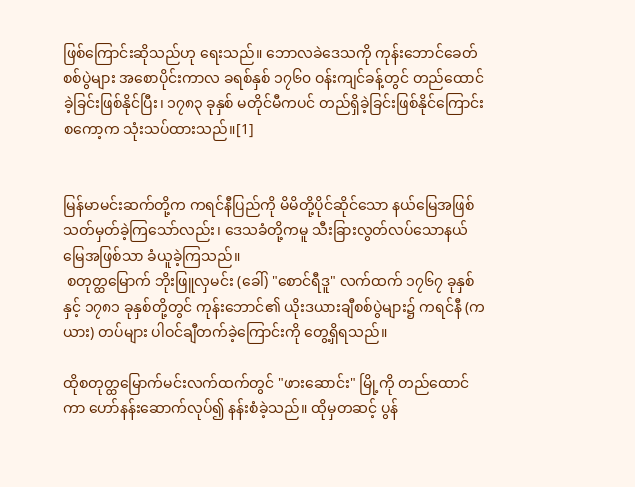ဖြစ်ကြောင်းဆိုသည်ဟု ရေးသည်။ ဘောလခဲဒေသကို ကုန်းဘောင်ခေတ်စစ်ပွဲများ အစောပိုင်းကာလ ခရစ်နှစ် ၁၇၆၀ ဝန်းကျင်ခန့်တွင် တည်ထောင်ခဲ့ခြင်းဖြစ်နိုင်ပြီး၊ ၁၇၈၃ ခုနှစ် မတိုင်မီကပင် တည်ရှိခဲ့ခြင်းဖြစ်နိုင်ကြောင်း စကော့က သုံးသပ်ထားသည်။[1]


မြန်မာမင်းဆက်တို့က ကရင်နီပြည်ကို မိမိတို့ပိုင်ဆိုင်သော နယ်မြေအဖြစ် သတ်မှတ်ခဲ့ကြသော်လည်း၊ ဒေသခံတို့ကမူ သီးခြားလွတ်လပ်သောနယ်မြေအဖြစ်သာ ခံယူခဲ့ကြသည်။
 စတုတ္ထမြောက် ဘိုးဖြူလှမင်း (ခေါ်) "စောင်ရီဒူ" လက်ထက် ၁၇၆၇ ခုနှစ်နှင့် ၁၇၈၁ ခုနှစ်တို့တွင် ကုန်းဘောင်၏ ယိုးဒယားချီစစ်ပွဲများ၌ ကရင်နီ (ကယား) တပ်များ ပါဝင်ချီတက်ခဲ့ကြောင်းကို တွေ့ရှိရသည်။

ထိုစတုတ္ထမြောက်မင်းလက်ထက်တွင် "ဖားဆောင်း" မြို့ကို တည်ထောင်ကာ ဟော်နန်းဆောက်လုပ်၍ နန်းစံခဲ့သည်။ ထိုမှတဆင့် ပွန်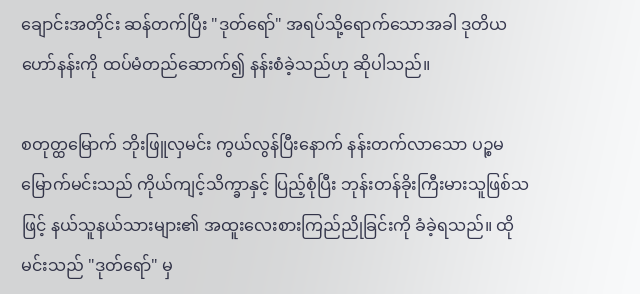ချောင်းအတိုင်း ဆန်တက်ပြီး "ဒုတ်ရော်" အရပ်သို့ရောက်သောအခါ ဒုတိယဟော်နန်းကို ထပ်မံတည်ဆောက်၍ နန်းစံခဲ့သည်ဟု ဆိုပါသည်။

စတုတ္ထမြောက် ဘိုးဖြူလှမင်း ကွယ်လွန်ပြီးနောက် နန်းတက်လာသော ပဉ္စမမြောက်မင်းသည် ကိုယ်ကျင့်သိက္ခာနှင့် ပြည့်စုံပြီး ဘုန်းတန်ခိုးကြီးမားသူဖြစ်သဖြင့် နယ်သူနယ်သားများ၏ အထူးလေးစားကြည်ညိုခြင်းကို ခံခဲ့ရသည်။ ထိုမင်းသည် "ဒုတ်ရော်" မှ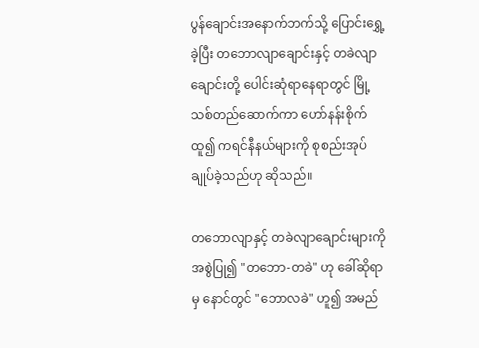ပွန်ချောင်းအနောက်ဘက်သို့ ပြောင်းရွှေ့ခဲ့ပြီး တဘောလျာချောင်းနှင့် တခဲလျာချောင်းတို့ ပေါင်းဆုံရာနေရာတွင် မြို့သစ်တည်ဆောက်ကာ ဟော်နန်းစိုက်ထူ၍ ကရင်နီနယ်များကို စုစည်းအုပ်ချုပ်ခဲ့သည်ဟု ဆိုသည်။

တဘောလျာနှင့် တခဲလျာချောင်းများကို အစွဲပြု၍ "တဘော-တခဲ" ဟု ခေါ်ဆိုရာမှ နောင်တွင် "ဘောလခဲ" ဟူ၍ အမည်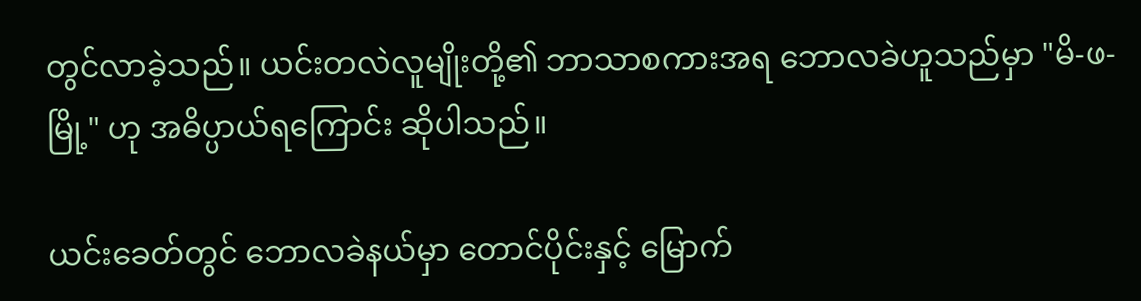တွင်လာခဲ့သည်။ ယင်းတလဲလူမျိုးတို့၏ ဘာသာစကားအရ ဘောလခဲဟူသည်မှာ "မိ-ဖ-မြို့" ဟု အဓိပ္ပာယ်ရကြောင်း ဆိုပါသည်။

ယင်းခေတ်တွင် ဘောလခဲနယ်မှာ တောင်ပိုင်းနှင့် မြောက်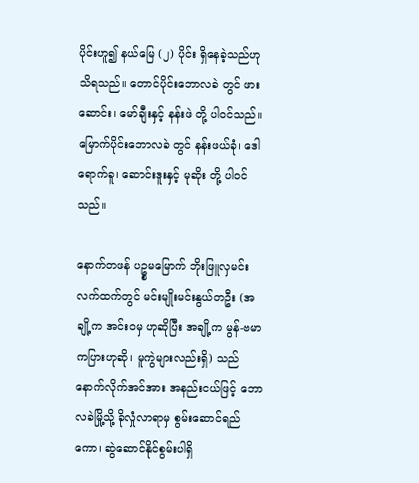ပိုင်းဟူ၍ နယ်မြေ (၂) ပိုင်း ရှိနေခဲ့သည်ဟု သိရသည်။ တောင်ပိုင်းဘောလခဲ တွင် ဖားဆောင်း၊ မော်ချီးနှင့် နန်းဖဲ တို့ ပါဝင်သည်။ မြောက်ပိုင်းဘောလခဲ တွင် နန်းဖယ်ခုံ၊ ဒေါရောက်ခူ၊ ဆောင်းဒူးနှင့် မုဆိုး တို့ ပါဝင်သည်။

နောက်တဖန် ပဥ္စမမြောက် ဘိုးဖြူလှမင်းလက်ထက်တွင် မင်းမျိုးမင်းနွယ်တဦး (အချို့က အင်းဝမှ ဟုဆိုပြီး အချို့က မွန်-ဗမာကပြားဟုဆို၊ မူကွဲများလည်းရှိ) သည် နောက်လိုက်အင်အား အနည်းငယ်ဖြင့် ဘောလခဲမြို့သို့ ခိုလှုံလာရာမှ စွမ်းဆောင်ရည်ကော၊ ဆွဲဆောင်နိုင်စွမ်းပါရှိ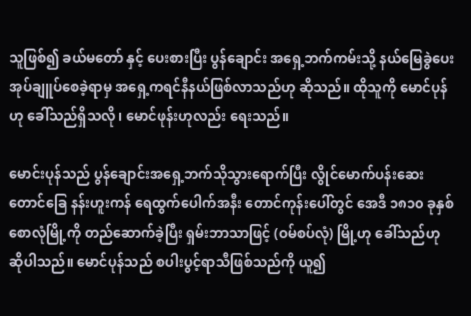သူဖြစ်၍ ခယ်မတော် နှင့် ပေးစားပြီး ပွန်ချောင်း အရှေ့ဘက်ကမ်းသို့ နယ်မြေခွဲပေးအုပ်ချူပ်စေခဲ့ရာမှ အရှေ့ကရင်နီနယ်ဖြစ်လာသည်ဟု ဆိုသည်။ ထိုသူကို မောင်ပုန်ဟု ခေါ်သည်ရှိသလို၊ မောင်ဖုန်းဟုလည်း ရေးသည်။

မောင်းပုန်သည် ပွန်ချောင်းအရှေ့ဘက်သိုသွားရောက်ပြီး လွိုင်မောက်ပန်းဆေးတောင်ခြေ နန်းဟူးကန် ရေထွက်ပေါက်အနီး တောင်ကုန်းပေါ်တွင် အေဒီ ၁၈၁၀ ခုနှစ် စောလုံမြို့ကို တည်ဆောက်ခဲ့ပြီး ရှမ်းဘာသာဖြင့် (ဝမ်စပ်လုံ) မြို့ဟု ခေါ်သည်ဟု ဆိုပါသည်။ မောင်ပုန်သည် စပါးပွင့်ရာသီဖြစ်သည်ကို ယူ၍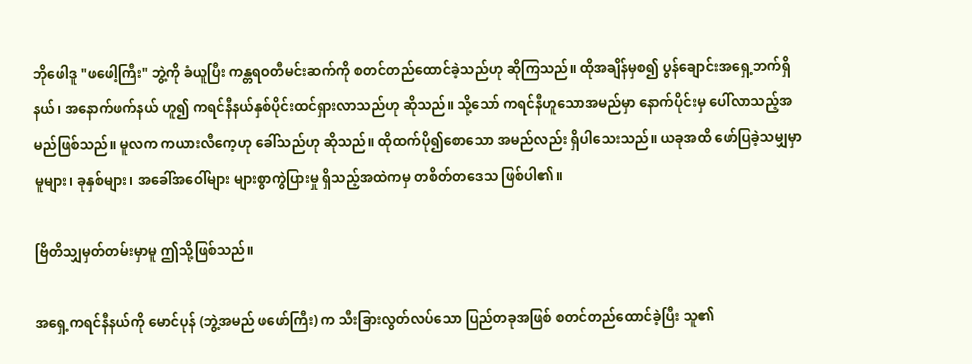ဘိုဖေါဒူ "ဖဖေါ့ကြီး" ဘွဲ့ကို ခံယူပြီး ကန္တရဝတီမင်းဆက်ကို စတင်တည်ထောင်ခဲ့သည်ဟု ဆိုကြသည်။ ထိုအချိန်မှစ၍ ပွန်ချောင်းအရှေ့ဘက်ရှိနယ်၊ အနောက်ဖက်နယ် ဟူ၍ ကရင်နီနယ်နှစ်ပိုင်းထင်ရှားလာသည်ဟု ဆိုသည်။ သို့သော် ကရင်နီဟူသောအမည်မှာ နောက်ပိုင်းမှ ပေါ်လာသည့်အမည်ဖြစ်သည်။ မူလက ကယားလီကေ့ဟု ခေါ်သည်ဟု ဆိုသည်။ ထိုထက်ပို၍စောသော အမည်လည်း ရှိပါသေးသည်။ ယခုအထိ ဖော်ပြခဲ့သမျှမှာ မူများ၊ ခုနှစ်များ၊ အခေါ်အဝေါ်များ များစွာကွဲပြားမှု ရှိသည့်အထဲကမှ တစိတ်တဒေသ ဖြစ်ပါ၏။

ဗြိတိသျှမှတ်တမ်းမှာမူ ဤသို့ဖြစ်သည်။

အရှေ့ကရင်နီနယ်ကို မောင်ပုန် (ဘွဲ့အမည် ဖဖော်ကြီး) က သီးခြားလွတ်လပ်သော ပြည်တခုအဖြစ် စတင်တည်ထောင်ခဲ့ပြီး သူ၏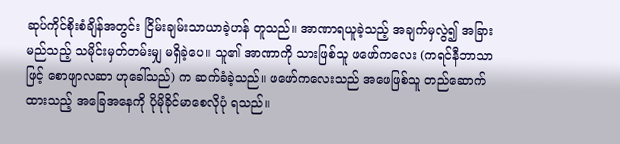ဆုပ်ကိုင်စိုးစံချိန်အတွင်း ငြိမ်းချမ်းသာယာခဲ့ဟန် တူသည်။ အာဏာရယူခဲ့သည့် အချက်မှလွဲ၍ အခြား မည်သည့် သမိုင်းမှတ်တမ်းမျှ မရှိခဲ့ပေ။ သူ၏ အာဏာကို သားဖြစ်သူ ဖဖော်ကလေး (ကရင်နီဘာသာဖြင့် စောဖျာလဆာ ဟုခေါ်သည်) က ဆက်ခံခဲ့သည်။ ဖဖော်ကလေးသည် အဖေဖြစ်သူ တည်ဆောက်ထားသည့် အခြေအနေကို ပိုမိုခိုင်မာစေလိုပုံ ရသည်။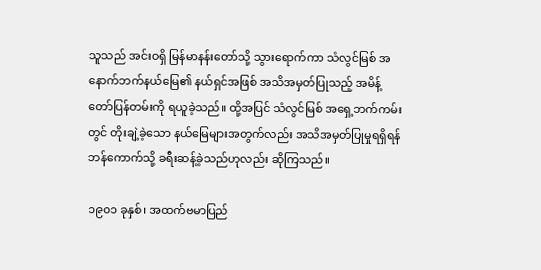သူသည် အင်းဝရှိ မြန်မာနန်းတော်သို့ သွားရောက်ကာ သံလွင်မြစ် အနောက်ဘက်နယ်မြေ၏ နယ်ရှင်အဖြစ် အသိအမှတ်ပြုသည့် အမိန့်တော်ပြန်တမ်းကို ရယူခဲ့သည်။ ထို့အပြင် သံလွင်မြစ် အရှေ့ဘက်ကမ်းတွင် တိုးချဲ့ခဲ့သော နယ်မြေများအတွက်လည်း အသိအမှတ်ပြုမှုရရှိရန် ဘန်ကောက်သို့ ခရီးဆန့်ခဲ့သည်ဟုလည်း ဆိုကြသည်။

၁၉၀၁ ခုနှစ်၊ အထက်ဗမာပြည်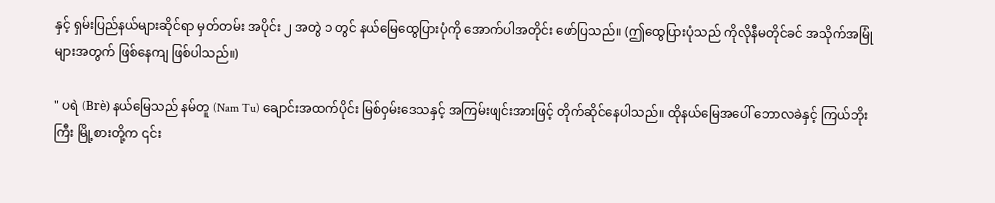နှင့် ရှမ်းပြည်နယ်များဆိုင်ရာ မှတ်တမ်း အပိုင်း ၂ အတွဲ ၁ တွင် နယ်မြေထွေပြားပုံကို အောက်ပါအတိုင်း ဖော်ပြသည်။ (ဤထွေပြားပုံသည် ကိုလိုနီမတိုင်ခင် အသိုက်အမြုံများအတွက် ဖြစ်နေကျ ဖြစ်ပါသည်။)

" ပရဲ (Brè) နယ်မြေသည် နမ်တူ (Nam Tu) ချောင်းအထက်ပိုင်း မြစ်ဝှမ်းဒေသနှင့် အကြမ်းဖျင်းအားဖြင့် တိုက်ဆိုင်နေပါသည်။ ထိုနယ်မြေအပေါ် ဘောလခဲနှင့် ကြယ်ဘိုးကြီး မြို့စားတို့က ၎င်း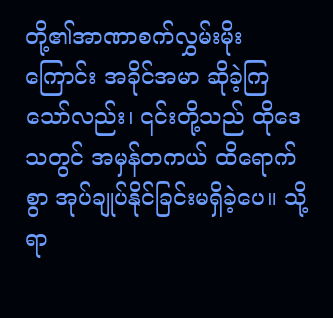တို့၏အာဏာစက်လွှမ်းမိုးကြောင်း အခိုင်အမာ ဆိုခဲ့ကြသော်လည်း၊ ၎င်းတို့သည် ထိုဒေသတွင် အမှန်တကယ် ထိရောက်စွာ အုပ်ချုပ်နိုင်ခြင်းမရှိခဲ့ပေ။ သို့ရာ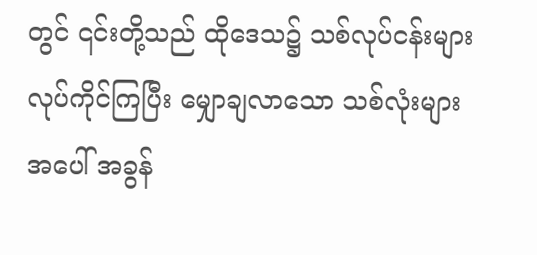တွင် ၎င်းတို့သည် ထိုဒေသ၌ သစ်လုပ်ငန်းများ လုပ်ကိုင်ကြပြီး မျှောချလာသော သစ်လုံးများအပေါ် အခွန်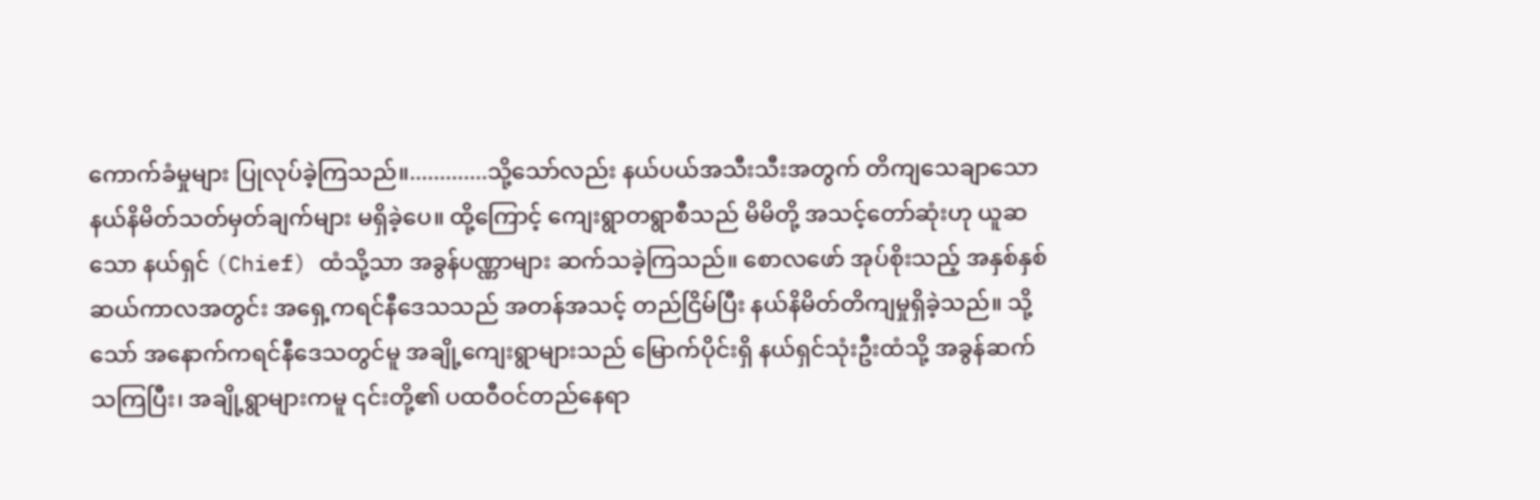ကောက်ခံမှုများ ပြုလုပ်ခဲ့ကြသည်။.............သို့သော်လည်း နယ်ပယ်အသီးသီးအတွက် တိကျသေချာသော နယ်နိမိတ်သတ်မှတ်ချက်များ မရှိခဲ့ပေ။ ထို့ကြောင့် ကျေးရွာတရွာစီသည် မိမိတို့ အသင့်တော်ဆုံးဟု ယူဆသော နယ်ရှင် (Chief) ထံသို့သာ အခွန်ပဏ္ဏာများ ဆက်သခဲ့ကြသည်။ စောလဖော် အုပ်စိုးသည့် အနှစ်နှစ်ဆယ်ကာလအတွင်း အရှေ့ကရင်နီဒေသသည် အတန်အသင့် တည်ငြိမ်ပြီး နယ်နိမိတ်တိကျမှုရှိခဲ့သည်။ သို့သော် အနောက်ကရင်နီဒေသတွင်မူ အချို့ကျေးရွာများသည် မြောက်ပိုင်းရှိ နယ်ရှင်သုံးဦးထံသို့ အခွန်ဆက်သကြပြီး၊ အချို့ရွာများကမူ ၎င်းတို့၏ ပထဝီဝင်တည်နေရာ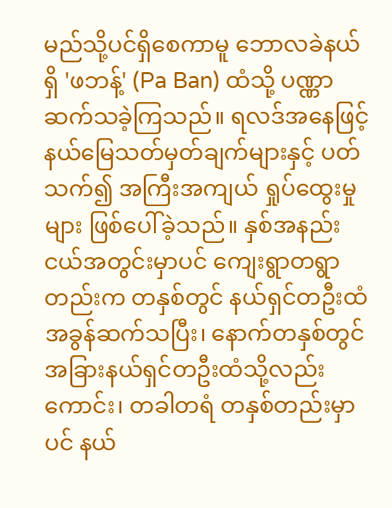မည်သို့ပင်ရှိစေကာမူ ဘောလခဲနယ်ရှိ 'ဖဘန့်' (Pa Ban) ထံသို့ ပဏ္ဏာဆက်သခဲ့ကြသည်။ ရလဒ်အနေဖြင့် နယ်မြေသတ်မှတ်ချက်များနှင့် ပတ်သက်၍ အကြီးအကျယ် ရှုပ်ထွေးမှုများ ဖြစ်ပေါ်ခဲ့သည်။ နှစ်အနည်းငယ်အတွင်းမှာပင် ကျေးရွာတရွာတည်းက တနှစ်တွင် နယ်ရှင်တဦးထံ အခွန်ဆက်သပြီး၊ နောက်တနှစ်တွင် အခြားနယ်ရှင်တဦးထံသို့လည်းကောင်း၊ တခါတရံ တနှစ်တည်းမှာပင် နယ်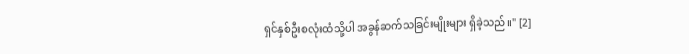ရှင်နှစ်ဦးစလုံးထံသို့ပါ အခွန်ဆက်သခြင်းမျိုးများ ရှိခဲ့သည်။" [2]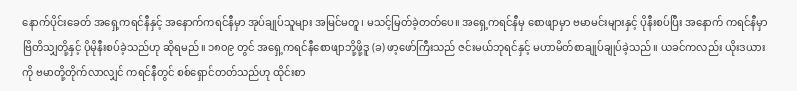နောက်ပိုင်းခေတ် အရှေ့ကရင်နီနှင့် အနောက်ကရင်နီမှာ အုပ်ချုပ်သူများ အမြင်မတူ၊ မသင့်မြတ်ခဲ့တတ်ပေ။ အရှေ့ကရင်နီမှ စောဖျာမှာ ဗမာမင်းများနှင့် ပိုနီးစပ်ပြီး အနောက် ကရင်နီမှာ ဗြိတိသျှတို့နှင့် ပိုမိုနီးစပ်ခဲ့သည်ဟု ဆိုရမည်။ ၁၈၀၉ တွင် အရှေ့ကရင်နီစောဖျာဘို့ဖို့ဒူ (ခ) ဖာ့ဖော်ကြီးသည် ဇင်းမယ်ဘုရင်နှင့် မဟာမိတ်စာချုပ်ချုပ်ခဲ့သည်။ ယခင်ကလည်း ယိုးဒယားကို ဗမာတို့တိုက်လာလျှင် ကရင်နီတွင် စစ်ရှောင်တတ်သည်ဟု ထိုင်းစာ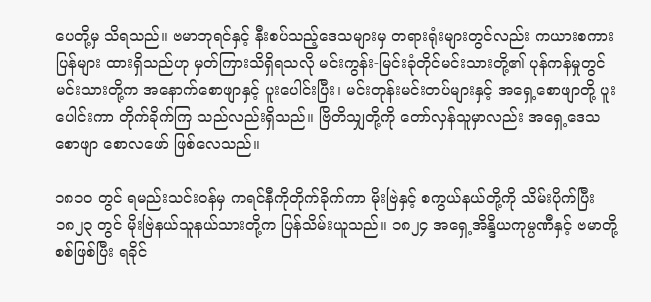ပေတို့မှ သိရသည်။ ဗမာဘုရင်နှင့် နီးစပ်သည့်ဒေသများမှ တရားရုံးများတွင်လည်း ကယားစကားပြန်များ ထားရှိသည်ဟု မှတ်ကြားသိရှိရသလို မင်းကွန်း-မြင်းခုံတိုင်မင်းသားတို့၏ ပုန်ကန်မှုတွင် မင်းသားတို့က အနောက်စောဖျာနှင့် ပူးပေါင်းပြီး၊ မင်းတုန်းမင်းတပ်များနှင့် အရှေ့စောဖျာတို့ ပူးပေါင်းကာ တိုက်ခိုက်ကြ သည်လည်းရှိသည်။ ဗြိတိသျှတို့ကို တော်လှန်သူမှာလည်း အရှေ့ဒေသစောဖျာ စောလဖော် ဖြစ်လေသည်။

၁၈၁၀ တွင် ရမည်းသင်းဝန်မှ ကရင်နီကိုတိုက်ခိုက်ကာ မိုးဗြဲနှင့် စကွယ်နယ်တို့ကို သိမ်းပိုက်ပြီး ၁၈၂၃ တွင် မိုးဗြဲနယ်သူနယ်သားတို့က ပြန်သိမ်းယူသည်။ ၁၈၂၄ အရှေ့အိန္ဒိယကုမ္ပဏီနှင့် ဗမာတို့စစ်ဖြစ်ပြီး ရခိုင်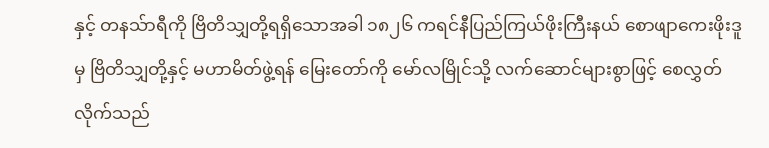နှင့် တနသ်ာရီကို ဗြိတိသျှတို့ရရှိသောအခါ ၁၈၂၆ ကရင်နီပြည်ကြယ်ဖိုးကြီးနယ် စောဖျာကေးဖိုးဒူမှ ဗြိတိသျှတို့နှင့် မဟာမိတ်ဖွဲ့ရန် မြေးတော်ကို မော်လမြိုင်သို့ လက်ဆောင်များစွာဖြင့် စေလွှတ်လိုက်သည်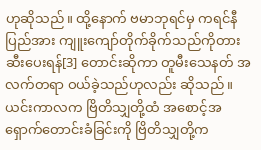ဟုဆိုသည်။ ထို့နောက် ဗမာဘုရင်မှ ကရင်နီပြည်အား ကျူးကျော်တိုက်ခိုက်သည်ကိုတားဆီးပေးရန်[3] တောင်းဆိုကာ တူမီးသေနတ် အလက်တရာ ဝယ်ခဲ့သည်ဟုလည်း ဆိုသည်။ ယင်းကာလက ဗြိတိသျှတို့ထံ အစောင့်အရှောက်တောင်းခံခြင်းကို ဗြိတိသျှတို့က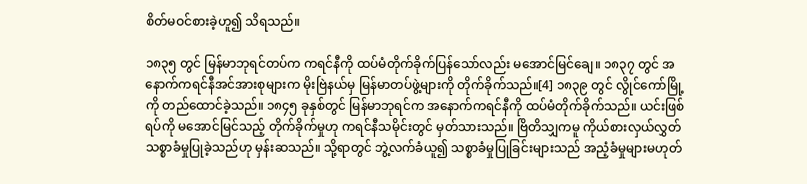စိတ်မဝင်စားခဲ့ဟူ၍ သိရသည်။

၁၈၃၅ တွင် မြန်မာဘုရင်တပ်က ကရင်နီကို ထပ်မံတိုက်ခိုက်ပြန်သော်လည်း မအောင်မြင်ချေ။ ၁၈၃၇ တွင် အနောက်ကရင်နီအင်အားစုများက မိုးဗြဲနယ်မှ မြန်မာတပ်ဖွဲ့များကို တိုက်ခိုက်သည်။[4] ၁၈၃၉ တွင် လွိုင်ကော်မြို့ကို တည်ထောင်ခဲ့သည်။ ၁၈၄၅ ခုနှစ်တွင် မြန်မာဘုရင်က အနောက်ကရင်နီကို ထပ်မံတိုက်ခိုက်သည်။ ယင်းဖြစ်ရပ်ကို မအောင်မြင်သည့် တိုက်ခိုက်မှုဟု ကရင်နီသမိုင်းတွင် မှတ်သားသည်။ ဗြိတိသျှကမူ ကိုယ်စားလှယ်လွှတ်သစ္စာခံမှုပြုခဲ့သည်ဟု မှန်းဆသည်။ သို့ရာတွင် ဘွဲ့လက်ခံယူ၍ သစ္စာခံမှုပြုခြင်းများသည် အညံ့ခံမှုများမဟုတ်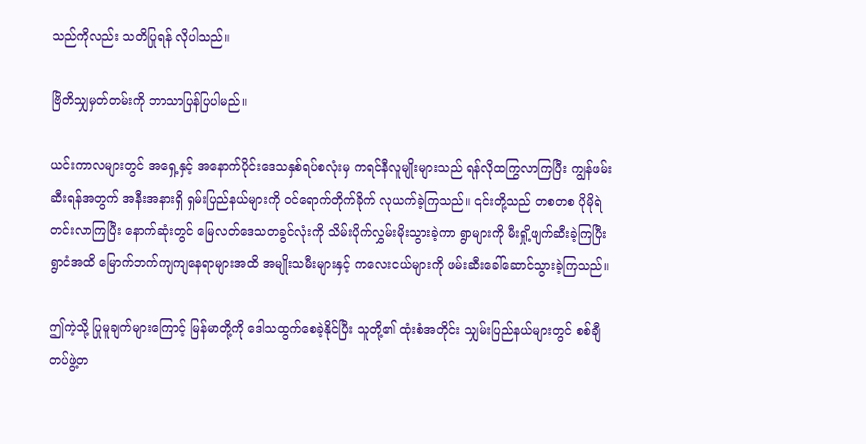သည်ကိုလည်း သတိပြုရန် လိုပါသည်။

ဗြိတိသျှမှတ်တမ်းကို ဘာသာပြန်ပြပါမည်။

ယင်းကာလများတွင် အရှေ့နှင့် အနောက်ပိုင်းဒေသနှစ်ရပ်စလုံးမှ ကရင်နီလူမျိုးများသည် ရန်လိုထကြွလာကြပြီး ကျွန်ဖမ်းဆီးရန်အတွက် အနီးအနားရှိ ရှမ်းပြည်နယ်များကို ဝင်ရောက်တိုက်ခိုက် လုယက်ခဲ့ကြသည်။ ၎င်းတို့သည် တစတစ ပိုမိုရဲတင်းလာကြပြီး နောက်ဆုံးတွင် မြေလတ်ဒေသတခွင်လုံးကို သိမ်းပိုက်လွှမ်းမိုးသွားခဲ့ကာ ရွာများကို မီးရှို့ဖျက်ဆီးခဲ့ကြပြီး ရွာငံအထိ မြောက်ဘက်ကျကျနေရာများအထိ အမျိုးသမီးများနှင့် ကလေးငယ်များကို ဖမ်းဆီးခေါ်ဆောင်သွားခဲ့ကြသည်။

ဤကဲ့သို့ ပြုမူချက်များကြောင့် မြန်မာတို့ကို ဒေါသထွက်စေခဲ့နိုင်ပြီး သူတို့၏ ထုံးစံအတိုင်း သျှမ်းပြည်နယ်များတွင် စစ်ချီတပ်ဖွဲ့တ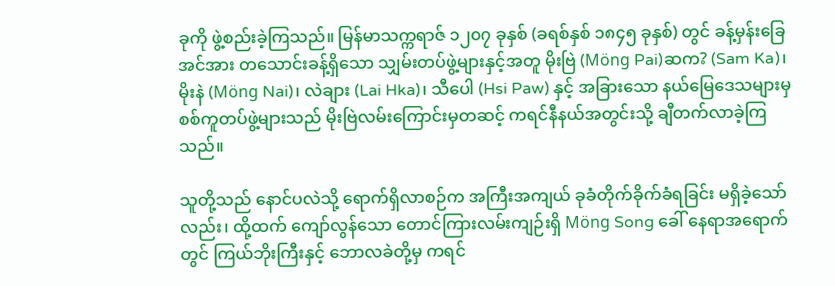ခုကို ဖွဲ့စည်းခဲ့ကြသည်။ မြန်မာသက္ကရာဇ် ၁၂၀၇ ခုနှစ် (ခရစ်နှစ် ၁၈၄၅ ခုနှစ်) တွင် ခန့်မှန်းခြေ အင်အား တသောင်းခန့်ရှိသော သျှမ်းတပ်ဖွဲ့များနှင့်အတူ မိုးဗြဲ (Möng Pai)ဆက? (Sam Ka)၊ မိုးနဲ (Möng Nai)၊ လဲချား (Lai Hka)၊ သီပေါ (Hsi Paw) နှင့် အခြားသော နယ်မြေဒေသများမှ စစ်ကူတပ်ဖွဲ့များသည် မိုးဗြဲလမ်းကြောင်းမှတဆင့် ကရင်နီနယ်အတွင်းသို့ ချီတက်လာခဲ့ကြသည်။

သူတို့သည် နောင်ပလဲသို့ ရောက်ရှိလာစဉ်က အကြီးအကျယ် ခုခံတိုက်ခိုက်ခံရခြင်း မရှိခဲ့သော်လည်း၊ ထို့ထက် ကျော်လွန်သော တောင်ကြားလမ်းကျဉ်းရှိ Möng Song ခေါ် နေရာအရောက်တွင် ကြယ်ဘိုးကြီးနှင့် ဘောလခဲတို့မှ ကရင်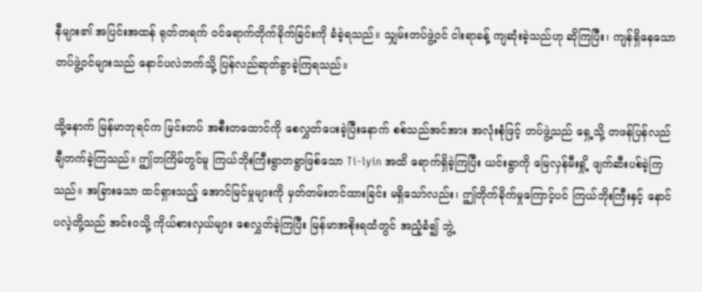နီများ၏ အပြင်းအထန် ရုတ်တရက် ဝင်ရောက်တိုက်ခိုက်ခြင်းကို ခံခဲ့ရသည်။ သျှမ်းတပ်ဖွဲ့ဝင် ငါးရာခန့် ကျဆုံးခဲ့သည်ဟု ဆိုကြပြီး၊ ကျန်ရှိနေသော တပ်ဖွဲ့ဝင်များသည် နောင်ပလဲဘက်သို့ ပြန်လည်ဆုတ်ခွာခဲ့ကြရသည်။

ထို့နောက် မြန်မာဘုရင်က မြင်းတပ် အစီးတထောင်ကို စေလွှတ်ပေးခဲ့ပြီးနောက် စစ်သည်အင်အား အလုံးစုံဖြင့် တပ်ဖွဲ့သည် ရှေ့သို့ တဖန်ပြန်လည် ချီတက်ခဲ့ကြသည်။ ဤတကြိမ်တွင်မူ ကြယ်ဘိုးကြီးရွာတရွာဖြစ်သော Ti-lyin အထိ ရောက်ရှိခဲ့ကြပြီး ယင်းရွာကို မြေလှန်မီးရှို့ ဖျက်ဆီးပစ်ခဲ့ကြသည်။ အခြားသော ထင်ရှားသည့် အောင်မြင်မှုများကို မှတ်တမ်းတင်ထားခြင်း မရှိသော်လည်း၊ ဤတိုက်ခိုက်မှုကြောင့်ပင် ကြယ်ဘိုးကြီးနှင့် နောင်ပလဲ့တို့သည် အင်းဝသို့ ကိုယ်စားလှယ်များ စေလွှတ်ခဲ့ကြပြီး မြန်မာအစိုးရထံတွင် အညံ့ခံ၍ ဘွဲ့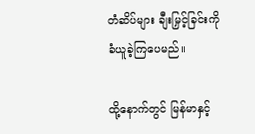တံဆိပ်များ ချီးမြှင့်ခြင်းကို ခံယူခဲ့ကြပေမည်။

ထို့နောက်တွင် မြန်မာနှင့်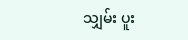သျှမ်း ပူး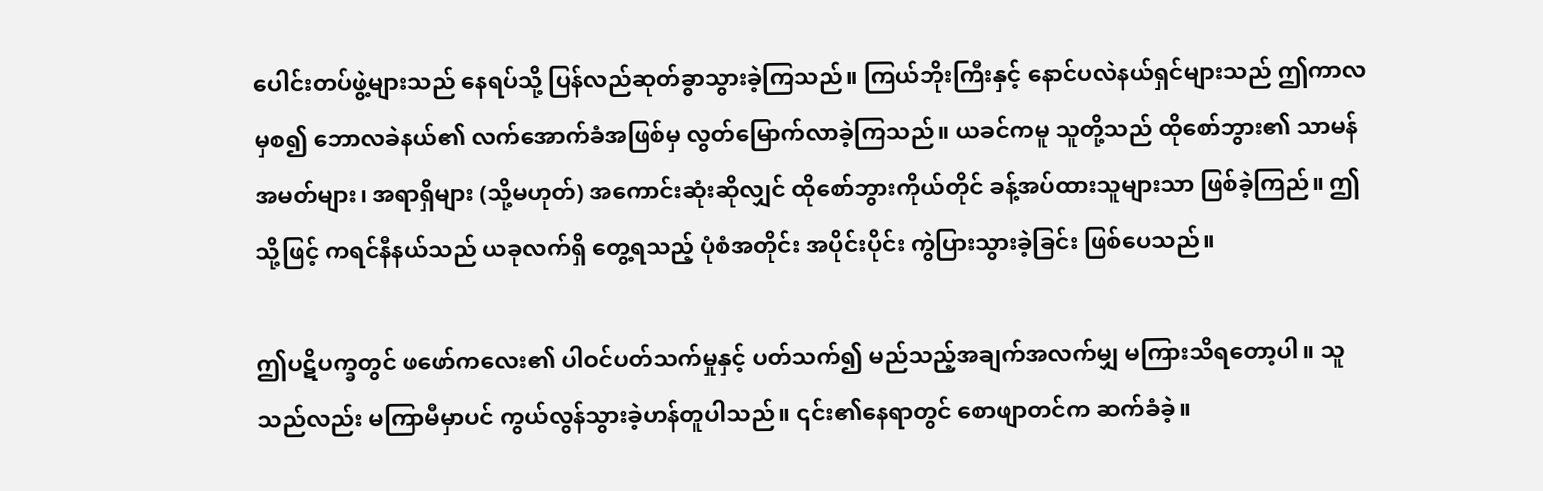ပေါင်းတပ်ဖွဲ့များသည် နေရပ်သို့ ပြန်လည်ဆုတ်ခွာသွားခဲ့ကြသည်။ ကြယ်ဘိုးကြီးနှင့် နောင်ပလဲနယ်ရှင်များသည် ဤကာလမှစ၍ ဘောလခဲနယ်၏ လက်အောက်ခံအဖြစ်မှ လွတ်မြောက်လာခဲ့ကြသည်။ ယခင်ကမူ သူတို့သည် ထိုစော်ဘွား၏ သာမန်အမတ်များ၊ အရာရှိများ (သို့မဟုတ်) အကောင်းဆုံးဆိုလျှင် ထိုစော်ဘွားကိုယ်တိုင် ခန့်အပ်ထားသူများသာ ဖြစ်ခဲ့ကြည်။ ဤသို့ဖြင့် ကရင်နီနယ်သည် ယခုလက်ရှိ တွေ့ရသည့် ပုံစံအတိုင်း အပိုင်းပိုင်း ကွဲပြားသွားခဲ့ခြင်း ဖြစ်ပေသည်။

ဤပဋိပက္ခတွင် ဖဖော်ကလေး၏ ပါဝင်ပတ်သက်မှုနှင့် ပတ်သက်၍ မည်သည့်အချက်အလက်မျှ မကြားသိရတော့ပါ။ သူသည်လည်း မကြာမီမှာပင် ကွယ်လွန်သွားခဲ့ဟန်တူပါသည်။ ၎င်း၏နေရာတွင် စောဖျာတင်က ဆက်ခံခဲ့။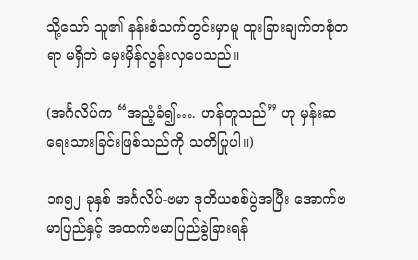သို့သော် သူ၏ နန်းစံသက်တွင်းမှာမူ ထူးခြားချက်တစုံတရာ မရှိဘဲ မှေးမှိန်လွန်းလှပေသည်။

(အင်္ဂလိပ်က “အညံ့ခံ၍…. ဟန်တူသည်” ဟု မှန်းဆ ရေးသားခြင်းဖြစ်သည်ကို သတိပြုပါ။)

၁၈၅၂ ခုနှစ် အင်္ဂလိပ်-ဗမာ ဒုတိယစစ်ပွဲအပြီး အောက်ဗမာပြည်နှင့် အထက်ဗမာပြည်ခွဲခြားရန်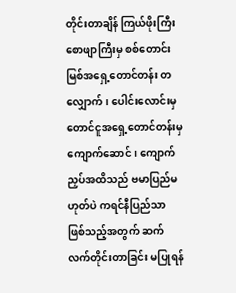တိုင်းတာချိန် ကြယ်ဖိုးကြီးစောဖျာကြီးမှ စစ်တောင်းမြစ်အရှေ့တောင်တန်း တလျှောက်၊ ပေါင်းလောင်းမှ တောင်ငူအရှေ့တောင်တန်းမှ ကျောက်ဆောင်၊ ကျောက်ညှပ်အထိသည် ဗမာပြည်မဟုတ်ပဲ ကရင်နီပြည်သာ ဖြစ်သည့်အတွက် ဆက်လက်တိုင်းတာခြင်း မပြုရန်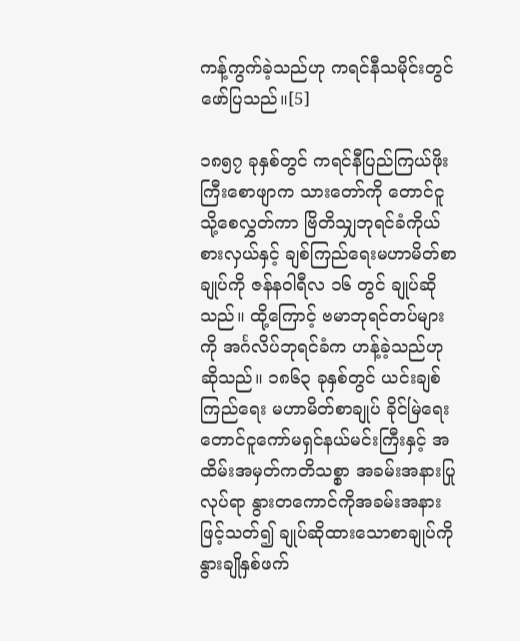ကန့်ကွက်ခဲ့သည်ဟု ကရင်နီသမိုင်းတွင် ဖော်ပြသည်။[5]

၁၈၅၇ ခုနှစ်တွင် ကရင်နီပြည်ကြယ်ဖိုးကြီးစောဖျာက သားတော်ကို တောင်ငူသို့စေလွှတ်ကာ ဗြိတိသျှဘုရင်ခံကိုယ်စားလှယ်နှင့် ချစ်ကြည်ရေးမဟာမိတ်စာချုပ်ကို ဇန်နဝါရီလ ၁၆ တွင် ချုပ်ဆိုသည်။ ထို့ကြောင့် ဗမာဘုရင်တပ်များကို အင်္ဂလိပ်ဘုရင်ခံက ဟန့်ခဲ့သည်ဟု ဆိုသည်။ ၁၈၆၃ ခုနှစ်တွင် ယင်းချစ်ကြည်ရေး မဟာမိတ်စာချုပ် ခိုင်မြဲရေး တောင်ငူကော်မရှင်နယ်မင်းကြီးနှင့် အထိမ်းအမှတ်ကတိသစ္စာ အခမ်းအနားပြုလုပ်ရာ နွားတကောင်ကိုအခမ်းအနားဖြင့်သတ်၍ ချုပ်ဆိုထားသောစာချုပ်ကို နွားချိုနှစ်ဖက်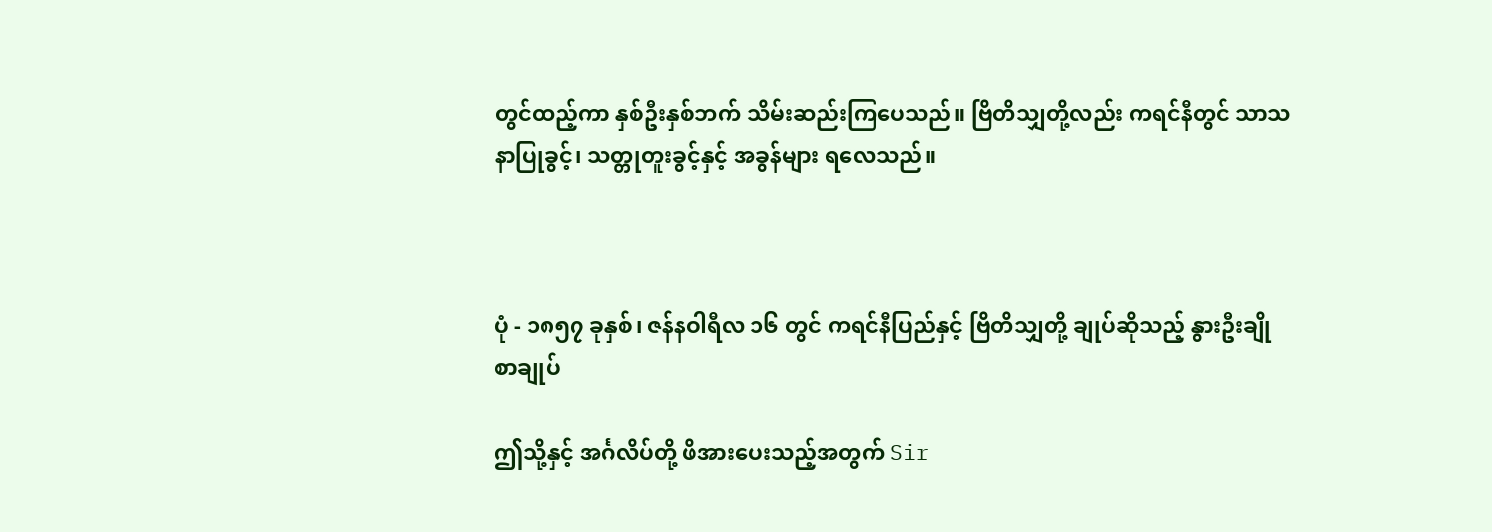တွင်ထည့်ကာ နှစ်ဦးနှစ်ဘက် သိမ်းဆည်းကြပေသည်။ ဗြိတိသျှတို့လည်း ကရင်နီတွင် သာသနာပြုခွင့်၊ သတ္တုတူးခွင့်နှင့် အခွန်များ ရလေသည်။



ပုံ - ၁၈၅၇ ခုနှစ်၊ ဇန်နဝါရီလ ၁၆ တွင် ကရင်နီပြည်နှင့် ဗြိတိသျှတို့ ချုပ်ဆိုသည့် နွားဦးချိုစာချုပ်

ဤသို့နှင့် အင်္ဂလိပ်တို့ ဖိအားပေးသည့်အတွက် Sir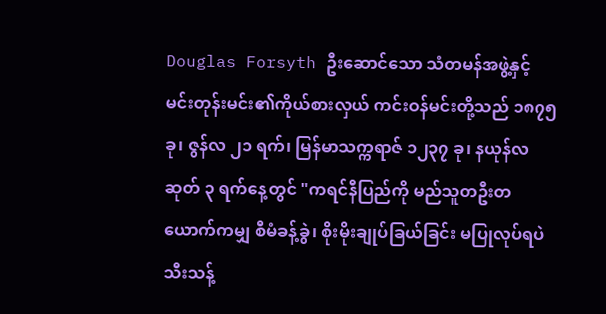Douglas Forsyth ဦးဆောင်သော သံတမန်အဖွဲ့နှင့် မင်းတုန်းမင်း၏ကိုယ်စားလှယ် ကင်းဝန်မင်းတို့သည် ၁၈၇၅ ခု၊ ဇွန်လ ၂၁ ရက်၊ မြန်မာသက္ကရာဇ် ၁၂၃၇ ခု၊ နယုန်လဆုတ် ၃ ရက်နေ့တွင် "ကရင်နီပြည်ကို မည်သူတဦးတယောက်ကမျှ စီမံခန့်ခွဲ၊ စိုးမိုးချုပ်ခြယ်ခြင်း မပြုလုပ်ရပဲ သီးသန့်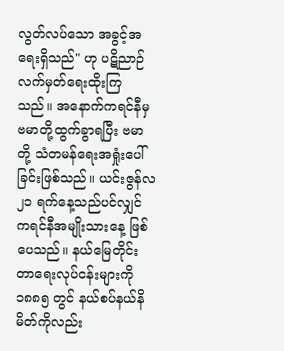လွတ်လပ်သော အခွင့်အရေးရှိသည်" ဟု ပဋိညာဉ်လက်မှတ်ရေးထိုးကြသည်။ အနောက်ကရင်နီမှ ဗမာတို့ထွက်ခွာရပြီး ဗမာတို့ သံတမန်ရေးအရှုံးပေါ်ခြင်းဖြစ်သည်။ ယင်းဇွန်လ ၂၁ ရက်နေ့သည်ပင်လျှင် ကရင်နီအမျိုးသားနေ့ ဖြစ်ပေသည်။ နယ်မြေတိုင်းတာရေးလုပ်ငန်းများကို ၁၈၈၅ တွင် နယ်စပ်နယ်နိမိတ်ကိုလည်း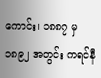ကောင်း၊ ၁၈၈၇ မှ ၁၈၉၂ အတွင်း ကရင်နီ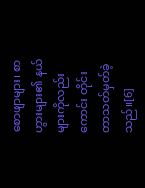စောဖျာများ၊ စာဟွားများ၏ နယ်များကိုလည်းကောင်း တိုင်းတာသတ်မှတ်ခဲ့သည်။[6]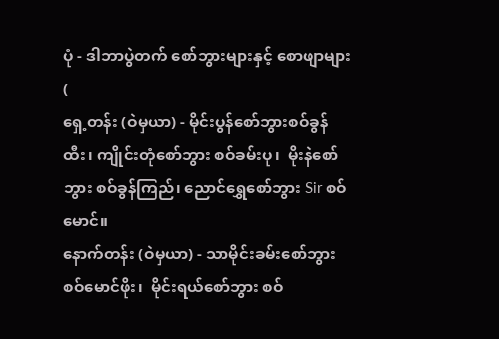ပုံ - ဒါဘာပွဲတက် စော်ဘွားများနှင့် စောဖျာများ
(
ရှေ့တန်း (ဝဲမှယာ) - မိုင်းပွန်စော်ဘွားစဝ်ခွန်ထီး၊ ကျိုင်းတုံစော်ဘွား စဝ်ခမ်းပု၊  မိုးနဲစော်ဘွား စဝ်ခွန်ကြည်၊ ညောင်ရွှေစော်ဘွား Sir စဝ်မောင်။
နောက်တန်း (ဝဲမှယာ) - သာမိုင်းခမ်းစော်ဘွား စဝ်မောင်ဖိုး၊  မိုင်းရယ်စော်ဘွား စဝ်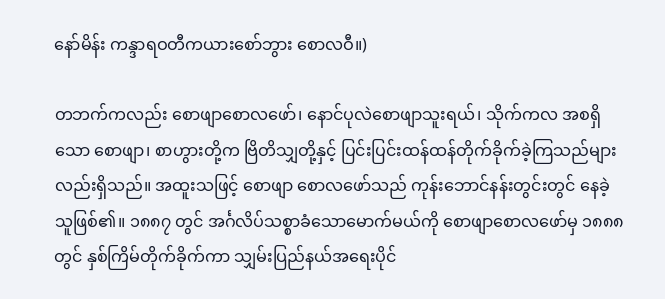နော်မိန်း ကန္ဒာရဝတီကယားစော်ဘွား စောလဝီ။)

တဘက်ကလည်း စောဖျာစောလဖော်၊ နောင်ပုလဲစောဖျာသူးရယ်၊ သိုက်ကလ အစရှိသော စောဖျာ၊ စာဟွားတို့က ဗြိတိသျှတို့နှင့် ပြင်းပြင်းထန်ထန်တိုက်ခိုက်ခဲ့ကြသည်များလည်းရှိသည်။ အထူးသဖြင့် စောဖျာ စောလဖော်သည် ကုန်းဘောင်နန်းတွင်းတွင် နေခဲ့သူဖြစ်၏။ ၁၈၈၇ တွင် အင်္ဂလိပ်သစ္စာခံသောမောက်မယ်ကို စောဖျာစောလဖော်မှ ၁၈၈၈ တွင် နှစ်ကြိမ်တိုက်ခိုက်ကာ သျှမ်းပြည်နယ်အရေးပိုင်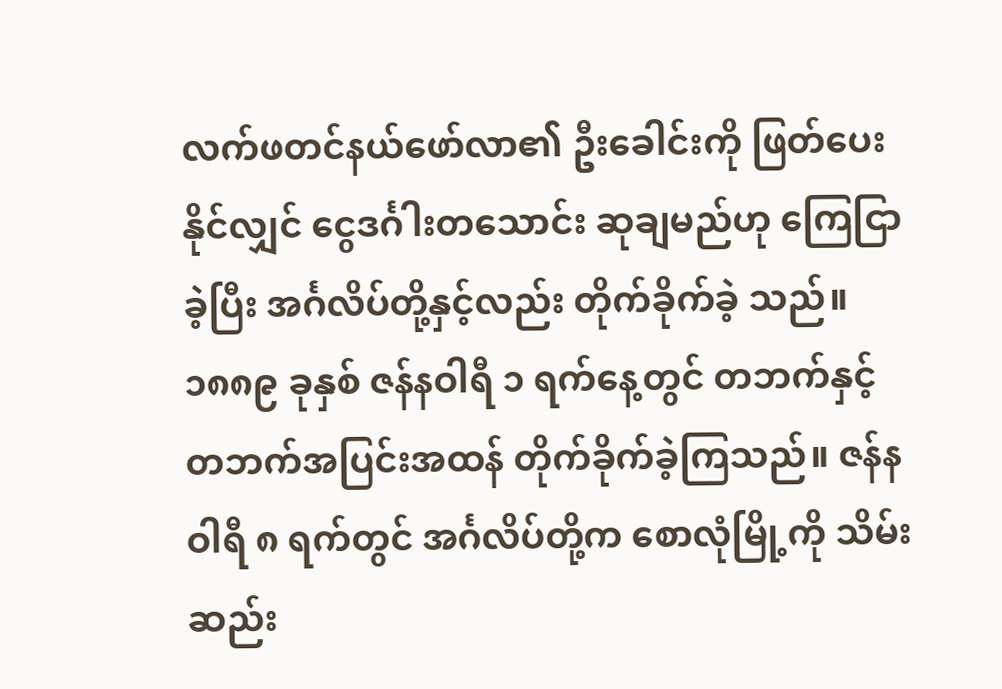လက်ဖတင်နယ်ဖော်လာ၏ ဦးခေါင်းကို ဖြတ်ပေးနိုင်လျှင် ငွေဒင်္ဂါးတသောင်း ဆုချမည်ဟု ကြေငြာခဲ့ပြီး အင်္ဂလိပ်တို့နှင့်လည်း တိုက်ခိုက်ခဲ့ သည်။ ၁၈၈၉ ခုနှစ် ဇန်နဝါရီ ၁ ရက်နေ့တွင် တဘက်နှင့်တဘက်အပြင်းအထန် တိုက်ခိုက်ခဲ့ကြသည်။ ဇန်နဝါရီ ၈ ရက်တွင် အင်္ဂလိပ်တို့က စောလုံမြို့ကို သိမ်းဆည်း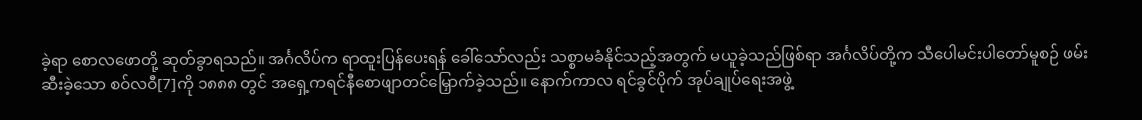ခဲ့ရာ စောလဖောတို့ ဆုတ်ခွာရသည်။ အင်္ဂလိပ်က ရာထူးပြန်ပေးရန် ခေါ်သော်လည်း သစ္စာမခံနိုင်သည့်အတွက် မယူခဲ့သည်ဖြစ်ရာ အင်္ဂလိပ်တို့က သီပေါမင်းပါတော်မူစဉ် ဖမ်းဆီးခဲ့သော စဝ်လဝီ[7]ကို ၁၈၈၈ တွင် အရှေ့ကရင်နီစောဖျာတင်မြှောက်ခဲ့သည်။ နောက်ကာလ ရင်ခွင်ပိုက် အုပ်ချုပ်ရေးအဖွဲ့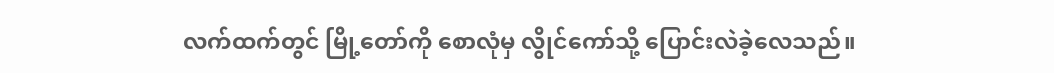လက်ထက်တွင် မြို့တော်ကို စောလုံမှ လွိုင်ကော်သို့ ပြောင်းလဲခဲ့လေသည်။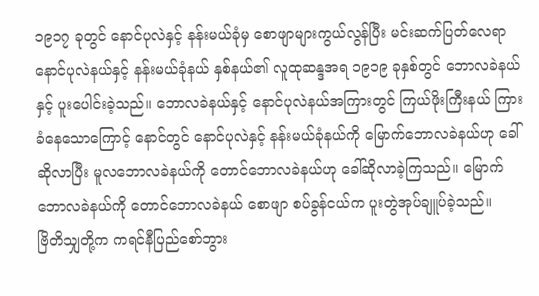၁၉၁၇ ခုတွင် နောင်ပုလဲနှင့် နန်းမယ်ခုံမှ စောဖျာများကွယ်လွန်ပြီး မင်းဆက်ပြတ်လေရာ နောင်ပုလဲနယ်နှင့် နန်းမယ်ခုံနယ် နှစ်နယ်၏ လူထုဆန္ဒအရ ၁၉၁၉ ခုနှစ်တွင် ဘောလခဲနယ်နှင့် ပူးပေါင်းခဲ့သည်။ ဘောလခဲနယ်နှင့် နောင်ပုလဲနယ်အကြားတွင် ကြယ်ဖိုးကြီးနယ် ကြားခံနေသောကြောင့် နောင်တွင် နောင်ပုလဲနှင့် နန်းမယ်ခုံနယ်ကို မြောက်ဘောလခဲနယ်ဟု ခေါ်ဆိုလာပြီး မူလဘောလခဲနယ်ကို တောင်ဘောလခဲနယ်ဟု ခေါ်ဆိုလာခဲ့ကြသည်။ မြောက်ဘောလခဲနယ်ကို တောင်ဘောလခဲနယ် စောဖျာ စပ်ခွန်ငယ်က ပူးတွဲအုပ်ချူပ်ခဲ့သည်။
ဗြိတိသျှတို့က ကရင်နီပြည်စော်ဘွား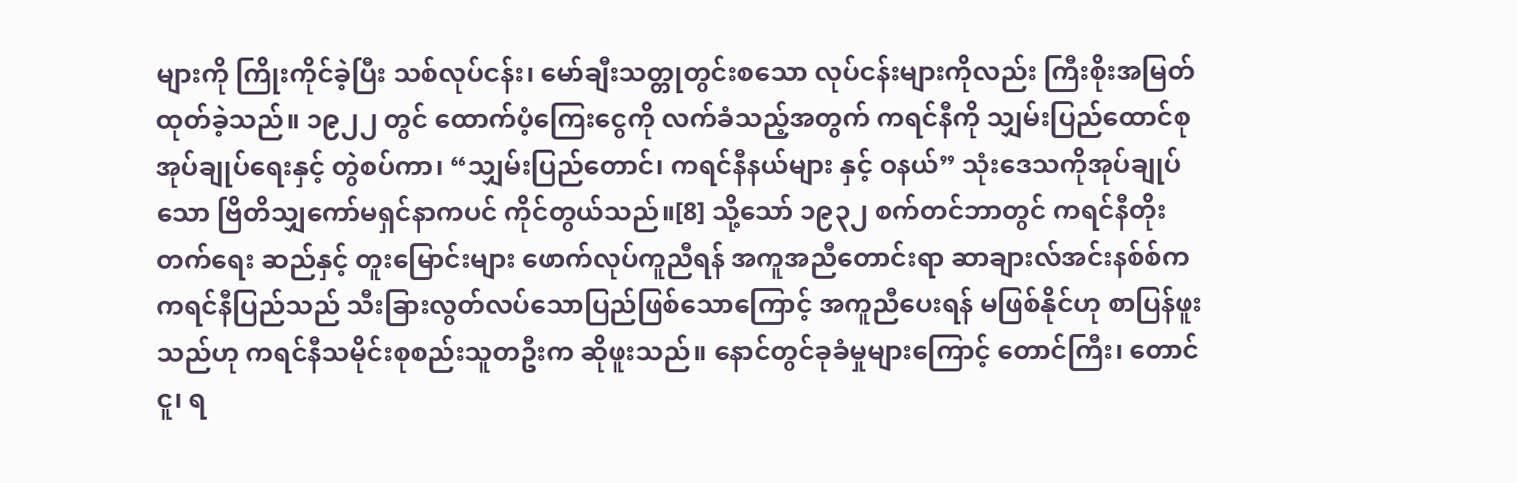များကို ကြိုးကိုင်ခဲ့ပြီး သစ်လုပ်ငန်း၊ မော်ချီးသတ္တုတွင်းစသော လုပ်ငန်းများကိုလည်း ကြီးစိုးအမြတ်ထုတ်ခဲ့သည်။ ၁၉၂၂ တွင် ထောက်ပံ့ကြေးငွေကို လက်ခံသည့်အတွက် ကရင်နီကို သျှမ်းပြည်ထောင်စုအုပ်ချုပ်ရေးနှင့် တွဲစပ်ကာ၊ “သျှမ်းပြည်တောင်၊ ကရင်နီနယ်များ နှင့် ဝနယ်” သုံးဒေသကိုအုပ်ချုပ်သော ဗြိတိသျှကော်မရှင်နာကပင် ကိုင်တွယ်သည်။[8] သို့သော် ၁၉၃၂ စက်တင်ဘာတွင် ကရင်နီတိုးတက်‌ရေး ဆည်နှင့် တူးမြောင်းများ ဖောက်လုပ်ကူညီရန် အကူအညီတောင်းရာ ဆာချားလ်အင်းနစ်စ်က ကရင်နီပြည်သည် သီးခြားလွတ်လပ်သောပြည်ဖြစ်သောကြောင့် အကူညီပေးရန် မဖြစ်နိုင်ဟု စာပြန်ဖူးသည်ဟု ကရင်နီသမိုင်းစုစည်းသူတဦးက ဆိုဖူးသည်။ နောင်တွင်ခုခံမှုများကြောင့် တောင်ကြီး၊ တောင်ငူ၊ ရ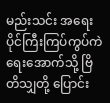မည်းသင်း အရေးပိုင်ကြီးကြပ်ကွပ်ကဲရေးအောက်သို့ ဗြိတိသျှတို့ ပြောင်း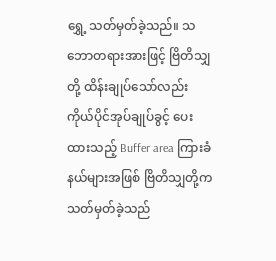ရွှေ့ သတ်မှတ်ခဲ့သည်။ သဘောတရားအားဖြင့် ဗြိတိသျှတို့ ထိန်းချုပ်သော်လည်း ကိုယ်ပိုင်အုပ်ချုပ်ခွင့် ပေးထားသည့် Buffer area ကြားခံနယ်များအဖြစ် ဗြိတိသျှတို့က သတ်မှတ်ခဲ့သည်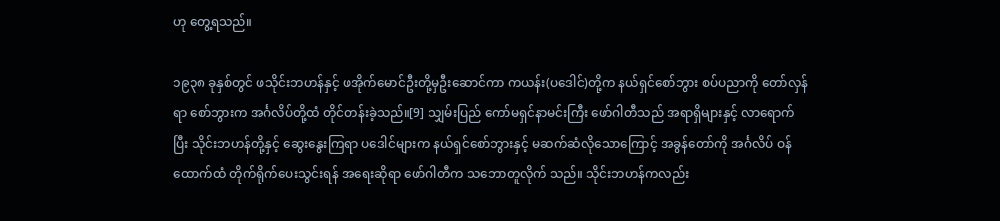ဟု တွေ့ရသည်။

၁၉၃၈ ခုနှစ်တွင် ဖသိုင်းဘဟန်နှင့် ဖအိုက်မောင်ဦးတို့မှဦးဆောင်ကာ ကယန်း(ပဒေါင်)တို့က နယ်ရှင်စော်ဘွား စပ်ပညာကို တော်လှန်ရာ စော်ဘွားက အင်္ဂလိပ်တို့ထံ တိုင်တန်းခဲ့သည်။[9] သျှမ်းပြည် ကော်မရှင်နာမင်းကြီး ဖော်ဂါတီသည် အရာရှိများနှင့် လာရောက်ပြီး သိုင်းဘဟန်တို့နှင့် ဆွေးနွေးကြရာ ပဒေါင်များက နယ်ရှင်စော်ဘွားနှင့် မဆက်ဆံလိုသောကြောင့် အခွန်တော်ကို အင်္ဂလိပ် ဝန်ထောက်ထံ တိုက်ရိုက်ပေးသွင်းရန် အရေးဆိုရာ ဖော်ဂါတီက သဘောတူလိုက် သည်။ သိုင်းဘဟန်ကလည်း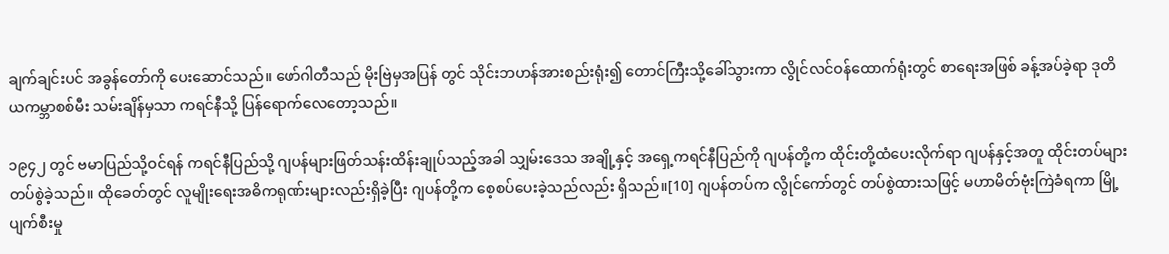ချက်ချင်းပင် အခွန်တော်ကို ပေးဆောင်သည်။ ဖော်ဂါတီသည် မိုးဗြဲမှအပြန် တွင် သိုင်းဘဟန်အားစည်းရုံး၍ တောင်ကြီးသို့ခေါ်သွားကာ လွိုင်လင်ဝန်ထောက်ရုံးတွင် စာရေးအဖြစ် ခန့်အပ်ခဲ့ရာ ဒုတိယကမ္ဘာစစ်မီး သမ်းချိန်မှသာ ကရင်နီသို့ ပြန်ရောက်လေတော့သည်။

၁၉၄၂ တွင် ဗမာပြည်သို့ဝင်ရန် ကရင်နီပြည်သို့ ဂျပန်များဖြတ်သန်းထိန်းချုပ်သည့်အခါ သျှမ်းဒေသ အချို့နှင့် အရှေ့ကရင်နီပြည်ကို ဂျပန်တို့က ထိုင်းတို့ထံပေးလိုက်ရာ ဂျပန်နှင့်အတူ ထိုင်းတပ်များ တပ်စွဲခဲ့သည်။ ထိုခေတ်တွင် လူမျိုးရေးအဓိကရုဏ်းများလည်းရှိခဲ့ပြီး ဂျပန်တို့က စေ့စပ်ပေးခဲ့သည်လည်း ရှိသည်။[10] ဂျပန်တပ်က လွိုင်ကော်တွင် တပ်စွဲထားသဖြင့် မဟာမိတ်ဗုံးကြဲခံရကာ မြို့ပျက်စီးမှု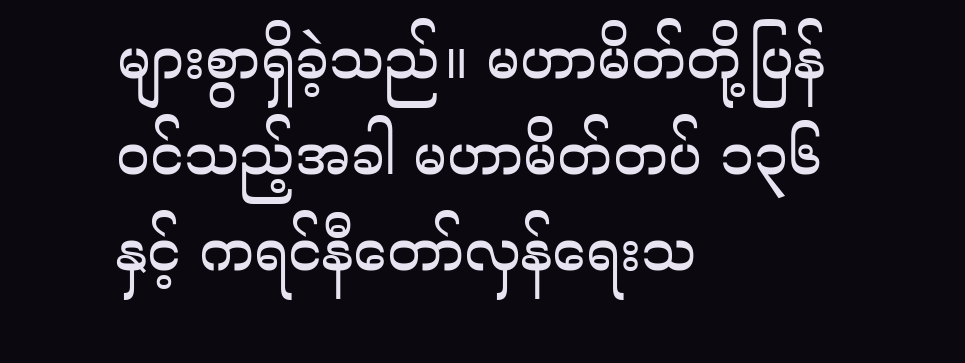များစွာရှိခဲ့သည်။ မဟာမိတ်တို့ပြန်ဝင်သည့်အခါ မဟာမိတ်တပ် ၁၃၆ နှင့် ကရင်နီတော်လှန်ရေးသ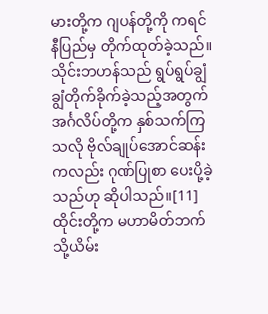မားတို့က ဂျပန်တို့ကို ကရင်နီပြည်မှ တိုက်ထုတ်ခဲ့သည်။ သိုင်းဘဟန်သည် ရွပ်ရွပ်ချွံချွံတိုက်ခိုက်ခဲ့သည့်အတွက် အင်္ဂလိပ်တို့က နှစ်သက်ကြသလို ဗိုလ်ချုပ်အောင်ဆန်းကလည်း ဂုဏ်ပြုစာ ပေးပို့ခဲ့သည်ဟု ဆိုပါသည်။[11] ထိုင်းတို့က မဟာမိတ်ဘက်သို့ယိမ်း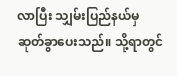လာပြီး သျှမ်းပြည်နယ်မှ ဆုတ်ခွာပေးသည်။ သို့ရာတွင်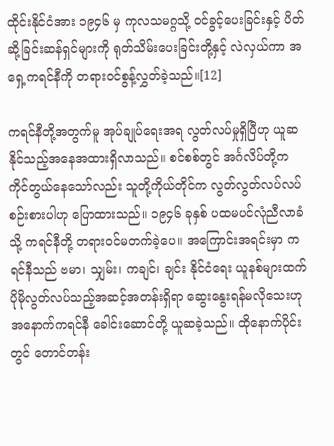ထိုင်းနိုင်ငံအား ၁၉၄၆ မှ ကုလသမဂ္ဂသို့ ဝင်ခွင့်ပေးခြင်းနှင့် ပိတ်ဆို့ခြင်းဆန်ရှင်များကို ရုတ်သိမ်းပေးခြင်းတို့နှင့် လဲလှယ်ကာ အရှေ့ကရင်နီကို တရားဝင်စွန့်လွှတ်ခဲ့သည်။[12]

ကရင်နီတို့အတွက်မူ အုပ်ချုပ်ရေးအရ လွတ်လပ်မှုရှိပြီဟု ယူဆနိုင်သည့်အနေအထားရှိလာသည်။ စင်စစ်တွင် အင်္ဂလိပ်တို့ကကိုင်တွယ်နေသော်လည်း သူတို့ကိုယ်တိုင်က လွတ်လွတ်လပ်လပ်စဉ်းစားပါဟု ပြောထားသည်။ ၁၉၄၆ ခုနှစ် ပထမပင်လုံညီလာခံသို့ ကရင်နီတို့ တရားဝင်မတက်ခဲ့ပေ။ အကြောင်းအရင်းမှာ ကရင်နီသည် ဗမာ၊ သျှမ်း၊ ကချင်၊ ချင်း နိုင်ငံရေး ယူနစ်များထက် ပိုမိုလွတ်လပ်သည့်အဆင့်အတန်းရှိရာ ဆွေးနွေးရန်မလိုသေးဟု အနောက်ကရင်နီ ခေါင်းဆောင်တို့ ယူဆခဲ့သည်။ ထိုနောက်ပိုင်းတွင် တောင်တန်း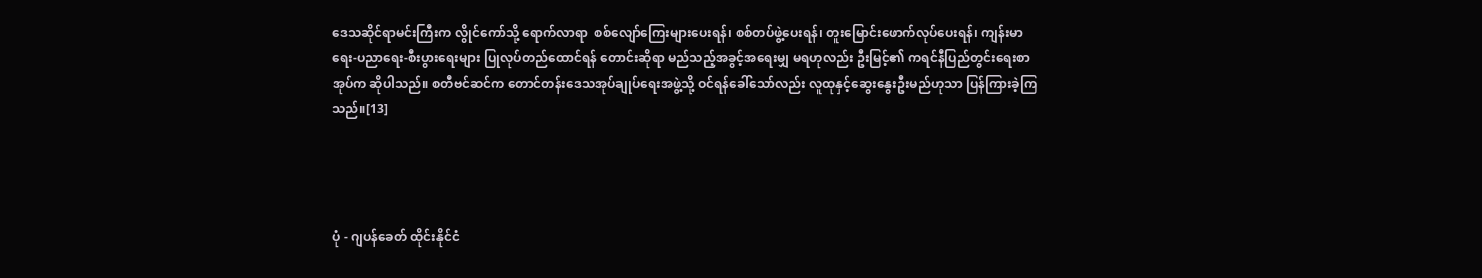ဒေသဆိုင်ရာမင်းကြီးက လွိုင်ကော်သို့ ရောက်လာရာ  စစ်လျော်ကြေးများပေးရန်၊ စစ်တပ်ဖွဲ့ပေးရန်၊ တူးမြောင်းဖောက်လုပ်ပေးရန်၊ ကျန်းမာရေး-ပညာရေး-စီးပွားရေးများ ပြုလုပ်တည်ထောင်ရန် တောင်းဆိုရာ မည်သည့်အခွင့်အရေးမျှ မရဟုလည်း ဦးမြင့်၏ ကရင်နီပြည်တွင်းရေးစာအုပ်က ဆိုပါသည်။ စတီဗင်ဆင်က တောင်တန်းဒေသအုပ်ချုပ်ရေးအဖွဲ့သို့ ဝင်ရန်ခေါ်သော်လည်း လူထုနှင့်ဆွေးနွေးဦးမည်ဟုသာ ပြန်ကြားခဲ့ကြသည်။[13]




ပုံ - ဂျပန်ခေတ် ထိုင်းနိုင်ငံ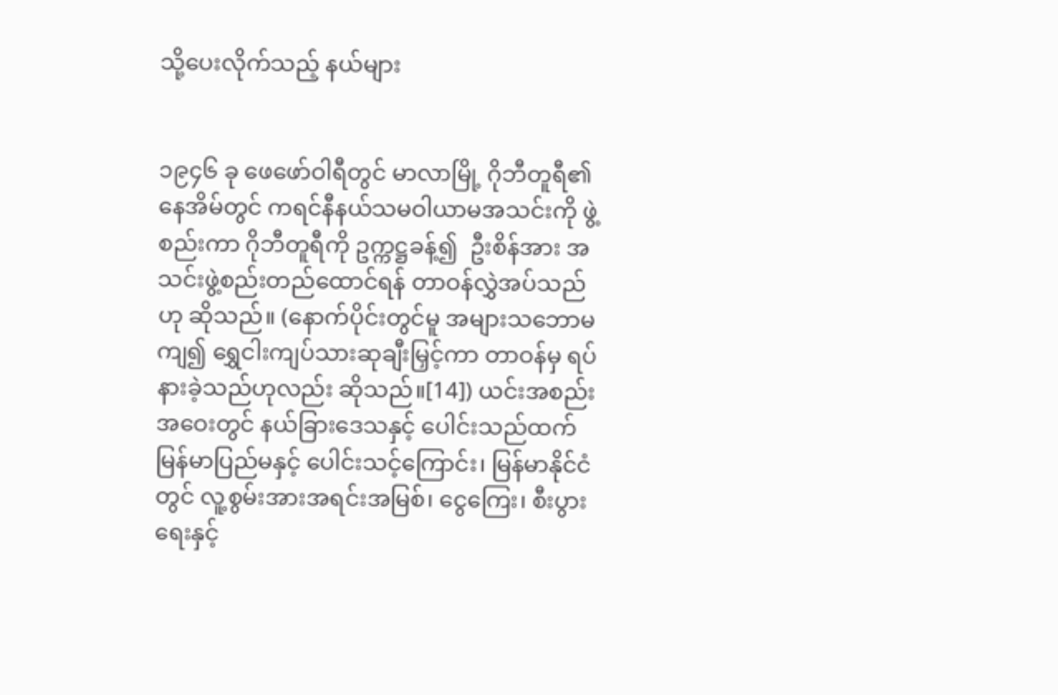သို့ပေးလိုက်သည့် နယ်များ


၁၉၄၆ ခု ဖေဖော်ဝါရီတွင် မာလာမြို့ ဂိုဘီတူရီ၏ နေအိမ်တွင် ကရင်နီနယ်သမဝါယာမအသင်းကို ဖွဲ့စည်းကာ ဂိုဘီတူရီကို ဥက္ကဋ္ဌခန့်၍  ဦးစိန်အား အသင်းဖွဲ့စည်းတည်ထောင်ရန် တာဝန်လွှဲအပ်သည်ဟု ဆိုသည်။ (နောက်ပိုင်းတွင်မူ အများသဘောမကျ၍ ရွှေငါးကျပ်သားဆုချီးမြှင့်ကာ တာဝန်မှ ရပ်နားခဲ့သည်ဟုလည်း ဆိုသည်။[14]) ယင်းအစည်းအဝေးတွင် နယ်ခြားဒေသနှင့် ပေါင်းသည်ထက် မြန်မာပြည်မနှင့် ပေါင်းသင့်ကြောင်း၊ မြန်မာနိုင်ငံတွင် လူ့စွမ်းအားအရင်းအမြစ်၊ ငွေကြေး၊ စီးပွားရေးနှင့်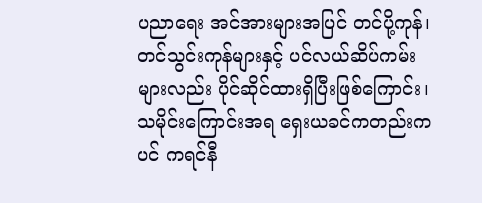ပညာရေး အင်အားများအပြင် တင်ပို့ကုန်၊ တင်သွင်းကုန်များနှင့် ပင်လယ်ဆိပ်ကမ်းများလည်း ပိုင်ဆိုင်ထားရှိပြီးဖြစ်ကြောင်း၊ သမိုင်းကြောင်းအရ ရှေးယခင်ကတည်းကပင် ကရင်နီ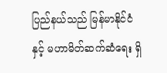ပြည်နယ်သည် မြန်မာနိုင်ငံနှင့် မဟာမိတ်ဆက်ဆံရေး ရှိ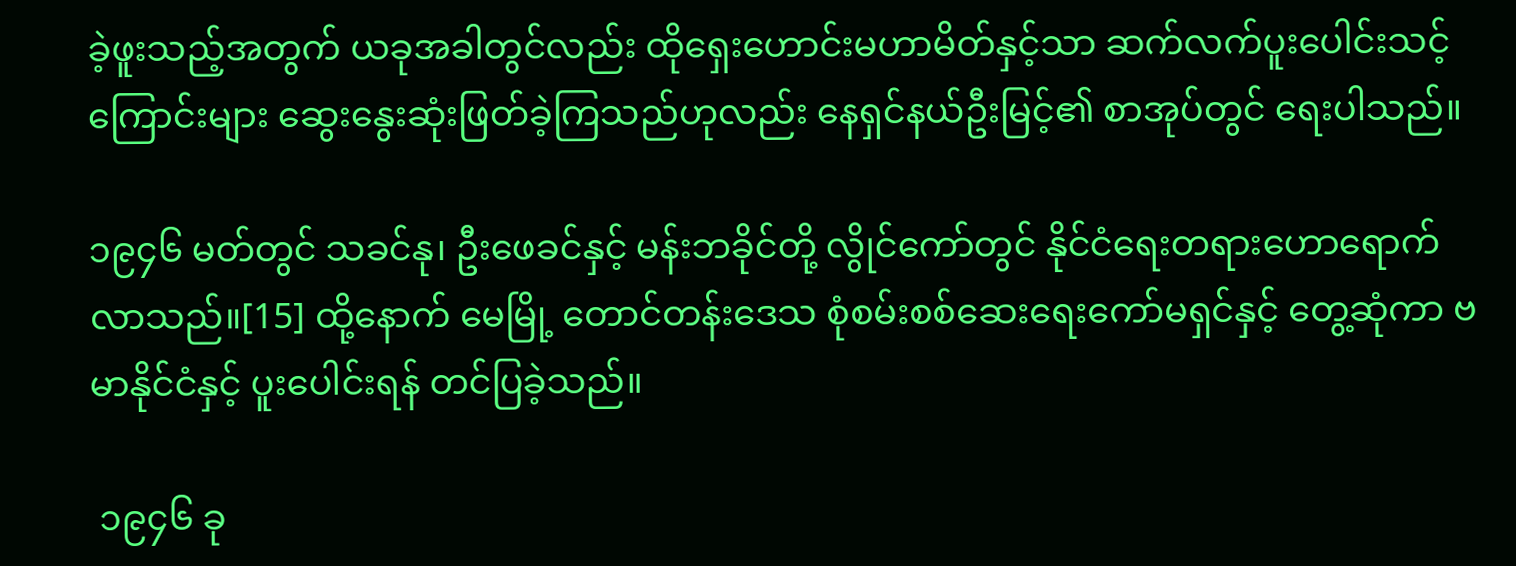ခဲ့ဖူးသည့်အတွက် ယခုအခါတွင်လည်း ထိုရှေးဟောင်းမဟာမိတ်နှင့်သာ ဆက်လက်ပူးပေါင်းသင့်ကြောင်းများ ဆွေးနွေးဆုံးဖြတ်ခဲ့ကြသည်ဟုလည်း နေရှင်နယ်ဦးမြင့်၏ စာအုပ်တွင် ရေးပါသည်။

၁၉၄၆ မတ်တွင် သခင်နု၊ ဦးဖေခင်နှင့် မန်းဘခိုင်တို့ လွိုင်ကော်တွင် နိုင်ငံရေးတရားဟောရောက်လာသည်။[15] ထို့နောက် မေမြို့ တောင်တန်းဒေသ စုံစမ်းစစ်ဆေးရေးကော်မရှင်နှင့် တွေ့ဆုံကာ ဗမာနိုင်ငံနှင့် ပူးပေါင်းရန် တင်ပြခဲ့သည်။

 ၁၉၄၆ ခု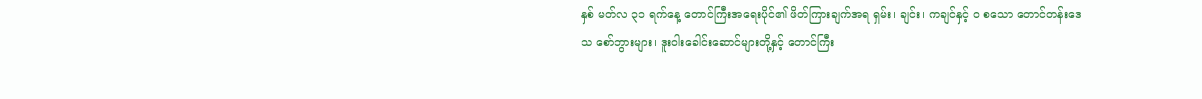နှစ် မတ်လ ၃၁ ရက်နေ့ တောင်ကြီးအရေးပိုင်၏ ဖိတ်ကြားချက်အရ ရှမ်း၊ ချင်း၊ ကချင်နှင့် ဝ စသော တောင်တန်းဒေသ စော်ဘွားများ၊ ဒူးဝါးခေါင်းဆောင်များတို့နှင့် တောင်ကြီး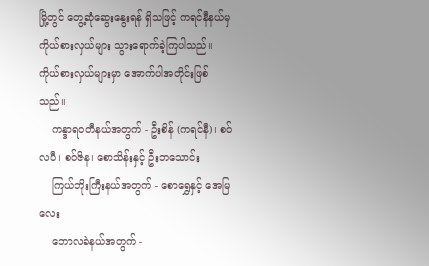မြို့တွင် တွေ့ဆုံဆွေးနွေးရန် ရှိသဖြင့် ကရင်နီနယ်မှ ကိုယ်စားလှယ်များ သွားရောက်ခဲ့ကြပါသည်။ ကိုယ်စားလှယ်များမှာ အောက်ပါအတိုင်းဖြစ်သည်။
    ကန္ဒာရဝတီနယ်အတွက် - ဦးစိန် (ကရင်နီ)၊ စဝ်လပီ၊ စဝ်ဇိန၊ စောသိန်းနှင့် ဦးဘသောင်း
    ကြယ်ဘိုးကြီးနယ်အတွက် - စောရွှေနှင့် အေမြလေး
    ဘောလခဲနယ်အတွက် -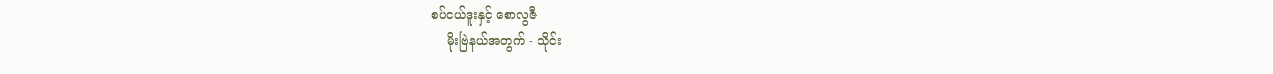စပ်ငယ်ဒူးနှင့် စောလွဇီ
    မိုးဗြဲနယ်အတွက် - သိုင်း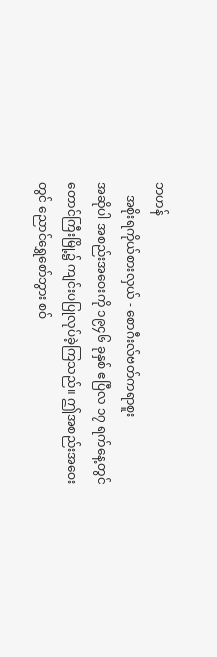ဘဟန်
    အစိုးရကိုယ်စားလှယ် - စောဂီးလ်ဗတ်ကရာစူး
အဆိုပါ အစည်းအဝေးကို ၁၉၄၆ ခုနှစ် ဧပြီလ ၁၇ ရက်နေ့တွင် တောင်ကြီးမြို့၌ ကျင်းပပြုလုပ်ခဲ့ကြသည်။ ဤအစည်းအဝေးတွင် ညောင်ရွှေစော်ဘွား စဝ်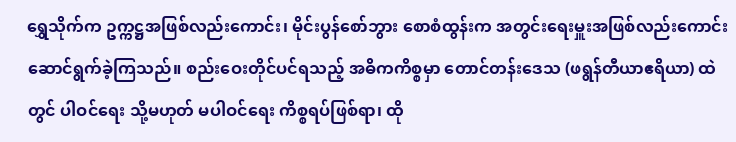ရွှေသိုက်က ဥက္ကဋ္ဌအဖြစ်လည်းကောင်း၊ မိုင်းပွန်စော်ဘွား စောစံထွန်းက အတွင်းရေးမှူးအဖြစ်လည်းကောင်း ဆောင်ရွက်ခဲ့ကြသည်။ စည်းဝေးတိုင်ပင်ရသည့် အဓိကကိစ္စမှာ တောင်တန်းဒေသ (ဖရွန်တီယာဧရိယာ) ထဲတွင် ပါဝင်ရေး သို့မဟုတ် မပါဝင်ရေး ကိစ္စရပ်ဖြစ်ရာ၊ ထို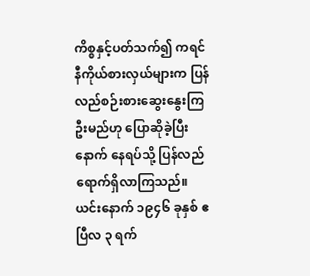ကိစ္စနှင့်ပတ်သက်၍ ကရင်နီကိုယ်စားလှယ်များက ပြန်လည်စဉ်းစားဆွေးနွေးကြဦးမည်ဟု ပြောဆိုခဲ့ပြီးနောက် နေရပ်သို့ ပြန်လည်ရောက်ရှိလာကြသည်။
ယင်းနောက် ၁၉၄၆ ခုနှစ် ဧပြီလ ၃ ရက်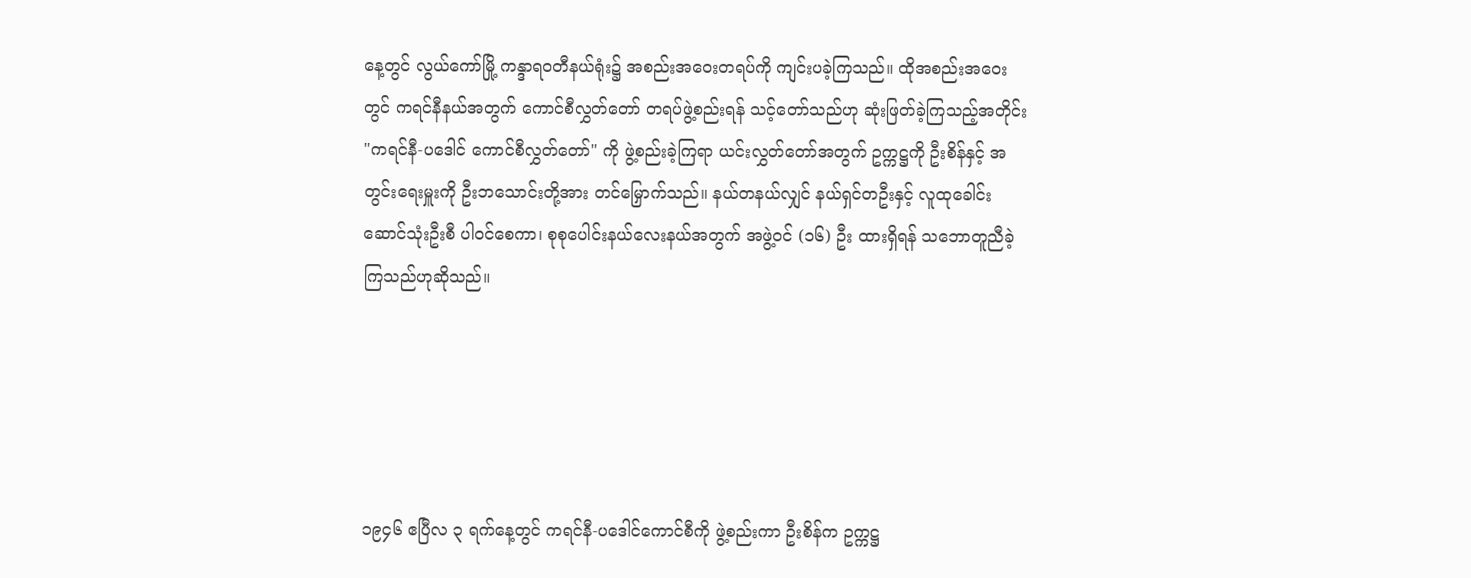နေ့တွင် လွယ်ကော်မြို့ ကန္ဒာရဝတီနယ်ရုံး၌ အစည်းအဝေးတရပ်ကို ကျင်းပခဲ့ကြသည်။ ထိုအစည်းအဝေးတွင် ကရင်နီနယ်အတွက် ကောင်စီလွှတ်တော် တရပ်ဖွဲ့စည်းရန် သင့်တော်သည်ဟု ဆုံးဖြတ်ခဲ့ကြသည့်အတိုင်း "ကရင်နီ-ပဒေါင် ကောင်စီလွှတ်တော်" ကို ဖွဲ့စည်းခဲ့ကြရာ ယင်းလွှတ်တော်အတွက် ဥက္ကဋ္ဌကို ဦးစိန်နှင့် အတွင်းရေးမှူးကို ဦးဘသောင်းတို့အား တင်မြှောက်သည်။ နယ်တနယ်လျှင် နယ်ရှင်တဦးနှင့် လူထုခေါင်းဆောင်သုံးဦးစီ ပါဝင်စေကာ၊ စုစုပေါင်းနယ်လေးနယ်အတွက် အဖွဲ့ဝင် (၁၆) ဦး ထားရှိရန် သဘောတူညီခဲ့ကြသည်ဟုဆိုသည်။





၁၉၄၆ ဧပြီလ ၃ ရက်နေ့တွင် ကရင်နီ-ပဒေါင်ကောင်စီကို ဖွဲ့စည်းကာ ဦးစိန်က ဥက္ကဋ္ဌ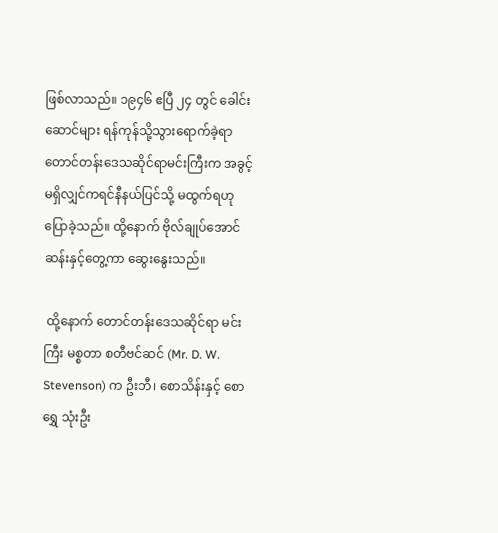ဖြစ်လာသည်။ ၁၉၄၆ ဧပြီ ၂၄ တွင် ခေါင်းဆောင်များ ရန်ကုန်သို့သွားရောက်ခဲ့ရာ တောင်တန်းဒေသဆိုင်ရာမင်းကြီးက အခွင့်မရှိလျှင်ကရင်နီနယ်ပြင်သို့ မထွက်ရဟုပြောခဲ့သည်။ ထို့နောက် ဗိုလ်ချုပ်အောင်ဆန်းနှင့်တွေ့ကာ ဆွေးနွေးသည်။

 ထို့နောက် တောင်တန်းဒေသဆိုင်ရာ မင်းကြီး မစ္စတာ စတီဗင်ဆင် (Mr. D. W. Stevenson) က ဦးဘီ၊ စောသိန်းနှင့် စောရွှေ သုံးဦး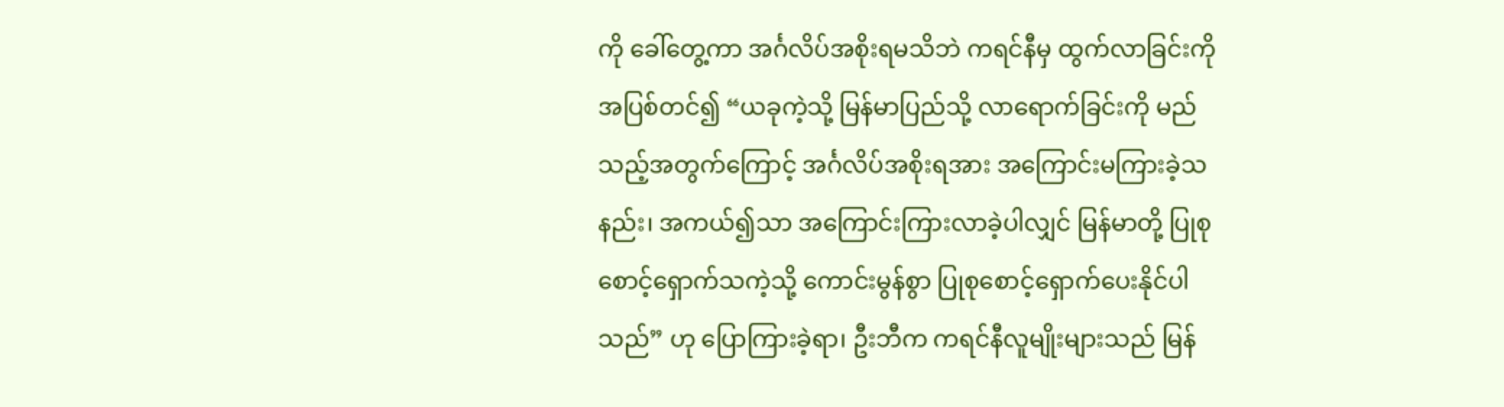ကို ခေါ်တွေ့ကာ အင်္ဂလိပ်အစိုးရမသိဘဲ ကရင်နီမှ ထွက်လာခြင်းကို အပြစ်တင်၍ “ယခုကဲ့သို့ မြန်မာပြည်သို့ လာရောက်ခြင်းကို မည်သည့်အတွက်ကြောင့် အင်္ဂလိပ်အစိုးရအား အကြောင်းမကြားခဲ့သနည်း၊ အကယ်၍သာ အကြောင်းကြားလာခဲ့ပါလျှင် မြန်မာတို့ ပြုစုစောင့်ရှောက်သကဲ့သို့ ကောင်းမွန်စွာ ပြုစုစောင့်ရှောက်ပေးနိုင်ပါသည်” ဟု ပြောကြားခဲ့ရာ၊ ဦးဘီက ကရင်နီလူမျိုးများသည် မြန်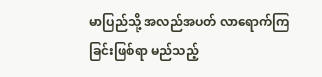မာပြည်သို့ အလည်အပတ် လာရောက်ကြခြင်းဖြစ်ရာ မည်သည့်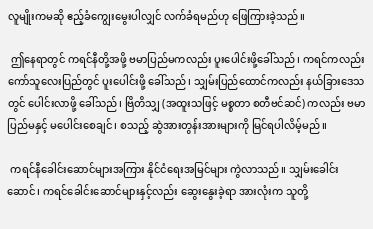လူမျိုးကမဆို ဧည့်ခံကျွေးမွေးပါလျှင် လက်ခံရမည်ဟု ဖြေကြားခဲ့သည်။

 ဤနေရာတွင် ကရင်နီတို့အဖို့ ဗမာပြည်မကလည်း ပူးပေါင်းဖို့ခေါ်သည်၊ ကရင်ကလည်း ကော်သူလေးပြည်တွင် ပူးပေါင်းဖို့ ခေါ်သည်၊ သျှမ်းပြည်ထောင်ကလည်း နယ်ခြားဒေသတွင် ပေါင်းလာဖို့ ခေါ်သည်၊ ဗြိတိသျှ (အထူးသဖြင့် မစ္စတာ စတီဗင်ဆင်) ကလည်း ဗမာပြည်မနှင့် မပေါင်းစေချင်၊ စသည့် ဆွဲအားတွန်းအားများကို မြင်ရပါလိမ့်မည်။

 ကရင်နီခေါင်းဆောင်များအကြား နိုင်ငံရေးအမြင်များ ကွဲလာသည်။ သျှမ်းခေါင်းဆောင်၊ ကရင်ခေါင်းဆောင်များနှင့်လည်း ဆွေးနွေးခဲ့ရာ အားလုံးက သူတို့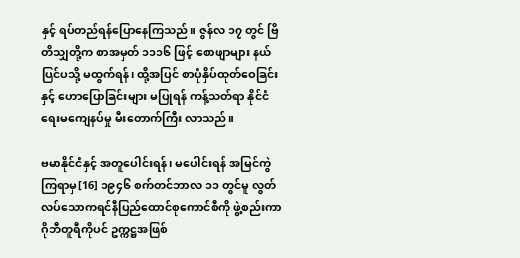နှင့် ရပ်တည်ရန်ပြောနေကြသည်။ ဇွန်လ ၁၇ တွင် ဗြိတိသျှတို့က စာအမှတ် ၁၁၁၆ ဖြင့် စောဖျာများ နယ်ပြင်ပသို့ မထွက်ရန်၊ ထို့အပြင် စာပုံနှိပ်ထုတ်ဝေခြင်းနှင့် ဟောပြောခြင်းများ မပြုရန် ကန့်သတ်ရာ နိုင်ငံရေးမကျေနပ်မှု မီးတောက်ကြီး လာသည်။

ဗမာနိုင်ငံနှင့် အတူပေါင်းရန်၊ မပေါင်းရန် အမြင်ကွဲကြရာမှ[16] ၁၉၄၆ စက်တင်ဘာလ ၁၁ တွင်မူ လွတ်လပ်သောကရင်နီပြည်ထောင်စုကောင်စီကို ဖွဲ့စည်းကာ ဂိုဘီတူရီကိုပင် ဥက္ကဋ္ဌအဖြစ်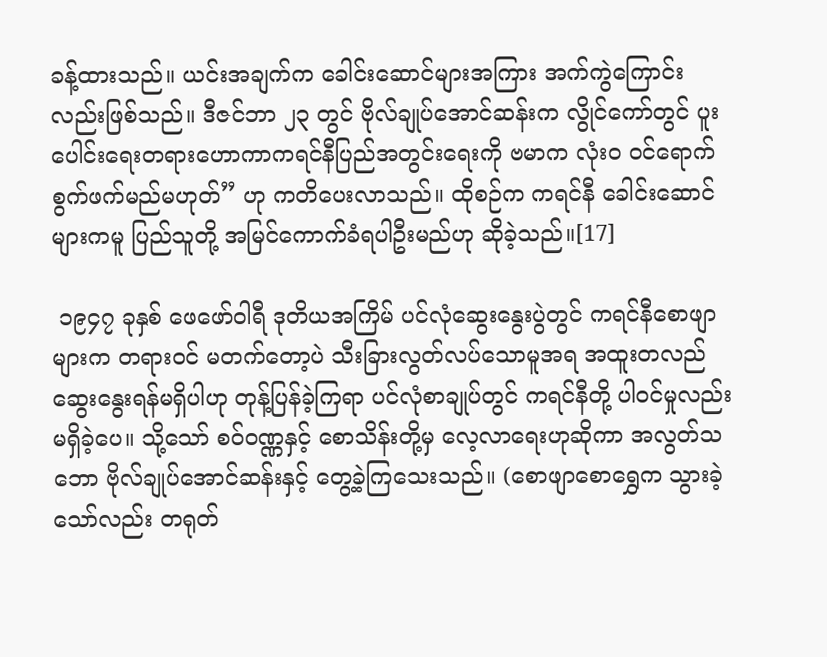ခန့်ထားသည်။ ယင်းအချက်က ခေါင်းဆောင်များအကြား အက်ကွဲကြောင်းလည်းဖြစ်သည်။ ဒီဇင်ဘာ ၂၃ တွင် ဗိုလ်ချုပ်အောင်ဆန်းက လွိုင်ကော်တွင် ပူးပေါင်းရေးတရားဟောကာကရင်နီပြည်အတွင်းရေးကို ဗမာက လုံးဝ ဝင်ရောက်စွက်ဖက်မည်မဟုတ်” ဟု ကတိပေးလာသည်။ ထိုစဉ်က ကရင်နီ ခေါင်းဆောင်များကမူ ပြည်သူတို့ အမြင်ကောက်ခံရပါဦးမည်ဟု ဆိုခဲ့သည်။[17]

 ၁၉၄၇ ခုနှစ် ဖေဖော်ဝါရီ ဒုတိယအကြိမ် ပင်လုံဆွေးနွေးပွဲတွင် ကရင်နီစောဖျာများက တရားဝင် မတက်တော့ပဲ သီးခြားလွတ်လပ်သောမူအရ အထူးတလည်ဆွေးနွေးရန်မရှိပါဟု တုန့်ပြန်ခဲ့ကြရာ ပင်လုံစာချုပ်တွင် ကရင်နီတို့ ပါဝင်မှုလည်း မရှိခဲ့ပေ။ သို့သော် စဝ်ဝဏ္ဏနှင့် စောသိန်းတို့မှ လေ့လာရေးဟုဆိုကာ အလွတ်သဘော ဗိုလ်ချုပ်အောင်ဆန်းနှင့် တွေ့ခဲ့ကြသေးသည်။ (စောဖျာစောရွှေက သွားခဲ့သော်လည်း တရုတ်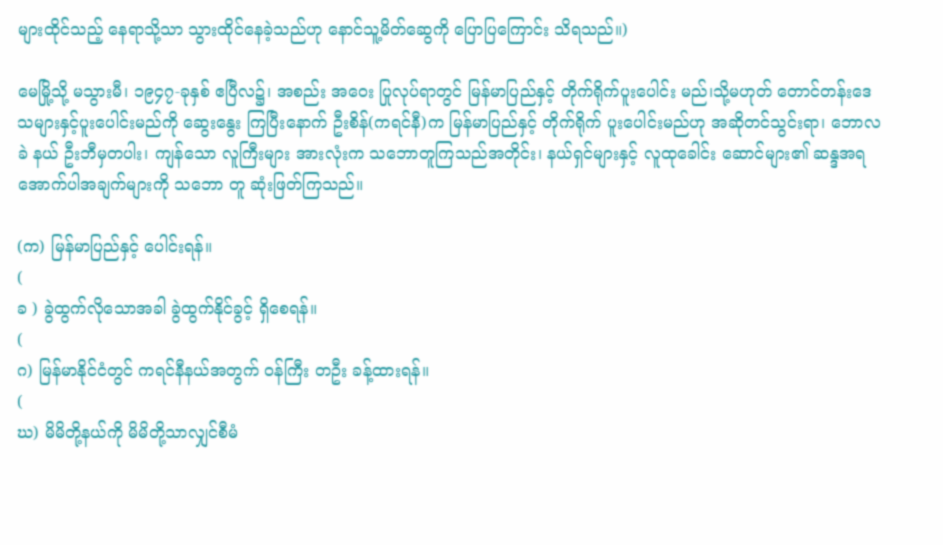များထိုင်သည့် နေရာသို့သာ သွားထိုင်နေခဲ့သည်ဟု နောင်သူ့မိတ်ဆွေကို ပြောပြကြောင်း သိရသည်။)

မေမြို့သို့ မသွားမီ၊ ၁၉၄၇-ခုနှစ် ဧပြီလ၌၊ အစည်း အဝေး ပြုလုပ်ရာတွင် မြန်မာပြည်နှင့် တိုက်ရိုက်ပူးပေါင်း မည်၊သို့မဟုတ် တောင်တန်းဒေသများနှင့်ပူးပေါင်းမည်ကို ဆွေးနွေး ကြပြီးနောက် ဦးစိန်(ကရင်နီ)က မြန်မာပြည်နှင့် တိုက်ရိုက် ပူးပေါင်းမည်ဟု အဆိုတင်သွင်းရာ၊ ဘောလခဲ နယ် ဦးဘီမှတပါး၊ ကျန်သော လူကြီးများ အားလုံးက သဘောတူကြသည်အတိုင်း၊ နယ်ရှင်များနှင့် လူထုခေါင်း ဆောင်များ၏ ဆန္ဒအရအောက်ပါအချက်များကို သဘော တူ ဆုံးဖြတ်ကြသည်။

(က) မြန်မာပြည်နှင့် ပေါင်းရန်။
(
ခ ) ခွဲထွက်လိုသောအခါ ခွဲထွက်နိုင်ခွင့် ရှိစေရန်။
(
ဂ) မြန်မာနိုင်ငံတွင် ကရင်နီနယ်အတွက် ဝန်ကြီး တဦး ခန့်ထားရန်။
(
ဃ) မိမိတို့နယ်ကို မိမိတို့သာလျှင်စီမံ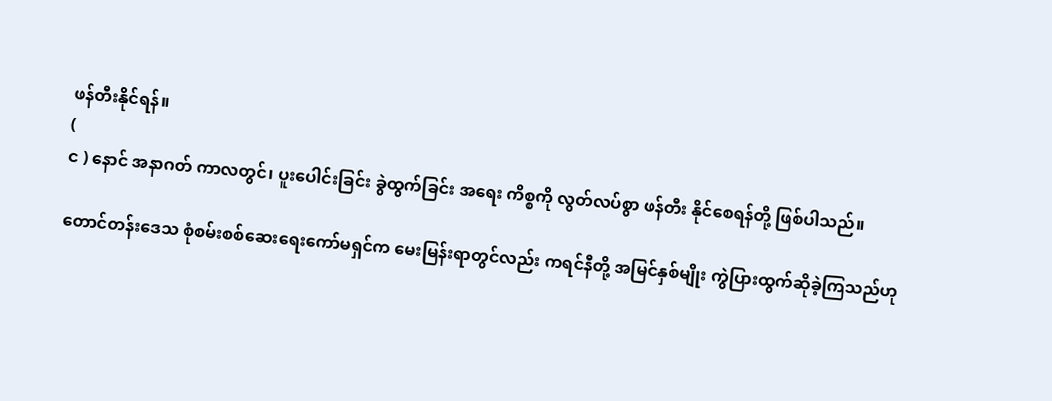ဖန်တီးနိုင်ရန်။
(
င ) နောင် အနာဂတ် ကာလတွင်၊ ပူးပေါင်းခြင်း ခွဲထွက်ခြင်း အရေး ကိစ္စကို လွတ်လပ်စွာ ဖန်တီး နိုင်စေရန်တို့ ဖြစ်ပါသည်။

တောင်တန်းဒေသ စုံစမ်းစစ်ဆေးရေးကော်မရှင်က မေးမြန်းရာတွင်လည်း ကရင်နီတို့ အမြင်နှစ်မျိုး ကွဲပြားထွက်ဆိုခဲ့ကြသည်ဟု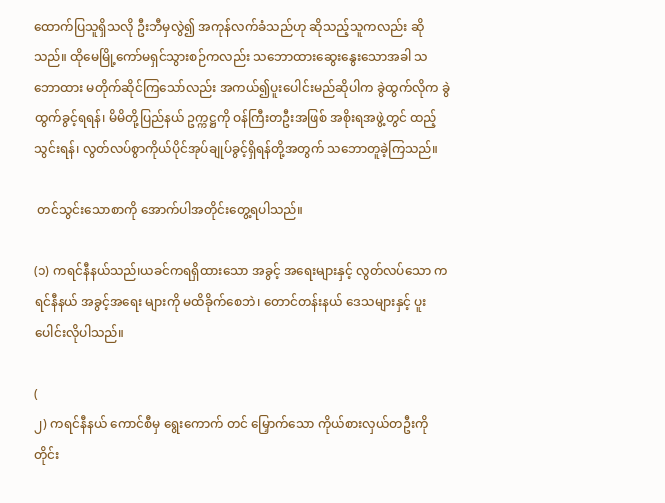ထောက်ပြသူရှိသလို ဦးဘီမှလွဲ၍ အကုန်လက်ခံသည်ဟု ဆိုသည့်သူကလည်း ဆိုသည်။ ထိုမေမြို့ကော်မရှင်သွားစဉ်ကလည်း သဘောထားဆွေးနွေးသောအခါ သဘောထား မတိုက်ဆိုင်ကြသော်လည်း အကယ်၍ပူးပေါင်းမည်ဆိုပါက ခွဲထွက်လိုက ခွဲထွက်ခွင့်ရရန်၊ မိမိတို့ပြည်နယ် ဥက္ကဋ္ဌကို ဝန်ကြီးတဦးအဖြစ် အစိုးရအဖွဲ့တွင် ထည့်သွင်းရန်၊ လွတ်လပ်စွာကိုယ်ပိုင်အုပ်ချုပ်ခွင့်ရှိရန်တို့အတွက် သဘောတူခဲ့ကြသည်။

 တင်သွင်းသောစာကို အောက်ပါအတိုင်းတွေ့ရပါသည်။

(၁) ကရင်နီနယ်သည်၊ယခင်ကရရှိထားသော အခွင့် အရေးများနှင့် လွတ်လပ်သော ကရင်နီနယ် အခွင့်အရေး များကို မထိခိုက်စေဘဲ၊ တောင်တန်းနယ် ဒေသများနှင့် ပူးပေါင်းလိုပါသည်။

(
၂) ကရင်နီနယ် ကောင်စီမှ ရွေးကောက် တင် မြှောက်သော ကိုယ်စားလှယ်တဦးကို တိုင်း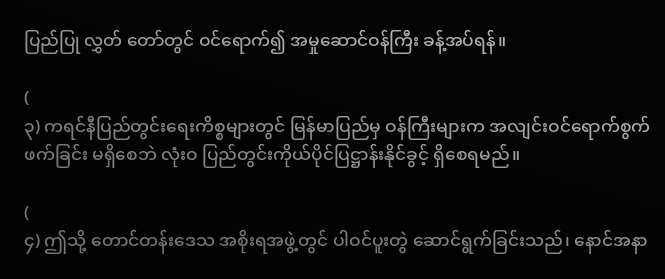ပြည်ပြု လွှတ် တော်တွင် ဝင်ရောက်၍ အမှုဆောင်ဝန်ကြီး ခန့်အပ်ရန်။

(
၃) ကရင်နီပြည်တွင်းရေးကိစ္စများတွင် မြန်မာပြည်မှ ဝန်ကြီးများက အလျင်းဝင်ရောက်စွက်ဖက်ခြင်း မရှိစေဘဲ လုံးဝ ပြည်တွင်းကိုယ်ပိုင်ပြဋ္ဌာန်းနိုင်ခွင့် ရှိစေရမည်။

(
၄) ဤသို့ တောင်တန်းဒေသ အစိုးရအဖွဲ့တွင် ပါဝင်ပူးတွဲ ဆောင်ရွက်ခြင်းသည်၊ နောင်အနာ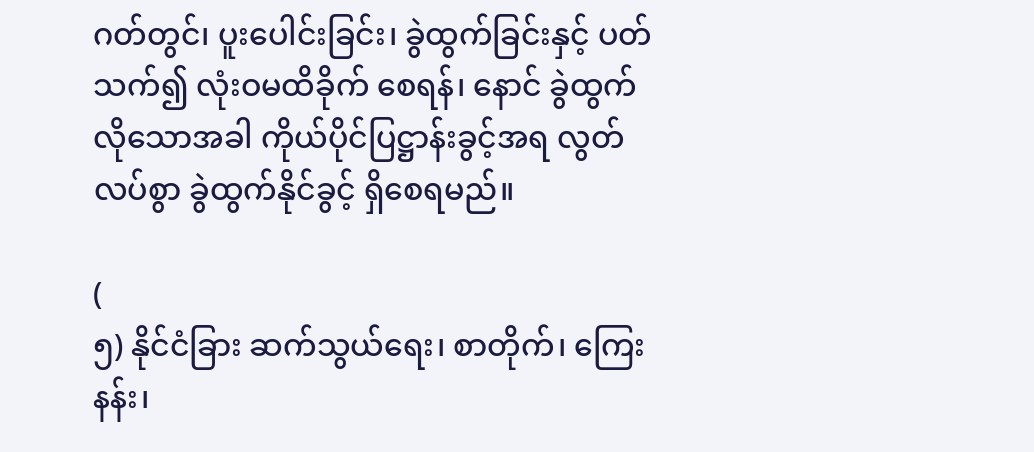ဂတ်တွင်၊ ပူးပေါင်းခြင်း၊ ခွဲထွက်ခြင်းနှင့် ပတ်သက်၍ လုံးဝမထိခိုက် စေရန်၊ နောင် ခွဲထွက်လိုသောအခါ ကိုယ်ပိုင်ပြဋ္ဌာန်းခွင့်အရ လွတ်လပ်စွာ ခွဲထွက်နိုင်ခွင့် ရှိစေရမည်။

(
၅) နိုင်ငံခြား ဆက်သွယ်ရေး၊ စာတိုက်၊ ကြေးနန်း၊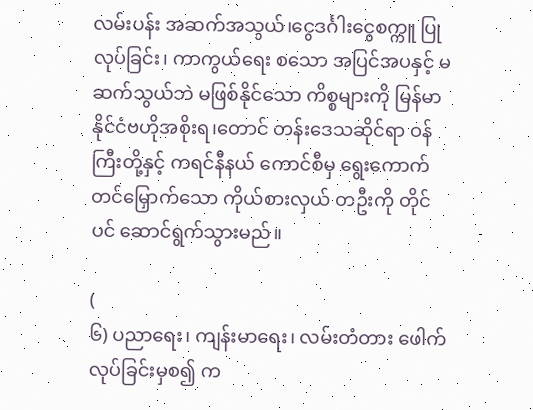လမ်းပန်း အဆက်အသွယ်၊ငွေဒင်္ဂါးငွေစက္ကူ ပြုလုပ်ခြင်း၊ ကာကွယ်ရေး စသော အပြင်အပနှင့် မဆက်သွယ်ဘဲ မဖြစ်နိုင်သော ကိစ္စများကို မြန်မာနိုင်ငံဗဟိုအစိုးရ၊တောင် တန်းဒေသဆိုင်ရာ ဝန်ကြီးတို့နှင့် ကရင်နီနယ် ကောင်စီမှ ရွေးကောက် တင်မြှောက်သော ကိုယ်စားလှယ် တဦးကို တိုင်ပင် ဆောင်ရွက်သွားမည်။

(
၆) ပညာရေး၊ ကျန်းမာရေး၊ လမ်းတံတား ဖေါက်လုပ်ခြင်းမှစ၍ က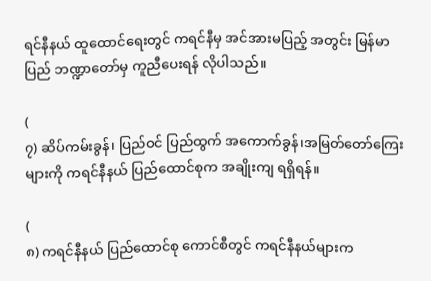ရင်နီနယ် ထူထောင်ရေးတွင် ကရင်နီမှ အင်အားမပြည့် အတွင်း မြန်မာပြည် ဘဏ္ဍာတော်မှ ကူညီပေးရန် လိုပါသည်။

(
၇) ဆိပ်ကမ်းခွန်၊ ပြည်ဝင် ပြည်ထွက် အကောက်ခွန်၊အမြတ်တော်ကြေးများကို ကရင်နီနယ် ပြည်ထောင်စုက အချိုးကျ ရရှိရန်။

(
၈) ကရင်နီနယ် ပြည်ထောင်စု ကောင်စီတွင် ကရင်နီနယ်များက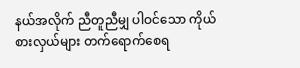နယ်အလိုက် ညီတူညီမျှ ပါဝင်သော ကိုယ်စားလှယ်များ တက်ရောက်စေရ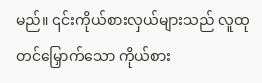မည်။ ၎င်းကိုယ်စားလှယ်များသည် လူထု တင်မြှောက်သော ကိုယ်စား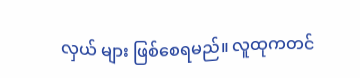လှယ် များ ဖြစ်စေရမည်။ လူထုကတင်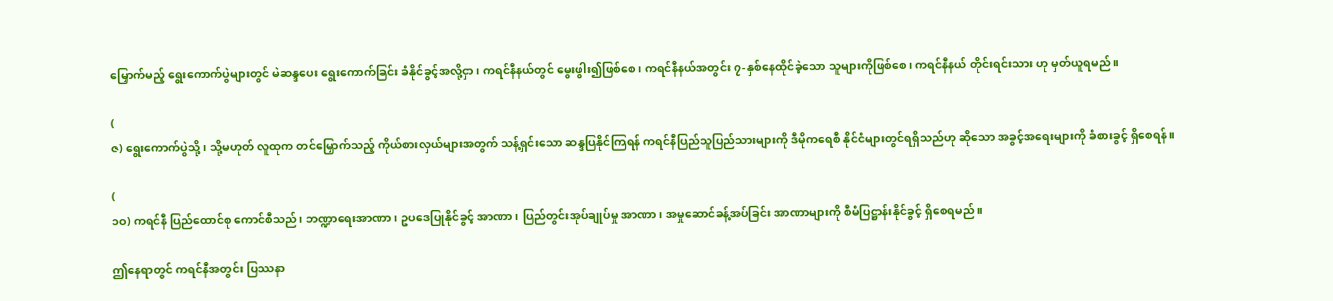မြှောက်မည့် ရွေးကောက်ပွဲများတွင် မဲဆန္ဒပေး ရွေးကောက်ခြင်း ခံနိုင်ခွင့်အလို့ငှာ၊ ကရင်နီနယ်တွင် မွေးဖွါး၍ဖြစ်စေ၊ ကရင်နီနယ်အတွင်း ၇-နှစ်နေထိုင်ခဲ့သော သူများကိုဖြစ်စေ၊ ကရင်နီနယ် တိုင်းရင်းသား ဟု မှတ်ယူရမည်။

(
ဇ) ရွေးကောက်ပွဲသို့၊ သို့မဟုတ် လူထုက တင်မြှောက်သည့် ကိုယ်စားလှယ်များအတွက် သန့်ရှင်းသော ဆန္ဒပြနိုင်ကြရန် ကရင်နီပြည်သူပြည်သားများကို ဒီမိုကရေစီ နိုင်ငံများတွင်ရရှိသည်ဟု ဆိုသော အခွင့်အရေးများကို ခံစားခွင့် ရှိစေရန်။

(
၁ဝ) ကရင်နီ ပြည်ထောင်စု ကောင်စီသည်၊ ဘဏ္ဍာရေးအာဏာ၊ ဥပဒေပြုနိုင်ခွင့် အာဏာ၊ ပြည်တွင်းအုပ်ချုပ်မှု အာဏာ၊ အမှုဆောင်ခန့်အပ်ခြင်း အာဏာများကို စီမံပြဋ္ဌာန်းနိုင်ခွင့် ရှိစေရမည်။

ဤနေရာတွင် ကရင်နီအတွင်း ပြဿနာ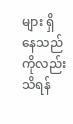များ ရှိနေသည်ကိုလည်း သိရန်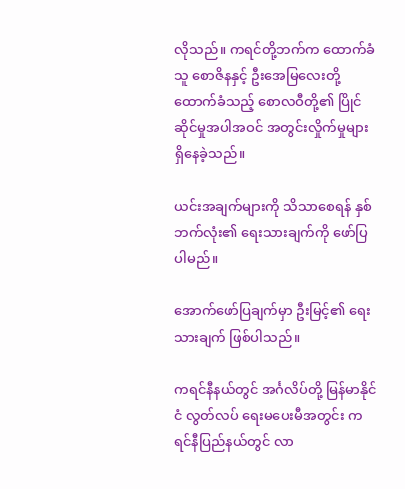လိုသည်။ ကရင်တို့ဘက်က ထောက်ခံသူ စောဇိနနှင့် ဦးအေမြလေးတို့ ထောက်ခံသည့် စောလဝီတို့၏ ပြိုင်ဆိုင်မှုအပါအဝင် အတွင်းလှိုက်မှုများ ရှိနေခဲ့သည်။

ယင်းအချက်များကို သိသာစေရန် နှစ်ဘက်လုံး၏ ရေးသားချက်ကို ဖော်ပြပါမည်။

အောက်ဖော်ပြချက်မှာ ဦးမြင့်၏ ရေးသားချက် ဖြစ်ပါသည်။

ကရင်နီနယ်တွင် အင်္ဂလိပ်တို့ မြန်မာနိုင်ငံ လွတ်လပ် ရေးမပေးမီအတွင်း ကရင်နီပြည်နယ်တွင် လာ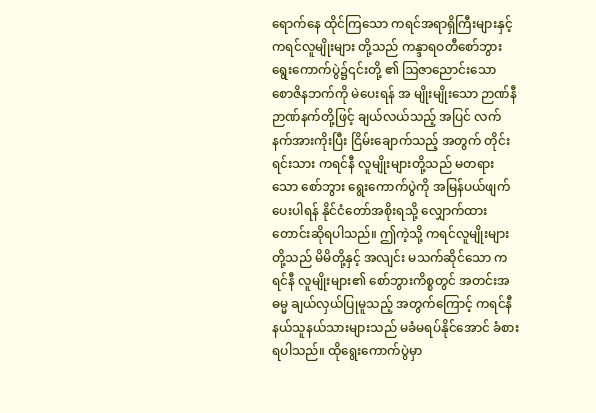ရောက်နေ ထိုင်ကြသော ကရင်အရာရှိကြီးများနှင့် ကရင်လူမျိုးများ တို့သည် ကန္ဒာရဝတီစော်ဘွား ရွေးကောက်ပွဲ၌၎င်းတို့ ၏ ဩဇာညောင်းသော စောဇိနဘက်ကို မဲပေးရန် အ မျိုးမျိုးသော ဉာဏ်နီ ဉာဏ်နက်တို့ဖြင့် ချယ်လယ်သည့် အပြင် လက်နက်အားကိုးပြီး ငြိမ်းချောက်သည့် အတွက် တိုင်းရင်းသား ကရင်နီ လူမျိုးများတို့သည် မတရားသော စော်ဘွား ရွေးကောက်ပွဲကို အမြန်ပယ်ဖျက် ပေးပါရန် နိုင်ငံတော်အစိုးရသို့ လျှောက်ထားတောင်းဆိုရပါသည်။ ဤကဲ့သို့ ကရင်လူမျိုးများတို့သည် မိမိတို့နှင့် အလျင်း မသက်ဆိုင်သော ကရင်နီ လူမျိုးများ၏ စော်ဘွားကိစ္စတွင် အတင်းအဓမ္မ ချယ်လှယ်ပြုမူသည့် အတွက်ကြောင့် ကရင်နီ နယ်သူနယ်သားများသည် မခံမရပ်နိုင်အောင် ခံစားရပါသည်။ ထိုရွေးကောက်ပွဲမှာ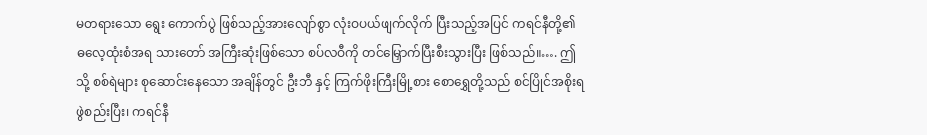မတရားသော ရွေး ကောက်ပွဲ ဖြစ်သည့်အားလျော်စွာ လုံးဝပယ်ဖျက်လိုက် ပြီးသည့်အပြင် ကရင်နီတို့၏ ဓလေ့ထုံးစံအရ သားတော် အကြီးဆုံးဖြစ်သော စပ်လဝီကို တင်မြှောက်ပြီးစီးသွားပြီး ဖြစ်သည်။…. ဤသို့ စစ်ရဲများ စုဆောင်းနေသော အချိန်တွင် ဦးဘီ နှင့် ကြက်ဖိုးကြီးမြို့စား စောရွှေတို့သည် စင်ပြိုင်အစိုးရ ဖွဲစည်းပြီး၊ ကရင်နီ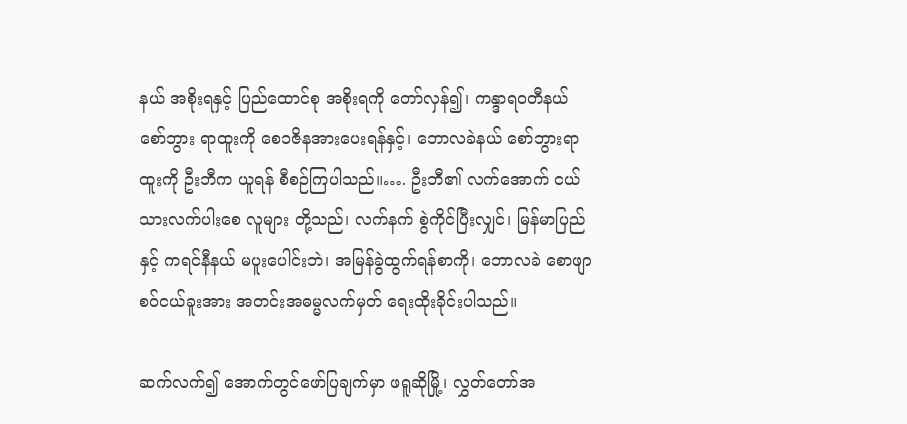နယ် အစိုးရနှင့် ပြည်ထောင်စု အစိုးရကို တော်လှန်၍၊ ကန္ဒာရဝတီနယ် စော်ဘွား ရာထူးကို စေ၁ဇိနအားပေးရန်နှင့်၊ ဘောလခဲနယ် စော်ဘွားရာထူးကို ဦးဘီက ယူရန် စီစဉ်ကြပါသည်။…. ဦးဘီ၏ လက်အောက် ငယ်သားလက်ပါးစေ လူများ တို့သည်၊ လက်နက် စွဲကိုင်ပြီးလျှင်၊ မြန်မာပြည် နှင့် ကရင်နီနယ် မပူးပေါင်းဘဲ၊ အမြန်ခွဲထွက်ရန်စာကို၊ ဘောလခဲ စောဖျာ စဝ်ငယ်ခူးအား အတင်းအဓမ္မလက်မှတ် ရေးထိုးခိုင်းပါသည်။

ဆက်လက်၍ အောက်တွင်ဖော်ပြချက်မှာ ဖရူဆိုမြို့၊ လွှတ်တော်အ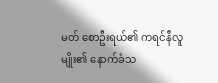မတ် စောဦးရယ်၏ ကရင်နီလူမျိုး၏ နောက်ခံသ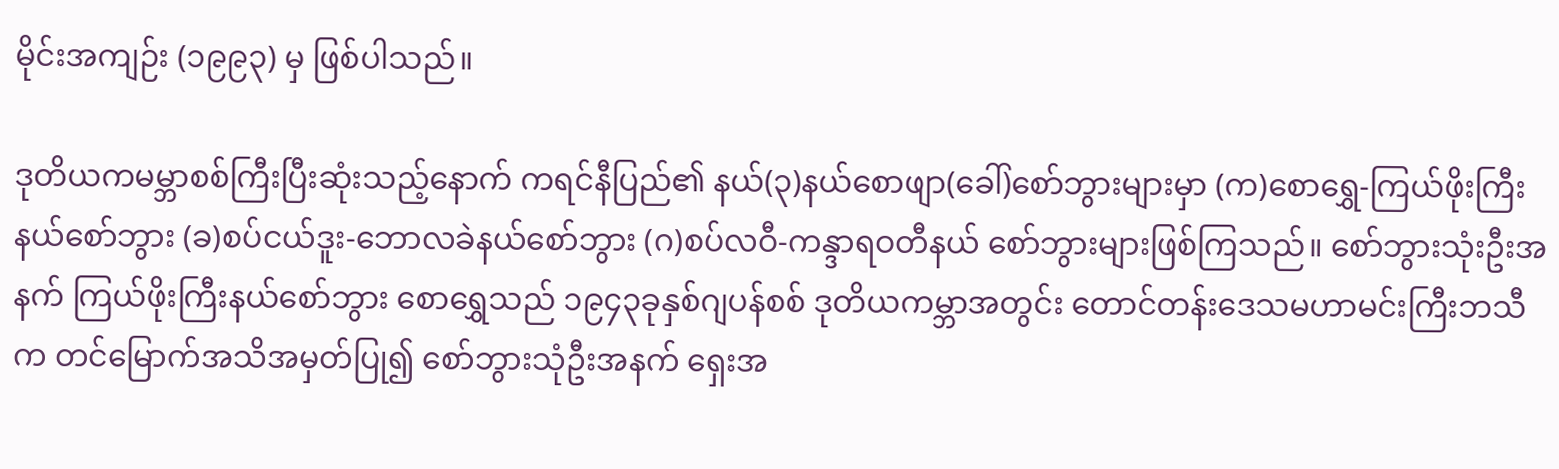မိုင်းအကျဉ်း (၁၉၉၃) မှ ဖြစ်ပါသည်။

ဒုတိယကမမ္ဘာစစ်ကြီးပြီးဆုံးသည့်နောက် ကရင်နီပြည်၏ နယ်(၃)နယ်စောဖျာ(ခေါ်)စော်ဘွားများမှာ (က)စောရွှေ-ကြယ်ဖိုးကြီးနယ်စော်ဘွား (ခ)စပ်ငယ်ဒူး-ဘောလခဲနယ်စော်ဘွား (ဂ)စပ်လဝီ-ကန္ဒာရဝတီနယ် စော်ဘွားများဖြစ်ကြသည်။ စော်ဘွားသုံးဦးအနက် ကြယ်ဖိုးကြီးနယ်စော်ဘွား စောရွှေသည် ၁၉၄၃ခုနှစ်ဂျပန်စစ် ဒုတိယကမ္ဘာအတွင်း တောင်တန်းဒေသမဟာမင်းကြီးဘသီက တင်မြောက်အသိအမှတ်ပြု၍ စော်ဘွားသုံဦးအနက် ရှေးအ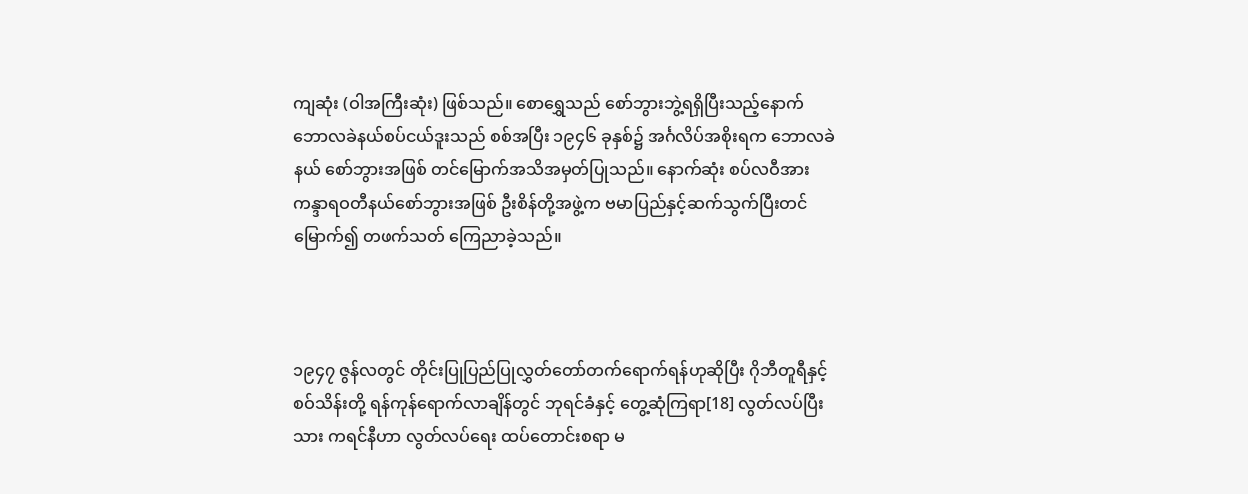ကျဆုံး (ဝါအကြီးဆုံး) ဖြစ်သည်။ စောရွှေသည် စော်ဘွားဘွဲ့ရရှိပြီးသည့်နောက်ဘောလခဲနယ်စပ်ငယ်ဒူးသည် စစ်အပြီး ၁၉၄၆ ခုနှစ်၌ အင်္ဂလိပ်အစိုးရက ဘောလခဲနယ် စော်ဘွားအဖြစ် တင်မြောက်အသိအမှတ်ပြုသည်။ နောက်ဆုံး စပ်လဝီအား ကန္ဒာရဝတီနယ်စော်ဘွားအဖြစ် ဦးစိန်တို့အဖွဲ့က ဗမာပြည်နှင့်ဆက်သွက်ပြီးတင်မြောက်၍ တဖက်သတ် ကြေညာခဲ့သည်။



၁၉၄၇ ဇွန်လတွင် တိုင်းပြုပြည်ပြုလွှတ်တော်တက်ရောက်ရန်ဟုဆိုပြီး ဂိုဘီတူရီနှင့် စဝ်သိန်းတို့ ရန်ကုန်ရောက်လာချိန်တွင် ဘုရင်ခံနှင့် တွေ့ဆုံကြရာ[18] လွတ်လပ်ပြီးသား ကရင်နီဟာ လွတ်လပ်ရေး ထပ်တောင်းစရာ မ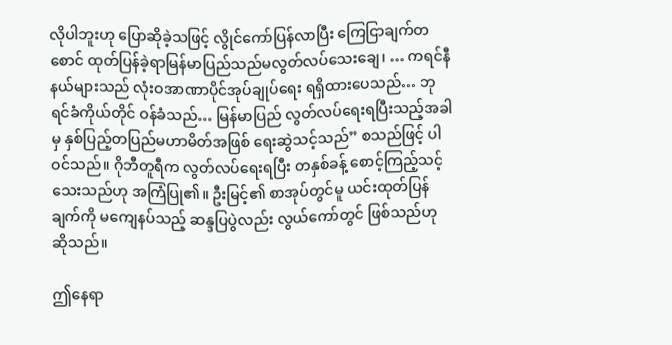လိုပါဘူးဟု ပြောဆိုခဲ့သဖြင့် လွိုင်ကော်ပြန်လာပြီး ကြေငြာချက်တစောင် ထုတ်ပြန်ခဲ့ရာမြန်မာပြည်သည်မလွတ်လပ်သေးချေ၊ … ကရင်နီနယ်များသည် လုံးဝအာဏာပိုင်အုပ်ချုပ်ရေး ရရှိထားပေသည်… ဘုရင်ခံကိုယ်တိုင် ဝန်ခံသည်… မြန်မာပြည် လွတ်လပ်ရေးရပြီးသည့်အခါမှ နှစ်ပြည့်တပြည်မဟာမိတ်အဖြစ် ရေးဆွဲသင့်သည်” စသည်ဖြင့် ပါဝင်သည်။ ဂိုဘီတူရီက လွတ်လပ်ရေးရပြီး တနှစ်ခန့် စောင့်ကြည့်သင့်သေးသည်ဟု အကြံပြု၏။ ဦးမြင့်၏ စာအုပ်တွင်မူ ယင်းထုတ်ပြန်ချက်ကို မကျေနပ်သည့် ဆန္ဒပြပွဲလည်း လွယ်ကော်တွင် ဖြစ်သည်ဟု ဆိုသည်။

ဤနေရာ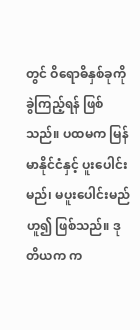တွင် ဝိရောဓိနှစ်ခုကို ခွဲကြည့်ရန် ဖြစ်သည်။ ပထမက မြန်မာနိုင်ငံနှင့် ပူးပေါင်းမည်၊ မပူးပေါင်းမည် ဟူ၍ ဖြစ်သည်။ ဒုတိယက က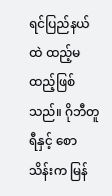ရင်ပြည်နယ်ထဲ ထည့်မထည့်ဖြစ်သည်။ ဂိုဘီတူရီနှင့် စောသိန်းက မြန်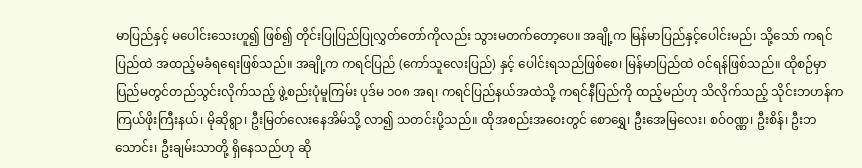မာပြည်နှင့် မပေါင်းသေးဟူ၍ ဖြစ်၍ တိုင်းပြုပြည်ပြုလွှတ်တော်ကိုလည်း သွားမတက်တော့ပေ။ အချို့က မြန်မာပြည်နှင့်ပေါင်းမည်၊ သို့သော် ကရင်ပြည်ထဲ အထည့်မခံရရေးဖြစ်သည်။ အချို့က ကရင်ပြည် (ကော်သူလေးပြည်) နှင့် ပေါင်းရသည်ဖြစ်စေ၊ မြန်မာပြည်ထဲ ဝင်ရန်ဖြစ်သည်။ ထိုစဉ်မှာ ပြည်မတွင်တည်သွင်းလိုက်သည့် ဖွဲ့စည်းပုံမူကြမ်း ပုဒ်မ ၁၀၈ အရ၊ ကရင်ပြည်နယ်အထဲသို့ ကရင်နီပြည်ကို ထည့်မည်ဟု သိလိုက်သည့် သိုင်းဘဟန်က ကြယ်ဖိုးကြီးနယ်၊ မိုဆိုရွာ၊ ဦးမြတ်လေးနေအိမ်သို့ လာ၍ သတင်းပို့သည်။ ထိုအစည်းအဝေးတွင် စောရွှေ၊ ဦးအေမြလေး၊ စဝ်ဝဏ္ဏ၊ ဦးစိန်၊ ဦးဘသောင်း၊ ဦးချမ်းသာတို့ ရှိနေသည်ဟု ဆို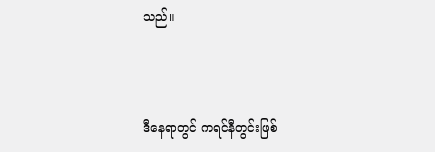သည်။



ဒီနေရာတွင် ကရင်နီတွင်းဖြစ်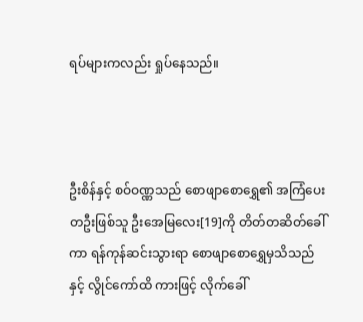ရပ်များကလည်း ရှုပ်နေသည်။



ဦးစိန်နှင့် စဝ်ဝဏ္ဏသည် စောဖျာစောရွှေ၏ အကြံပေးတဦးဖြစ်သူ ဦးအေမြလေး[19]ကို တိတ်တဆိတ်ခေါ်ကာ ရန်ကုန်ဆင်းသွားရာ စောဖျာစောရွှေမှသိသည်နှင့် လွိုင်ကော်ထိ ကားဖြင့် လိုက်ခေါ်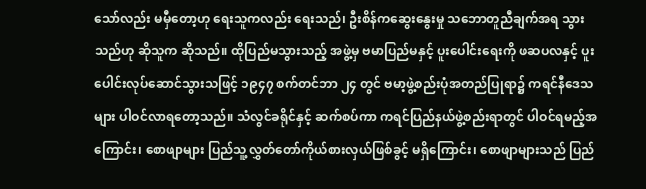သော်လည်း မမှီတော့ဟု ရေးသူကလည်း ရေးသည်၊ ဦးစိန်ကဆွေးနွေးမှု သဘောတူညီချက်အရ သွားသည်ဟု ဆိုသူက ဆိုသည်။ ထိုပြည်မသွားသည့် အဖွဲ့မှ ဗမာပြည်မနှင့် ပူးပေါင်းရေးကို ဖဆပလနှင့် ပူးပေါင်းလုပ်ဆောင်သွားသဖြင့် ၁၉၄၇ စက်တင်ဘာ ၂၄ တွင် ဗမာ့ဖွဲ့စည်းပုံအတည်ပြုရာ၌ ကရင်နီဒေသများ ပါဝင်လာရတော့သည်။ သံလွင်ခရိုင်နှင့် ဆက်စပ်ကာ ကရင်ပြည်နယ်ဖွဲ့စည်းရာတွင် ပါဝင်ရမည့်အကြောင်း၊ စောဖျာများ ပြည်သူ့လွှတ်တော်ကိုယ်စားလှယ်ဖြစ်ခွင့် မရှိကြောင်း၊ စောဖျာများသည် ပြည်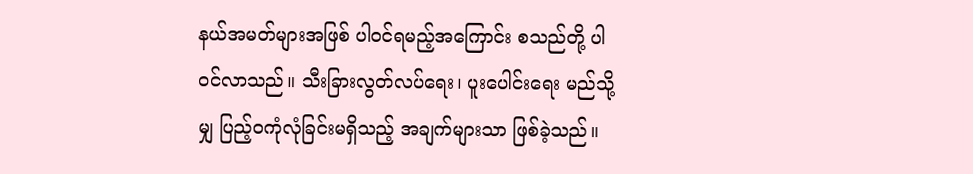နယ်အမတ်များအဖြစ် ပါဝင်ရမည့်အကြောင်း စသည်တို့ ပါဝင်လာသည်။ သီးခြားလွတ်လပ်ရေး၊ ပူးပေါင်းရေး မည်သို့မျှ ပြည့်ဝကုံလုံခြင်းမရှိသည့် အချက်များသာ ဖြစ်ခဲ့သည်။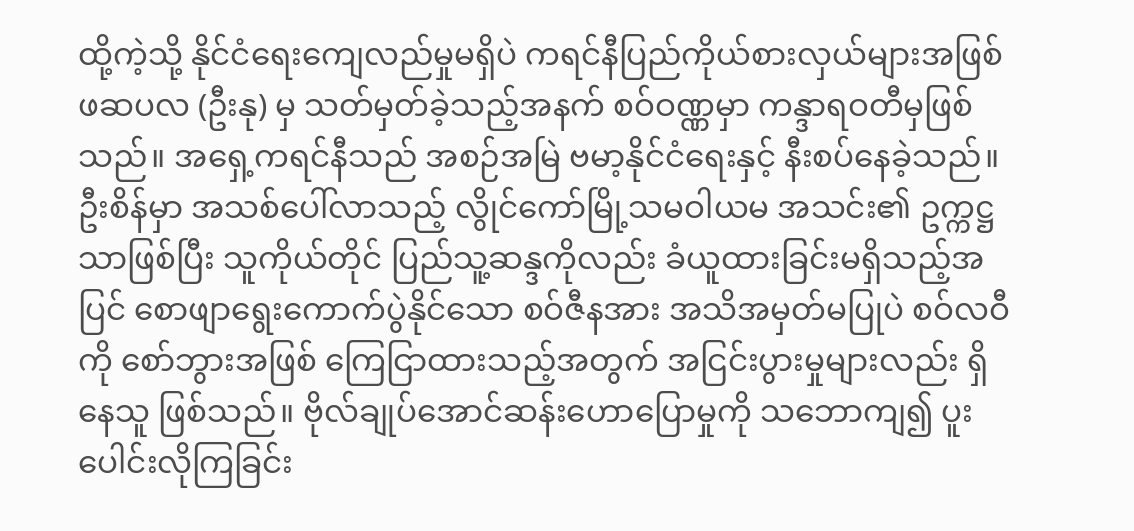ထို့ကဲ့သို့ နိုင်ငံရေးကျေလည်မှုမရှိပဲ ကရင်နီပြည်ကိုယ်စားလှယ်များအဖြစ် ဖဆပလ (ဦးနု) မှ သတ်မှတ်ခဲ့သည့်အနက် စဝ်ဝဏ္ဏမှာ ကန္ဒာရဝတီမှဖြစ်သည်။ အရှေ့ကရင်နီသည် အစဉ်အမြဲ ဗမာ့နိုင်ငံရေးနှင့် နီးစပ်နေခဲ့သည်။ ဦးစိန်မှာ အသစ်ပေါ်လာသည့် လွိုင်ကော်မြို့သမဝါယမ အသင်း၏ ဥက္ကဋ္ဌသာဖြစ်ပြီး သူကိုယ်တိုင် ပြည်သူ့ဆန္ဒကိုလည်း ခံယူထားခြင်းမရှိသည့်အပြင် စောဖျာရွေးကောက်ပွဲနိုင်သော စဝ်ဇီနအား အသိအမှတ်မပြုပဲ စဝ်လဝီကို စော်ဘွားအဖြစ် ကြေငြာထားသည့်အတွက် အငြင်းပွားမှုများလည်း ရှိနေသူ ဖြစ်သည်။ ဗိုလ်ချုပ်အောင်ဆန်းဟောပြောမှုကို သဘောကျ၍ ပူးပေါင်းလိုကြခြင်း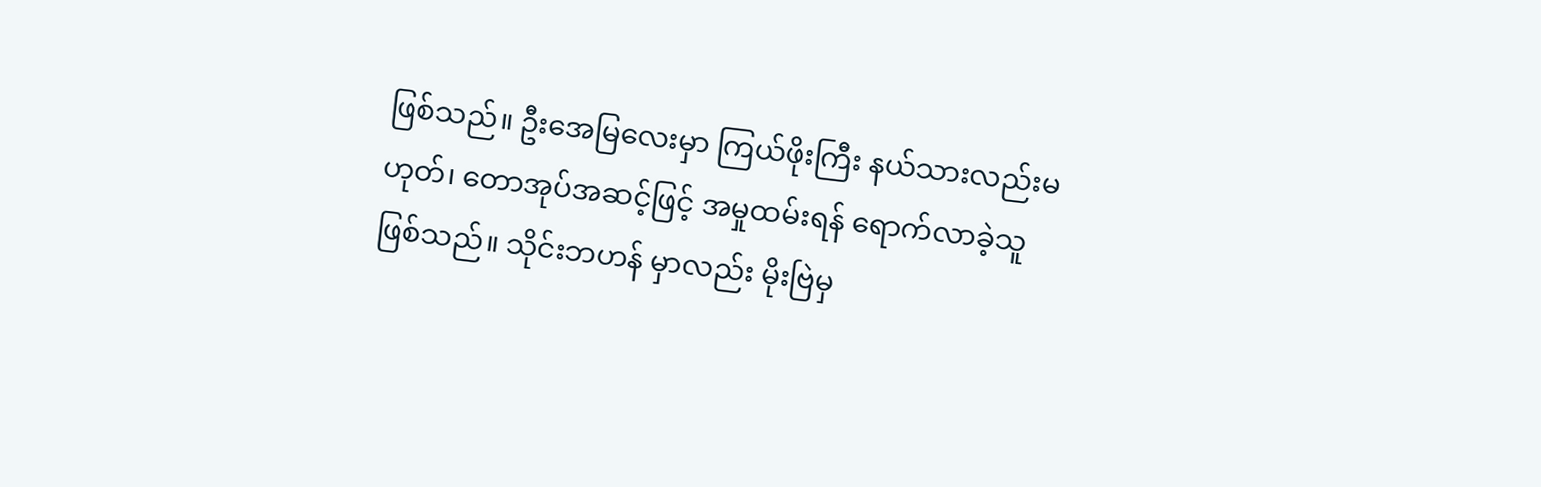ဖြစ်သည်။ ဦးအေမြလေးမှာ ကြယ်ဖိုးကြီး နယ်သားလည်းမဟုတ်၊ တောအုပ်အဆင့်ဖြင့် အမှုထမ်းရန် ရောက်လာခဲ့သူဖြစ်သည်။ သိုင်းဘဟန် မှာလည်း မိုးဗြဲမှ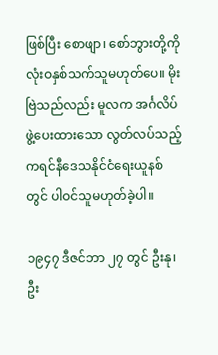ဖြစ်ပြီး စောဖျာ၊ စော်ဘွားတို့ကို လုံးဝနှစ်သက်သူမဟုတ်ပေ။ မိုးဗြဲသည်လည်း မူလက အင်္ဂလိပ်ဖွဲ့ပေးထားသော လွတ်လပ်သည့် ကရင်နီဒေသနိုင်ငံရေးယူနစ်တွင် ပါဝင်သူမဟုတ်ခဲ့ပါ။

၁၉၄၇ ဒီဇင်ဘာ ၂၇ တွင် ဦးနု၊ ဦး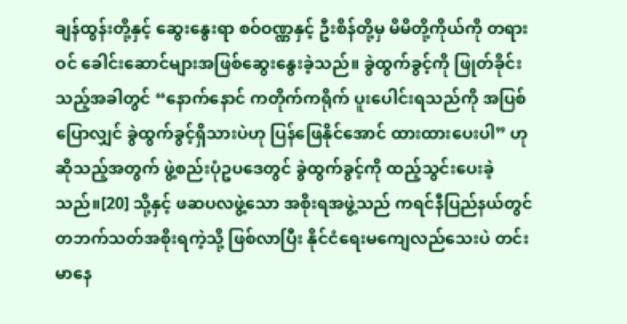ချန်ထွန်းတို့နှင့် ဆွေးနွေးရာ စဝ်ဝဏ္ဏနှင့် ဦးစိန်တို့မှ မိမိတို့ကိုယ်ကို တရားဝင် ခေါင်းဆောင်များအဖြစ်ဆွေးနွေးခဲ့သည်။ ခွဲထွက်ခွင့်ကို ဖြုတ်ခိုင်းသည့်အခါတွင် “နောက်နောင် ကတိုက်ကရိုက် ပူးပေါင်းရသည်ကို အပြစ်ပြောလျှင် ခွဲထွက်ခွင့်ရှိသားပဲဟု ပြန်ဖြေနိုင်အောင် ထားထားပေးပါ” ဟု ဆိုသည့်အတွက် ဖွဲ့စည်းပုံဥပဒေတွင် ခွဲထွက်ခွင့်ကို ထည့်သွင်းပေးခဲ့သည်။[20] သို့နှင့် ဖဆပလဖွဲ့သော အစိုးရအဖွဲ့သည် ကရင်နီပြည်နယ်တွင် တဘက်သတ်အစိုးရကဲ့သို့ ဖြစ်လာပြီး နိုင်ငံရေးမကျေလည်သေးပဲ တင်းမာနေ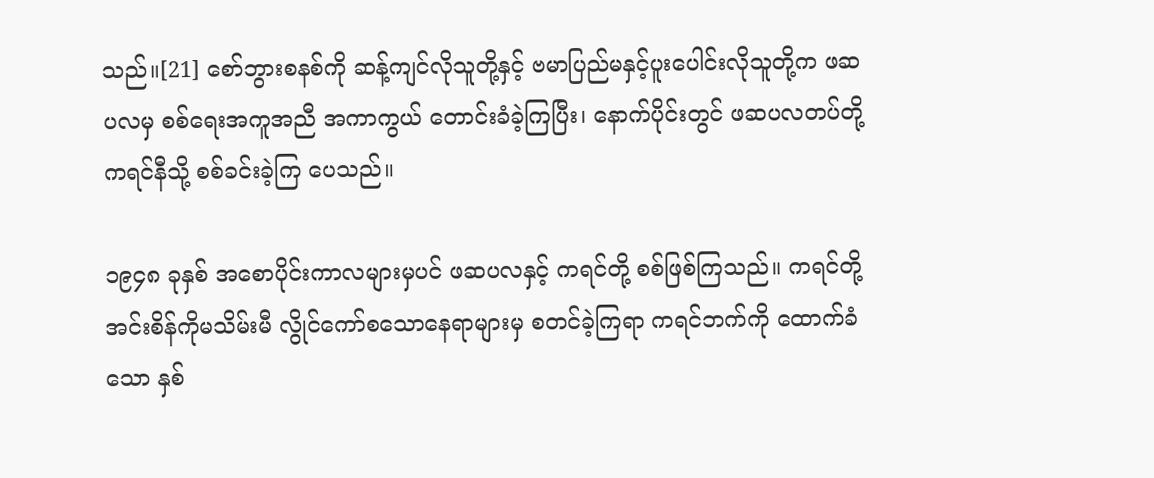သည်။[21] စော်ဘွားစနစ်ကို ဆန့်ကျင်လိုသူတို့နှင့် ဗမာပြည်မနှင့်ပူးပေါင်းလိုသူတို့က ဖဆပလမှ စစ်ရေးအကူအညီ အကာကွယ် တောင်းခံခဲ့ကြပြီး၊ နောက်ပိုင်းတွင် ဖဆပလတပ်တို့ ကရင်နီသို့ စစ်ခင်းခဲ့ကြ ပေသည်။

၁၉၄၈ ခုနှစ် အစောပိုင်းကာလများမှပင် ဖဆပလနှင့် ကရင်တို့ စစ်ဖြစ်ကြသည်။ ကရင်တို့ အင်းစိန်ကိုမသိမ်းမီ လွိုင်ကော်စသောနေရာများမှ စတင်ခဲ့ကြရာ ကရင်ဘက်ကို ထောက်ခံသော နှစ်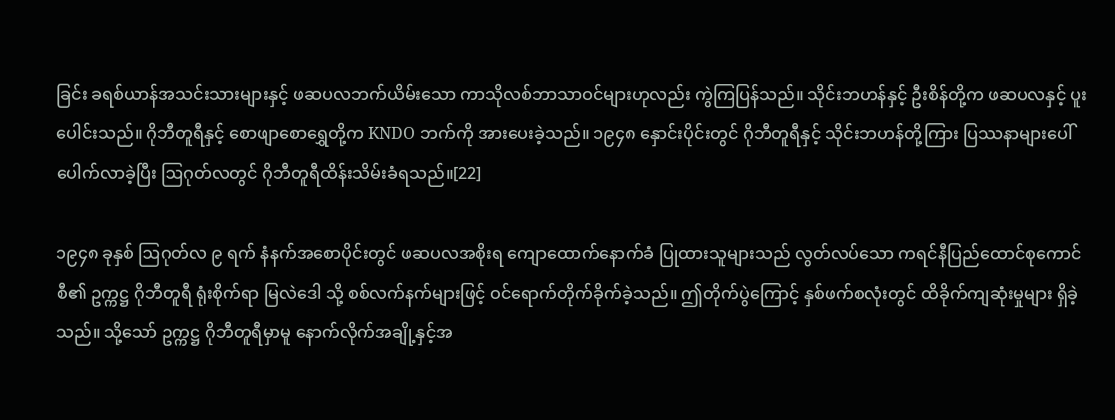ခြင်း ခရစ်ယာန်အသင်းသားများနှင့် ဖဆပလဘက်ယိမ်းသော ကာသိုလစ်ဘာသာဝင်များဟုလည်း ကွဲကြပြန်သည်။ သိုင်းဘဟန်နှင့် ဦးစိန်တို့က ဖဆပလနှင့် ပူးပေါင်းသည်။ ဂိုဘီတူရီနှင့် စောဖျာစောရွှေတို့က KNDO ဘက်ကို အားပေးခဲ့သည်။ ၁၉၄၈ နှောင်းပိုင်းတွင် ဂိုဘီတူရီနှင့် သိုင်းဘဟန်တို့ကြား ပြဿနာများပေါ်ပေါက်လာခဲ့ပြီး ဩဂုတ်လတွင် ဂိုဘီတူရီထိန်းသိမ်းခံရသည်။[22]

၁၉၄၈ ခုနှစ် ဩဂုတ်လ ၉ ရက် နံနက်အစောပိုင်းတွင် ဖဆပလအစိုးရ ကျောထောက်နောက်ခံ ပြုထားသူများသည် လွတ်လပ်သော ကရင်နီပြည်ထောင်စုကောင်စီ၏ ဥက္ကဋ္ဌ ဂိုဘီတူရီ ရုံးစိုက်ရာ မြလဲဒေါ သို့ စစ်လက်နက်များဖြင့် ဝင်ရောက်တိုက်ခိုက်ခဲ့သည်။ ဤတိုက်ပွဲကြောင့် နှစ်ဖက်စလုံးတွင် ထိခိုက်ကျဆုံးမှုများ ရှိခဲ့သည်။ သို့သော် ဥက္ကဋ္ဌ ဂိုဘီတူရီမှာမူ နောက်လိုက်အချို့နှင့်အ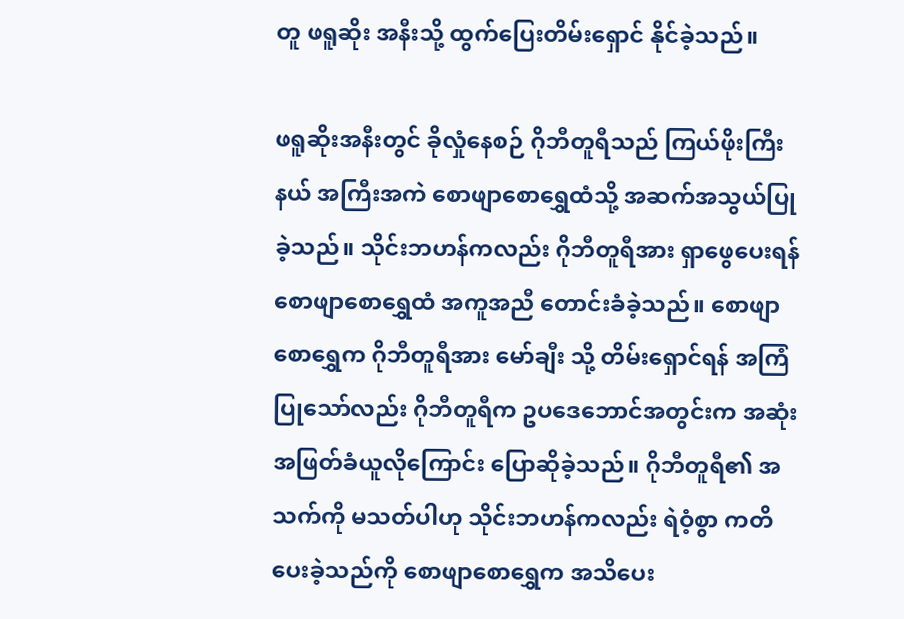တူ ဖရူဆိုး အနီးသို့ ထွက်ပြေးတိမ်းရှောင် နိုင်ခဲ့သည်။

ဖရူဆိုးအနီးတွင် ခိုလှုံနေစဉ် ဂိုဘီတူရီသည် ကြယ်ဖိုးကြီးနယ် အကြီးအကဲ စောဖျာစောရွှေထံသို့ အဆက်အသွယ်ပြုခဲ့သည်။ သိုင်းဘဟန်ကလည်း ဂိုဘီတူရီအား ရှာဖွေပေးရန် စောဖျာစောရွှေထံ အကူအညီ တောင်းခံခဲ့သည်။ စောဖျာစောရွှေက ဂိုဘီတူရီအား မော်ချီး သို့ တိမ်းရှောင်ရန် အကြံပြုသော်လည်း ဂိုဘီတူရီက ဥပဒေဘောင်အတွင်းက အဆုံးအဖြတ်ခံယူလိုကြောင်း ပြောဆိုခဲ့သည်။ ဂိုဘီတူရီ၏ အသက်ကို မသတ်ပါဟု သိုင်းဘဟန်ကလည်း ရဲဝံ့စွာ ကတိပေးခဲ့သည်ကို စောဖျာစောရွှေက အသိပေး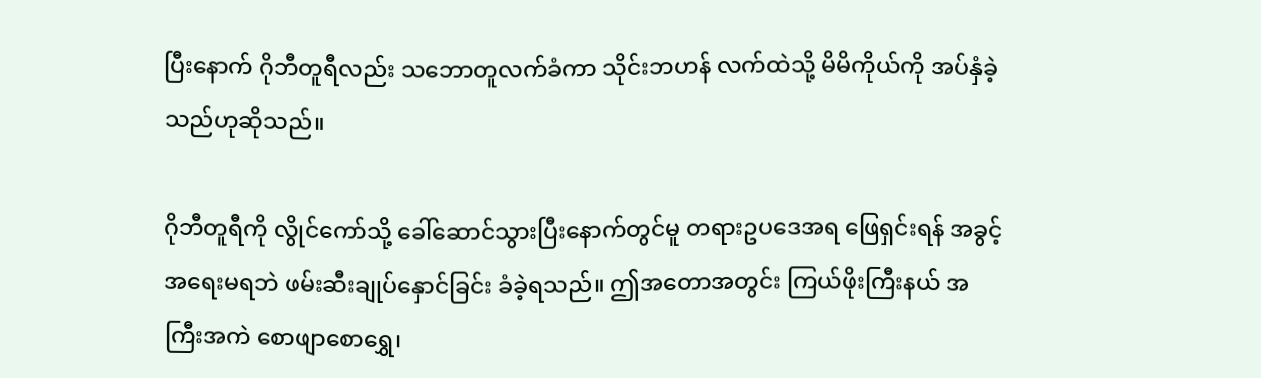ပြီးနောက် ဂိုဘီတူရီလည်း သဘောတူလက်ခံကာ သိုင်းဘဟန် လက်ထဲသို့ မိမိကိုယ်ကို အပ်နှံခဲ့သည်ဟုဆိုသည်။

ဂိုဘီတူရီကို လွိုင်ကော်သို့ ခေါ်ဆောင်သွားပြီးနောက်တွင်မူ တရားဥပဒေအရ ဖြေရှင်းရန် အခွင့်အရေးမရဘဲ ဖမ်းဆီးချုပ်နှောင်ခြင်း ခံခဲ့ရသည်။ ဤအတောအတွင်း ကြယ်ဖိုးကြီးနယ် အကြီးအကဲ စောဖျာစောရွှေ၊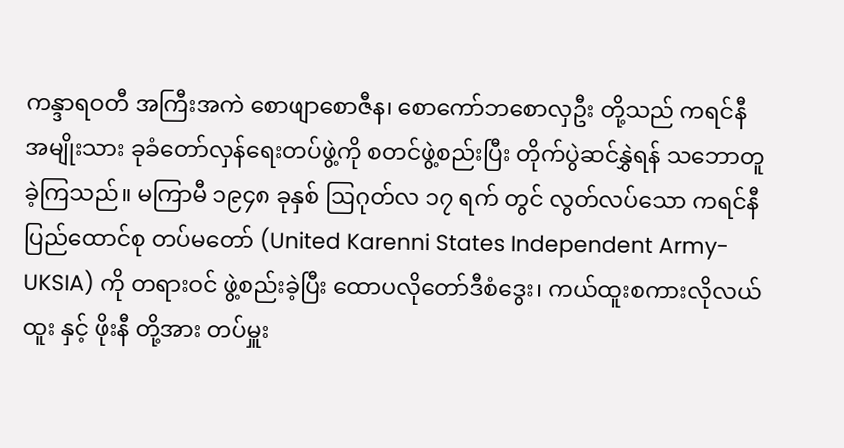ကန္ဒာရဝတီ အကြီးအကဲ စောဖျာစောဇီန၊ စောကော်ဘစောလှဦး တို့သည် ကရင်နီအမျိုးသား ခုခံတော်လှန်ရေးတပ်ဖွဲ့ကို စတင်ဖွဲ့စည်းပြီး တိုက်ပွဲဆင်နွှဲရန် သဘောတူခဲ့ကြသည်။ မကြာမီ ၁၉၄၈ ခုနှစ် ဩဂုတ်လ ၁၇ ရက် တွင် လွတ်လပ်သော ကရင်နီပြည်ထောင်စု တပ်မတော် (United Karenni States Independent Army-UKSIA) ကို တရားဝင် ဖွဲ့စည်းခဲ့ပြီး ထောပလိုတော်ဒီစံဒွေး၊ ကယ်ထူးစကားလိုလယ်ထူး နှင့် ဖိုးနီ တို့အား တပ်မှူး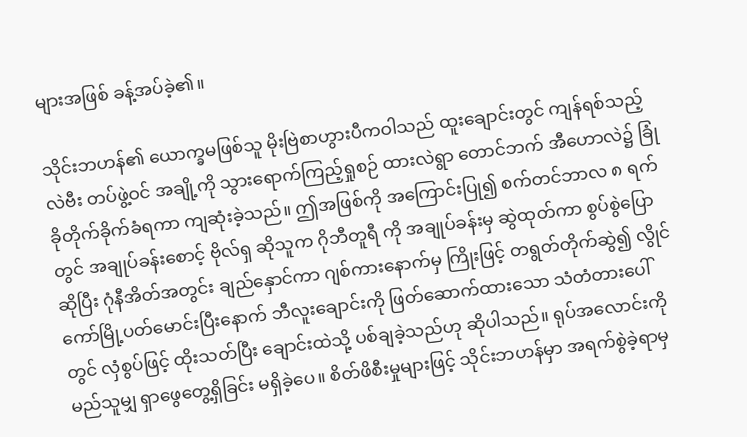များအဖြစ် ခန့်အပ်ခဲ့၏။

သိုင်းဘဟန်၏ ယောက္ခမဖြစ်သူ မိုးဗြဲစာဟွားပီကဝါသည် ထူးချောင်းတွင် ကျန်ရစ်သည့် လဲဗီး တပ်ဖွဲ့ဝင် အချို့ကို သွားရောက်ကြည့်ရှုစဉ် ထားလဲရွာ တောင်ဘက် အီဟောလဲ၌ ခြုံခိုတိုက်ခိုက်ခံရကာ ကျဆုံးခဲ့သည်။ ဤအဖြစ်ကို အကြောင်းပြု၍ စက်တင်ဘာလ ၈ ရက် တွင် အချုပ်ခန်းစောင့် ဗိုလ်ရှ ဆိုသူက ဂိုဘီတူရီ ကို အချုပ်ခန်းမှ ဆွဲထုတ်ကာ စွပ်စွဲပြောဆိုပြီး ဂုံနီအိတ်အတွင်း ချည်နှောင်ကာ ဂျစ်ကားနောက်မှ ကြိုးဖြင့် တရွတ်တိုက်ဆွဲ၍ လွိုင်ကော်မြို့ပတ်မောင်းပြီးနောက် ဘီလူးချောင်းကို ဖြတ်ဆောက်ထားသော သံတံတားပေါ်တွင် လှံစွပ်ဖြင့် ထိုးသတ်ပြီး ချောင်းထဲသို့ ပစ်ချခဲ့သည်ဟု ဆိုပါသည်။ ရုပ်အလောင်းကို မည်သူမျှ ရှာဖွေတွေ့ရှိခြင်း မရှိခဲ့ပေ။ စိတ်ဖိစီးမှုများဖြင့် သိုင်းဘဟန်မှာ အရက်စွဲခဲ့ရာမှ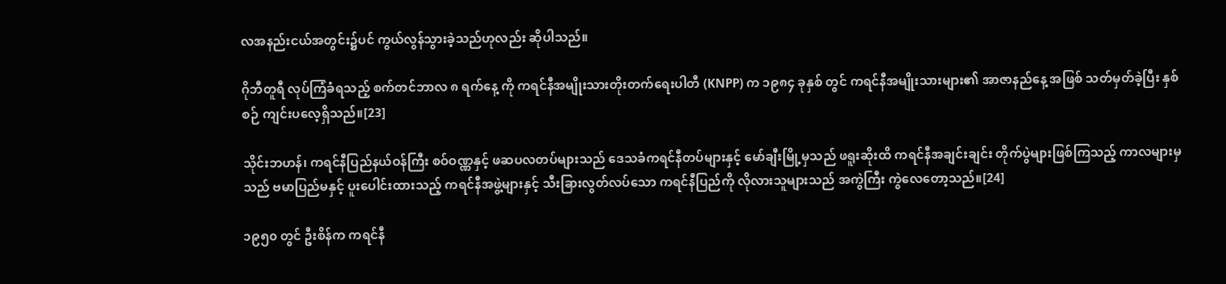လအနည်းငယ်အတွင်း၌ပင် ကွယ်လွန်သွားခဲ့သည်ဟုလည်း ဆိုပါသည်။

ဂိုဘီတူရီ လုပ်ကြံခံရသည့် စက်တင်ဘာလ ၈ ရက်နေ့ ကို ကရင်နီအမျိုးသားတိုးတက်ရေးပါတီ (KNPP) က ၁၉၈၄ ခုနှစ် တွင် ကရင်နီအမျိုးသားများ၏ အာဇာနည်နေ့ အဖြစ် သတ်မှတ်ခဲ့ပြီး နှစ်စဉ် ကျင်းပလေ့ရှိသည်။[23]

သိုင်းဘဟန်၊ ကရင်နီပြည်နယ်ဝန်ကြီး စဝ်ဝဏ္ဏနှင့် ဖဆပလတပ်များသည် ဒေသခံကရင်နီတပ်များနှင့် မော်ချီးမြို့မှသည် ဖရူးဆိုးထိ ကရင်နီအချင်းချင်း တိုက်ပွဲများဖြစ်ကြသည့် ကာလများမှသည် ဗမာပြည်မနှင့် ပူးပေါင်းထားသည့် ကရင်နီအဖွဲ့များနှင့် သီးခြားလွတ်လပ်သော ကရင်နီပြည်ကို လိုလားသူများသည် အကွဲကြီး ကွဲလေတော့သည်။[24]

၁၉၅၀ တွင် ဦးစိန်က ကရင်နီ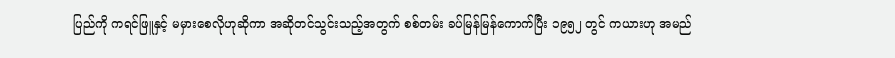ပြည်ကို ကရင်ဖြူနှင့် မမှားစေလိုဟုဆိုကာ အဆိုတင်သွင်းသည့်အတွက် စစ်တမ်း ခပ်မြန်မြန်ကောက်ပြီး ၁၉၅၂ တွင် ကယားဟု အမည်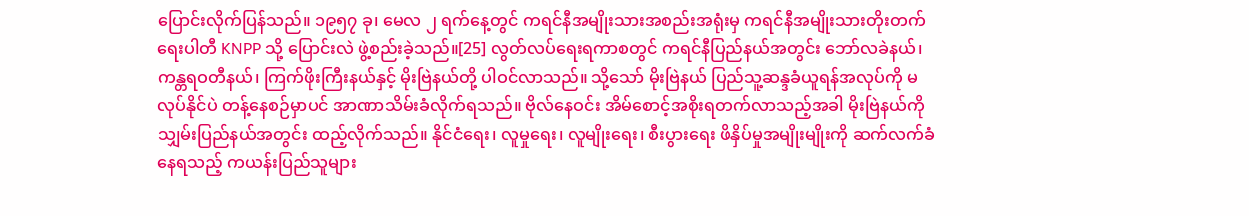ပြောင်းလိုက်ပြန်သည်။ ၁၉၅၇ ခု၊ မေလ ၂ ရက်နေ့တွင် ကရင်နီအမျိုးသားအစည်းအရုံးမှ ကရင်နီအမျိုးသားတိုးတက်ရေးပါတီ KNPP သို့ ပြောင်းလဲ ဖွဲ့စည်းခဲ့သည်။[25] လွတ်လပ်ရေးရကာစတွင် ကရင်နီပြည်နယ်အတွင်း ဘော်လခဲနယ်၊ ကန္တရဝတီနယ်၊ ကြက်ဖိုးကြီးနယ်နှင့် မိုးဗြဲနယ်တို့ ပါဝင်လာသည်။ သို့သော် မိုးဗြဲနယ် ပြည်သူ့ဆန္ဒခံယူရန်အလုပ်ကို မလုပ်နိုင်ပဲ တန့်နေစဉ်မှာပင် အာဏာသိမ်းခံလိုက်ရသည်။ ဗိုလ်နေဝင်း အိမ်စောင့်အစိုးရတက်လာသည့်အခါ မိုးဗြဲနယ်ကို သျှမ်းပြည်နယ်အတွင်း ထည့်လိုက်သည်။ နိုင်ငံရေး၊ လူမှုရေး၊ လူမျိုးရေး၊ စီးပွားရေး ဖိနှိပ်မှုအမျိုးမျိုးကို ဆက်လက်ခံနေရသည့် ကယန်းပြည်သူများ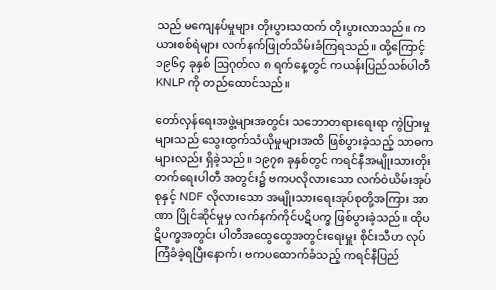သည် မကျေနပ်မှုများ တိုးပွားသထက် တိုးပွားလာသည်။ ကယားစစ်ရဲများ လက်နက်ဖြုတ်သိမ်းခံကြရသည်။ ထို့ကြောင့် ၁၉၆၄ ခုနှစ် ဩဂုတ်လ ၈ ရက်နေ့တွင် ကယန်းပြည်သစ်ပါတီ KNLP ကို တည်ထောင်သည်။

တော်လှန်ရေးအဖွဲ့များအတွင်း သဘောတရားရေးရာ ကွဲပြားမှုများသည် သွေးထွက်သံယိုမှုများအထိ ဖြစ်ပွားခဲ့သည့် သာဓကများလည်း ရှိခဲ့သည်။ ၁၉၇၈ ခုနှစ်တွင် ကရင်နီအမျိုးသားတိုးတက်ရေးပါတီ အတွင်း၌ ဗကပလိုလားသော လက်ဝဲယိမ်းအုပ်စုနှင့် NDF လိုလားသော အမျိုးသားရေးအုပ်စုတို့အကြား အာဏာ ပြိုင်ဆိုင်မှုမှ လက်နက်ကိုင်ပဋိပက္ခ ဖြစ်ပွားခဲ့သည်။ ထိုပဋိပက္ခအတွင်း ပါတီအထွေထွေအတွင်းရေးမှူး စိုင်းသီဟ လုပ်ကြံခံခဲ့ရပြီးနောက်၊ ဗကပထောက်ခံသည့် ကရင်နီပြည်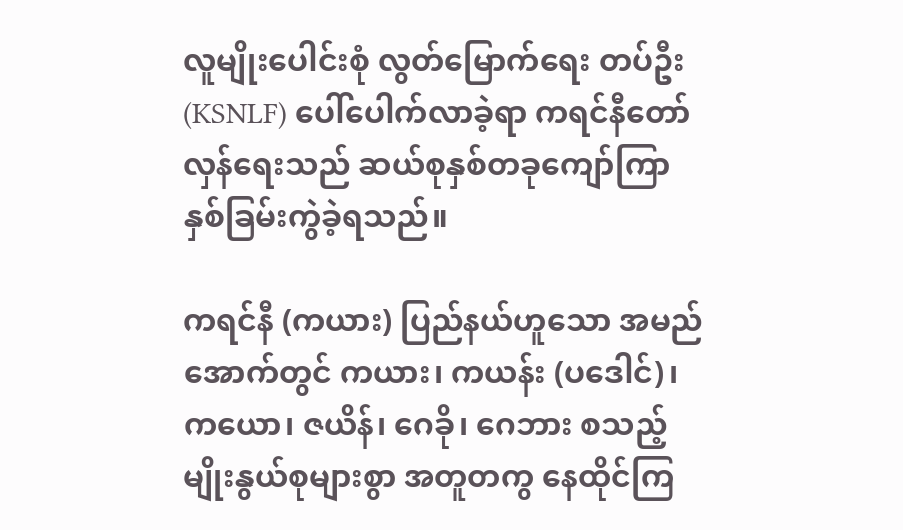လူမျိုးပေါင်းစုံ လွတ်မြောက်ရေး တပ်ဦး (KSNLF) ပေါ်ပေါက်လာခဲ့ရာ ကရင်နီတော်လှန်ရေးသည် ဆယ်စုနှစ်တခုကျော်ကြာ နှစ်ခြမ်းကွဲခဲ့ရသည်။

ကရင်နီ (ကယား) ပြည်နယ်ဟူသော အမည်အောက်တွင် ကယား၊ ကယန်း (ပဒေါင်)၊ ကယော၊ ဇယိန်၊ ဂေခို၊ ဂေဘား စသည့် မျိုးနွယ်စုများစွာ အတူတကွ နေထိုင်ကြ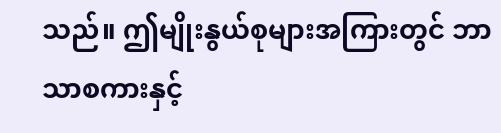သည်။ ဤမျိုးနွယ်စုများအကြားတွင် ဘာသာစကားနှင့်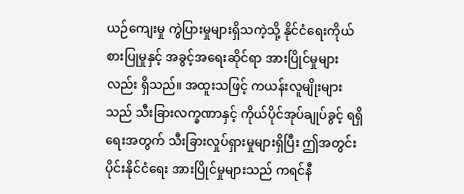ယဉ်ကျေးမှု ကွဲပြားမှုများရှိသကဲ့သို့ နိုင်ငံရေးကိုယ်စားပြုမှုနှင့် အခွင့်အရေးဆိုင်ရာ အားပြိုင်မှုများလည်း ရှိသည်။ အထူးသဖြင့် ကယန်းလူမျိုးများသည် သီးခြားလက္ခဏာနှင့် ကိုယ်ပိုင်အုပ်ချုပ်ခွင့် ရရှိရေးအတွက် သီးခြားလှုပ်ရှားမှုများရှိပြီး ဤအတွင်းပိုင်းနိုင်ငံရေး အားပြိုင်မှုများသည် ကရင်နီ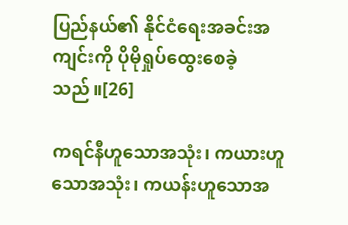ပြည်နယ်၏ နိုင်ငံရေးအခင်းအကျင်းကို ပိုမိုရှုပ်ထွေးစေခဲ့သည်။[26]

ကရင်နီဟူသောအသုံး၊ ကယားဟူသောအသုံး၊ ကယန်းဟူသောအ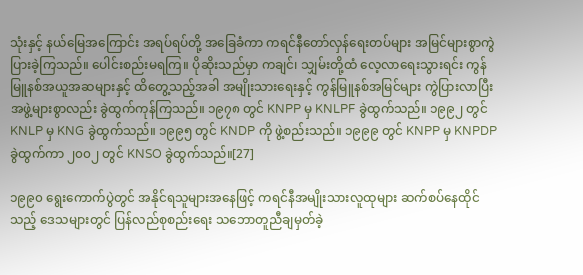သုံးနှင့် နယ်မြေအကြောင်း အရပ်ရပ်တို့ အခြေခံကာ ကရင်နီတော်လှန်ရေးတပ်များ အမြင်များစွာကွဲပြားခဲ့ကြသည်။ ပေါင်းစည်းမရကြ။ ပိုဆိုးသည်မှာ ကချင်၊ သျှမ်းတို့ထံ လေ့လာရေးသွားရင်း ကွန်မြူနစ်အယူအဆများနှင့် ထိတွေ့သည့်အခါ အမျိုးသားရေးနှင့် ကွန်မြူနစ်အမြင်များ ကွဲပြားလာပြီး အဖွဲ့များစွာလည်း ခွဲထွက်ကုန်ကြသည်။ ၁၉၇၈ တွင် KNPP မှ KNLPF ခွဲထွက်သည်။ ၁၉၉၂ တွင် KNLP မှ KNG ခွဲထွက်သည်။ ၁၉၉၅ တွင် KNDP ကို ဖွဲ့စည်းသည်။ ၁၉၉၉ တွင် KNPP မှ KNPDP ခွဲထွက်ကာ ၂၀၀၂ တွင် KNSO ခွဲထွက်သည်။[27]

၁၉၉၀ ရွေးကောက်ပွဲတွင် အနိုင်ရသူများအနေဖြင့် ကရင်နီအမျိုးသားလူထုများ ဆက်စပ်နေထိုင်သည့် ဒေသများတွင် ပြန်လည်စုစည်းရေး သဘောတူညီချမှတ်ခဲ့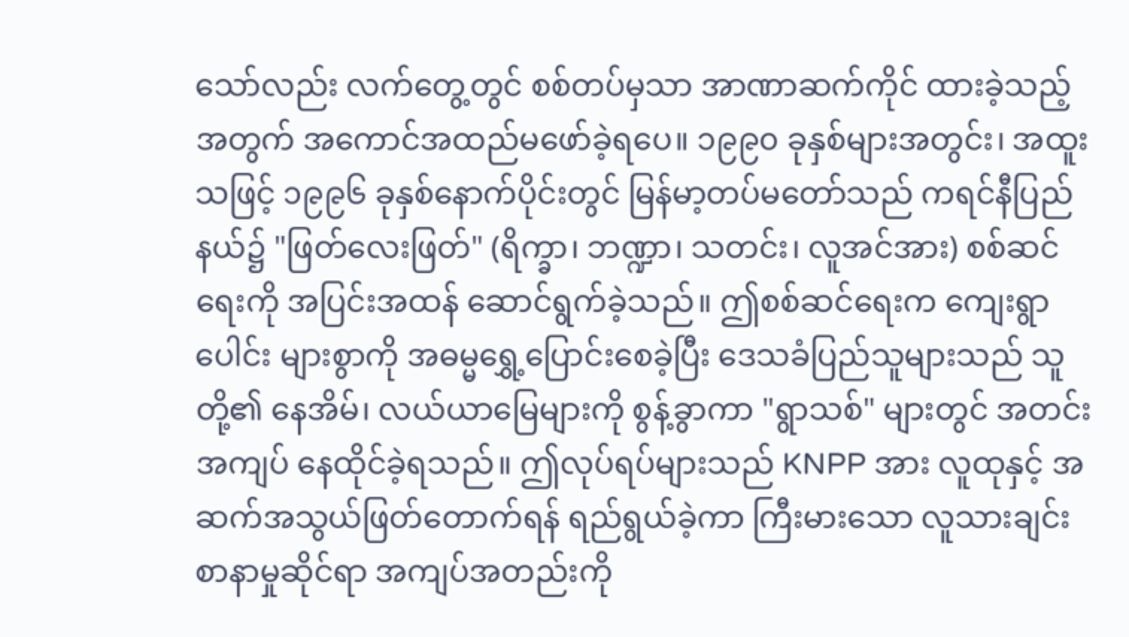သော်လည်း လက်တွေ့တွင် စစ်တပ်မှသာ အာဏာဆက်ကိုင် ထားခဲ့သည့်အတွက် အကောင်အထည်မဖော်ခဲ့ရပေ။ ၁၉၉၀ ခုနှစ်များအတွင်း၊ အထူးသဖြင့် ၁၉၉၆ ခုနှစ်နောက်ပိုင်းတွင် မြန်မာ့တပ်မတော်သည် ကရင်နီပြည်နယ်၌ "ဖြတ်လေးဖြတ်" (ရိက္ခာ၊ ဘဏ္ဍာ၊ သတင်း၊ လူအင်အား) စစ်ဆင်ရေးကို အပြင်းအထန် ဆောင်ရွက်ခဲ့သည်။ ဤစစ်ဆင်ရေးက ကျေးရွာပေါင်း များစွာကို အဓမ္မရွှေ့ပြောင်းစေခဲ့ပြီး ဒေသခံပြည်သူများသည် သူတို့၏ နေအိမ်၊ လယ်ယာမြေများကို စွန့်ခွာကာ "ရွာသစ်" များတွင် အတင်းအကျပ် နေထိုင်ခဲ့ရသည်။ ဤလုပ်ရပ်များသည် KNPP အား လူထုနှင့် အဆက်အသွယ်ဖြတ်တောက်ရန် ရည်ရွယ်ခဲ့ကာ ကြီးမားသော လူသားချင်းစာနာမှုဆိုင်ရာ အကျပ်အတည်းကို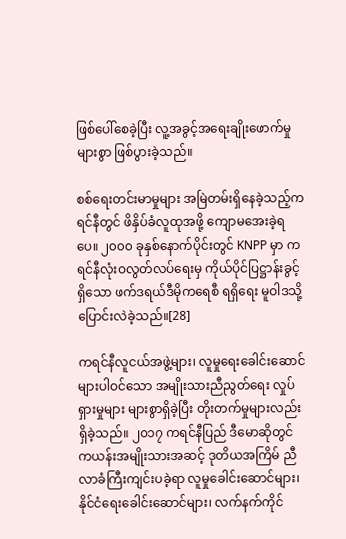ဖြစ်ပေါ်စေခဲ့ပြီး လူ့အခွင့်အရေးချိုးဖောက်မှုများစွာ ဖြစ်ပွားခဲ့သည်။

စစ်ရေးတင်းမာမှုများ အမြဲတမ်းရှိနေခဲ့သည့်ကရင်နီတွင် ဖိနှိပ်ခံလူထုအဖို့ ကျောမအေးခဲ့ရပေ။ ၂၀၀၀ ခုနှစ်နောက်ပိုင်းတွင် KNPP မှာ ကရင်နီလုံးဝလွတ်လပ်ရေးမှ ကိုယ်ပိုင်ပြဋ္ဌာန်းခွင့်ရှိသော ဖက်ဒရယ်ဒီမိုကရေစီ ရရှိရေး မူဝါဒသို့ ပြောင်းလဲခဲ့သည်။[28]

ကရင်နီလူငယ်အဖွဲ့များ၊ လူမှုရေးခေါင်းဆောင်များပါဝင်သော အမျိုးသားညီညွတ်ရေး လှုပ်ရှားမှုများ များစွာရှိခဲ့ပြီး တိုးတက်မှုများလည်း ရှိခဲ့သည်။ ၂၀၁၇ ကရင်နီပြည် ဒီမောဆိုတွင် ကယန်းအမျိုးသားအဆင့် ဒုတိယအကြိမ် ညီလာခံကြီးကျင်းပခဲ့ရာ လူမှုခေါင်းဆောင်များ၊ နိုင်ငံရေးခေါင်းဆောင်များ၊ လက်နက်ကိုင်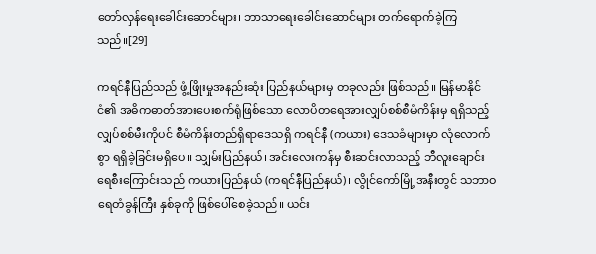တော်လှန်ရေးခေါင်းဆောင်များ၊ ဘာသာရေးခေါင်းဆောင်များ တက်ရောက်ခဲ့ကြသည်။[29]

ကရင်နီပြည်သည် ဖွံ့ဖြိုးမှုအနည်းဆုံး ပြည်နယ်များမှ တခုလည်း ဖြစ်သည်။ မြန်မာနိုင်ငံ၏ အဓိကဓာတ်အားပေးစက်ရုံဖြစ်သော လောပိတရေအားလျှပ်စစ်စီမံကိန်းမှ ရရှိသည့် လျှပ်စစ်မီးကိုပင် စီမံကိန်းတည်ရှိရာဒေသရှိ ကရင်နီ (ကယား) ဒေသခံများမှာ လုံလောက်စွာ ရရှိခဲ့ခြင်းမရှိပေ။ သျှမ်းပြည်နယ်၊ အင်းလေးကန်မှ စီးဆင်းလာသည့် ဘီလူးချောင်း ရေစီးကြောင်းသည် ကယားပြည်နယ် (ကရင်နီပြည်နယ်)၊ လွိုင်ကော်မြို့အနီးတွင် သဘာဝရေတံခွန်ကြီး နှစ်ခုကို ဖြစ်ပေါ်စေခဲ့သည်။ ယင်း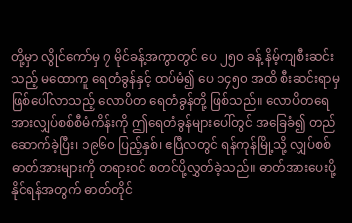တို့မှာ လွိုင်ကော်မှ ၇ မိုင်ခန့်အကွာတွင် ပေ ၂၅၀ ခန့် နိမ့်ကျစီးဆင်းသည့် မထောကူ ရေတံခွန်နှင့် ထပ်မံ၍ ပေ ၁၄၅၀ အထိ စီးဆင်းရာမှ ဖြစ်ပေါ်လာသည့် လောပိတ ရေတံခွန်တို့ ဖြစ်သည်။ လောပိတရေအားလျှပ်စစ်စီမံကိန်းကို ဤရေတံခွန်များပေါ်တွင် အခြေခံ၍ တည်ဆောက်ခဲ့ပြီး၊ ၁၉၆၀ ပြည့်နှစ်၊ ဧပြီလတွင် ရန်ကုန်မြို့သို့ လျှပ်စစ်ဓာတ်အားများကို တရားဝင် စတင်ပို့လွှတ်ခဲ့သည်။ ဓာတ်အားပေးပို့နိုင်ရန်အတွက် ဓာတ်တိုင်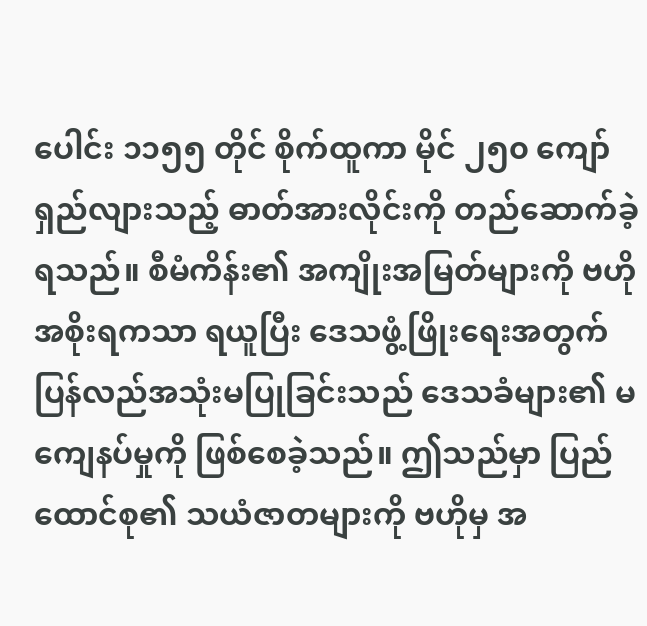ပေါင်း ၁၁၅၅ တိုင် စိုက်ထူကာ မိုင် ၂၅၀ ကျော် ရှည်လျားသည့် ဓာတ်အားလိုင်းကို တည်ဆောက်ခဲ့ရသည်။ စီမံကိန်း၏ အကျိုးအမြတ်များကို ဗဟိုအစိုးရကသာ ရယူပြီး ဒေသဖွံ့ဖြိုးရေးအတွက် ပြန်လည်အသုံးမပြုခြင်းသည် ဒေသခံများ၏ မကျေနပ်မှုကို ဖြစ်စေခဲ့သည်။ ဤသည်မှာ ပြည်ထောင်စု၏ သယံဇာတများကို ဗဟိုမှ အ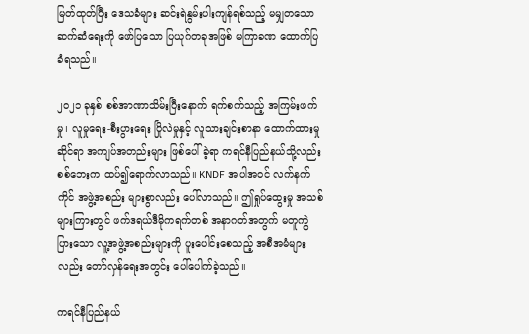မြတ်ထုတ်ပြီး ဒေသခံများ ဆင်းရဲနွမ်းပါးကျန်ရစ်သည့် မမျှတသော ဆက်ဆံရေးကို ဖော်ပြသော ပြယုဂ်တခုအဖြစ် မကြာခဏ ထောက်ပြခံရသည်။

၂၀၂၁ ခုနှစ် စစ်အာဏာသိမ်းပြီးနောက် ရက်စက်သည့် အကြမ်းဖက်မှု၊ လူမှုရေး-စီးပွားရေး ပြိုလဲမှုနှင့် လူသားချင်းစာနာ ထောက်ထားမှု ဆိုင်ရာ အကျပ်အတည်းများ ဖြစ်ပေါ်ခဲ့ရာ ကရင်နီပြည်နယ်သို့လည်း စစ်ဘေးက ထပ်၍ရောက်လာသည်။ KNDF အပါအဝင် လက်နက်ကိုင် အဖွဲ့အစည်း များစွာလည်း ပေါ်လာသည်။ ဤရှုပ်ထွေးမှု အသစ်များကြားတွင် ဖက်ဒရယ်ဒီမိုကရက်တစ် အနာဂတ်အတွက် မတူကွဲပြားသော လူ့အဖွဲ့အစည်းများကို ပူးပေါင်းစေသည့် အစီအမံများလည်း တော်လှန်ရေးအတွင်း ပေါ်ပေါက်ခဲ့သည်။

ကရင်နီပြည်နယ်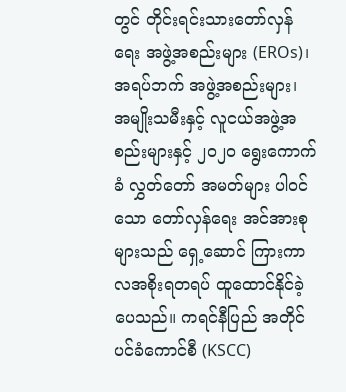တွင် တိုင်းရင်းသားတော်လှန်ရေး အဖွဲ့အစည်းများ (EROs)၊ အရပ်ဘက် အဖွဲ့အစည်းများ၊ အမျိုးသမီးနှင့် လူငယ်အဖွဲ့အစည်းများနှင့် ၂၀၂၀ ရွေးကောက်ခံ လွှတ်တော် အမတ်များ ပါဝင်သော တော်လှန်ရေး အင်အားစုများသည် ရှေ့ဆောင် ကြားကာလအစိုးရတရပ် ထူထောင်နိုင်ခဲ့ပေသည်။ ကရင်နီပြည် အတိုင်ပင်ခံကောင်စီ (KSCC)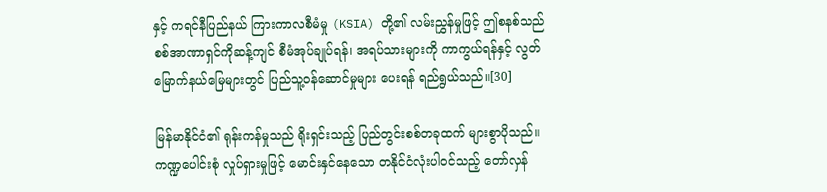နှင့် ကရင်နီပြည်နယ် ကြားကာလစီမံမှု (KSIA) တို့၏ လမ်းညွှန်မှုဖြင့် ဤစနစ်သည် စစ်အာဏာရှင်ကိုဆန့်ကျင် စီမံအုပ်ချုပ်ရန်၊ အရပ်သားများကို ကာကွယ်ရန်နှင့် လွတ်မြောက်နယ်မြေများတွင် ပြည်သူ့ဝန်ဆောင်မှုများ ပေးရန် ရည်ရွယ်သည်။[30]

မြန်မာနိုင်ငံ၏ ရုန်းကန်မှုသည် ရိုးရှင်းသည့် ပြည်တွင်းစစ်တခုထက် များစွာပိုသည်။ ကဏ္ဍပေါင်းစုံ လှုပ်ရှားမှုဖြင့် မောင်းနှင်နေသော တနိုင်ငံလုံးပါဝင်သည့် တော်လှန်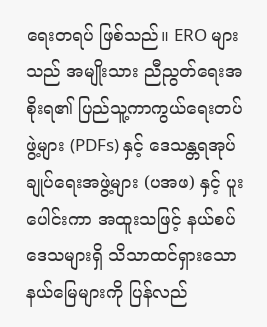ရေးတရပ် ဖြစ်သည်။ ERO များသည် အမျိုးသား ညီညွတ်ရေးအစိုးရ၏ ပြည်သူ့ကာကွယ်ရေးတပ်ဖွဲ့များ (PDFs) နှင့် ဒေသန္တရအုပ်ချုပ်ရေးအဖွဲ့များ (ပအဖ) နှင့် ပူးပေါင်းကာ အထူးသဖြင့် နယ်စပ်ဒေသများရှိ သိသာထင်ရှားသော နယ်မြေများကို ပြန်လည်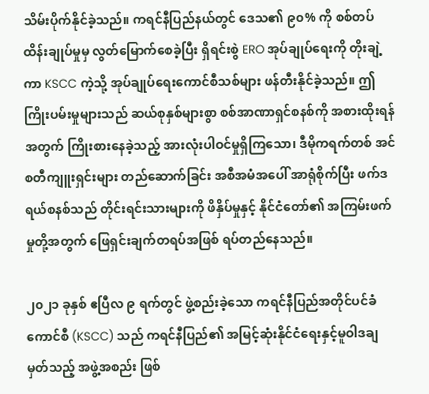သိမ်းပိုက်နိုင်ခဲ့သည်။ ကရင်နီပြည်နယ်တွင် ဒေသ၏ ၉၀% ကို စစ်တပ် ထိန်းချုပ်မှုမှ လွတ်မြောက်စေခဲ့ပြီး ရှိရင်းစွဲ ERO အုပ်ချုပ်ရေးကို တိုးချဲ့ကာ KSCC ကဲ့သို့ အုပ်ချုပ်ရေးကောင်စီသစ်များ ဖန်တီးနိုင်ခဲ့သည်။ ဤကြိုးပမ်းမှုများသည် ဆယ်စုနှစ်များစွာ စစ်အာဏာရှင်စနစ်ကို အစားထိုးရန်အတွက် ကြိုးစားနေခဲ့သည့် အားလုံးပါဝင်မှုရှိကြသော၊ ဒီမိုကရက်တစ် အင်စတီကျူးရှင်းများ တည်ဆောက်ခြင်း အစီအမံအပေါ် အာရုံစိုက်ပြီး ဖက်ဒရယ်စနစ်သည် တိုင်းရင်းသားများကို ဖိနှိပ်မှုနှင့် နိုင်ငံတော်၏ အကြမ်းဖက်မှုတို့အတွက် ဖြေရှင်းချက်တရပ်အဖြစ် ရပ်တည်နေသည်။

၂၀၂၁ ခုနှစ် ဧပြီလ ၉ ရက်တွင် ဖွဲ့စည်းခဲ့သော ကရင်နီပြည်အတိုင်ပင်ခံကောင်စီ (KSCC) သည် ကရင်နီပြည်၏ အမြင့်ဆုံးနိုင်ငံရေးနှင့်မူဝါဒချမှတ်သည့် အဖွဲ့အစည်း ဖြစ်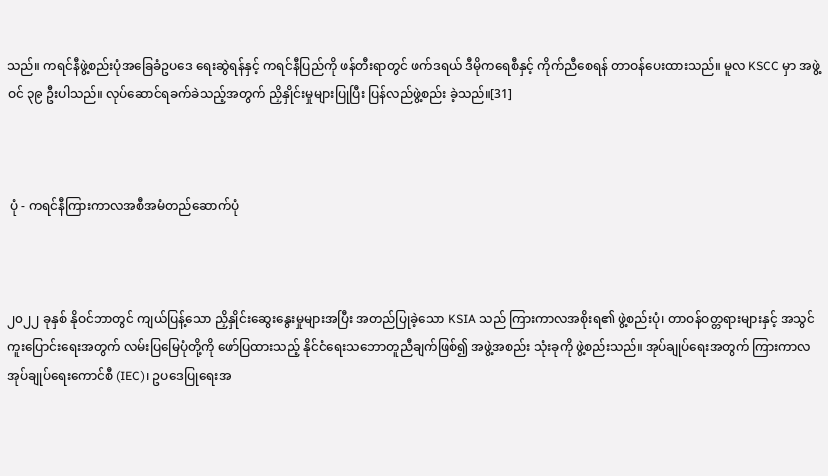သည်။ ကရင်နီဖွဲ့စည်းပုံအခြေခံဥပဒေ ရေးဆွဲရန်နှင့် ကရင်နီပြည်ကို ဖန်တီးရာတွင် ဖက်ဒရယ် ဒီမိုကရေစီနှင့် ကိုက်ညီစေရန် တာဝန်ပေးထားသည်။ မူလ KSCC မှာ အဖွဲ့ဝင် ၃၉ ဦးပါသည်။ လုပ်ဆောင်ရခက်ခဲသည့်အတွက် ညှိနှိုင်းမှုများပြုပြီး ပြန်လည်ဖွဲ့စည်း ခဲ့သည်။[31]



 ပုံ - ကရင်နီကြားကာလအစီအမံတည်ဆောက်ပုံ



၂၀၂၂ ခုနှစ် နိုဝင်ဘာတွင် ကျယ်ပြန့်သော ညှိနှိုင်းဆွေးနွေးမှုများအပြီး အတည်ပြုခဲ့သော KSIA သည် ကြားကာလအစိုးရ၏ ဖွဲ့စည်းပုံ၊ တာဝန်ဝတ္တရားများနှင့် အသွင်ကူးပြောင်းရေးအတွက် လမ်းပြမြေပုံတို့ကို ဖော်ပြထားသည့် နိုင်ငံရေးသဘောတူညီချက်ဖြစ်၍ အဖွဲ့အစည်း သုံးခုကို ဖွဲ့စည်းသည်။ အုပ်ချုပ်ရေးအတွက် ကြားကာလအုပ်ချုပ်ရေးကောင်စီ (IEC)၊ ဥပဒေပြုရေးအ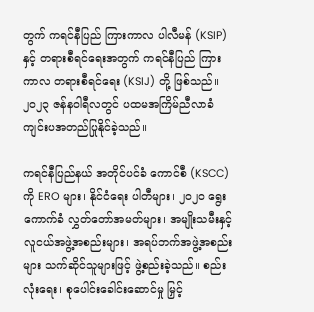တွက် ကရင်နီပြည် ကြားကာလ ပါလီမန် (KSIP) နှင့် တရားစီရင်ရေးအတွက် ကရင်နီပြည် ကြားကာလ တရားစီရင်ရေး (KSIJ) တို့ ဖြစ်သည်။ ၂၀၂၃ ဇန်နဝါရီလတွင် ပထမအကြိမ်ညီလာခံကျင်းပအတည်ပြုနိုင်ခဲ့သည်။

ကရင်နီပြည်နယ် အတိုင်ပင်ခံ ကောင်စီ (KSCC) ကို ERO များ၊ နိုင်ငံရေး ပါတီများ၊ ၂၀၂၀ ရွေးကောက်ခံ လွှတ်တော်အမတ်များ၊ အမျိုးသမီးနှင့် လူငယ်အဖွဲ့အစည်းများ၊ အရပ်ဘက်အဖွဲ့အစည်းများ သက်ဆိုင်သူများဖြင့် ဖွဲ့စည်းခဲ့သည်။ စည်းလုံးရေး၊ စုပေါင်းခေါင်းဆောင်မှု မြှင့်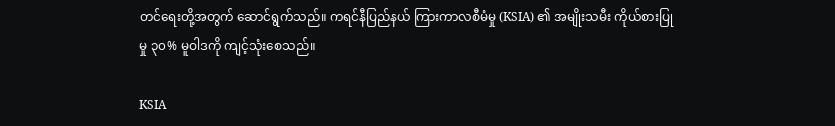တင်ရေးတို့အတွက် ဆောင်ရွက်သည်။ ကရင်နီပြည်နယ် ကြားကာလစီမံမှု (KSIA) ၏ အမျိုးသမီး ကိုယ်စားပြုမှု ၃၀% မူဝါဒကို ကျင့်သုံးစေသည်။

KSIA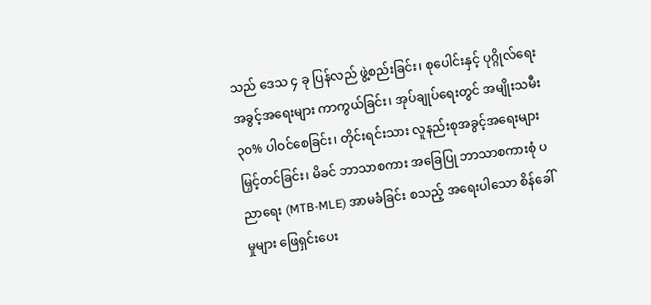သည် ဒေသ ၄ ခု ပြန်လည် ဖွဲ့စည်းခြင်း၊ စုပေါင်းနှင့် ပုဂ္ဂိုလ်ရေး အခွင့်အရေးများ ကာကွယ်ခြင်း၊ အုပ်ချုပ်ရေးတွင် အမျိုးသမီး ၃၀% ပါဝင်စေခြင်း၊ တိုင်းရင်းသား လူနည်းစုအခွင့်အရေးများ မြှင့်တင်ခြင်း၊ မိခင် ဘာသာစကား အခြေပြု ဘာသာစကားစုံ ပညာရေး (MTB-MLE) အာမခံခြင်း စသည့် အရေးပါသော စိန်ခေါ်မှုများ ဖြေရှင်းပေး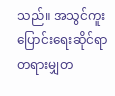သည်။ အသွင်ကူးပြောင်းရေးဆိုင်ရာ တရားမျှတ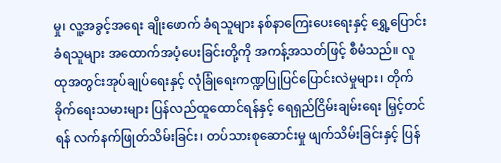မှု၊ လူ့အခွင့်အရေး ချိုးဖောက် ခံရသူများ နစ်နာကြေးပေးရေးနှင့် ရွှေ့ပြောင်းခံရသူများ အထောက်အပံ့ပေးခြင်းတို့ကို အကန့်အသတ်ဖြင့် စီမံသည်။ လူထုအတွင်းအုပ်ချုပ်ရေးနှင့် လုံခြုံရေးကဏ္ဍပြုပြင်ပြောင်းလဲမှုများ၊ တိုက်ခိုက်ရေးသမားများ ပြန်လည်ထူထောင်ရန်နှင့် ရေရှည်ငြိမ်းချမ်းရေး မြှင့်တင်ရန် လက်နက်ဖြုတ်သိမ်းခြင်း၊ တပ်သားစုဆောင်းမှု ဖျက်သိမ်းခြင်းနှင့် ပြန်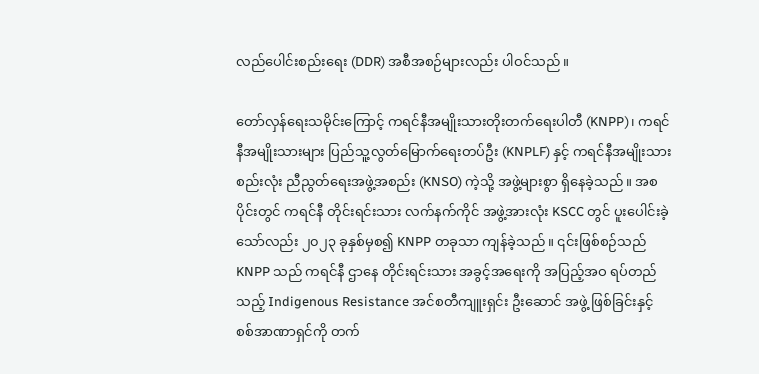လည်ပေါင်းစည်းရေး (DDR) အစီအစဉ်များလည်း ပါဝင်သည်။

တော်လှန်ရေးသမိုင်းကြောင့် ကရင်နီအမျိုးသားတိုးတက်ရေးပါတီ (KNPP)၊ ကရင်နီအမျိုးသားများ ပြည်သူ့လွတ်မြောက်ရေးတပ်ဦး (KNPLF) နှင့် ကရင်နီအမျိုးသားစည်းလုံး ညီညွတ်ရေးအဖွဲ့အစည်း (KNSO) ကဲ့သို့ အဖွဲ့များစွာ ရှိနေခဲ့သည်။ အစပိုင်းတွင် ကရင်နီ တိုင်းရင်းသား လက်နက်ကိုင် အဖွဲ့အားလုံး KSCC တွင် ပူးပေါင်းခဲ့သော်လည်း ၂၀၂၃ ခုနှစ်မှစ၍ KNPP တခုသာ ကျန်ခဲ့သည်။ ၎င်းဖြစ်စဉ်သည် KNPP သည် ကရင်နီ ဌာနေ တိုင်းရင်းသား အခွင့်အရေးကို အပြည့်အဝ ရပ်တည်သည့် Indigenous Resistance အင်စတီကျူးရှင်း ဦးဆောင် အဖွဲ့ ဖြစ်ခြင်းနှင့် စစ်အာဏာရှင်ကို တက်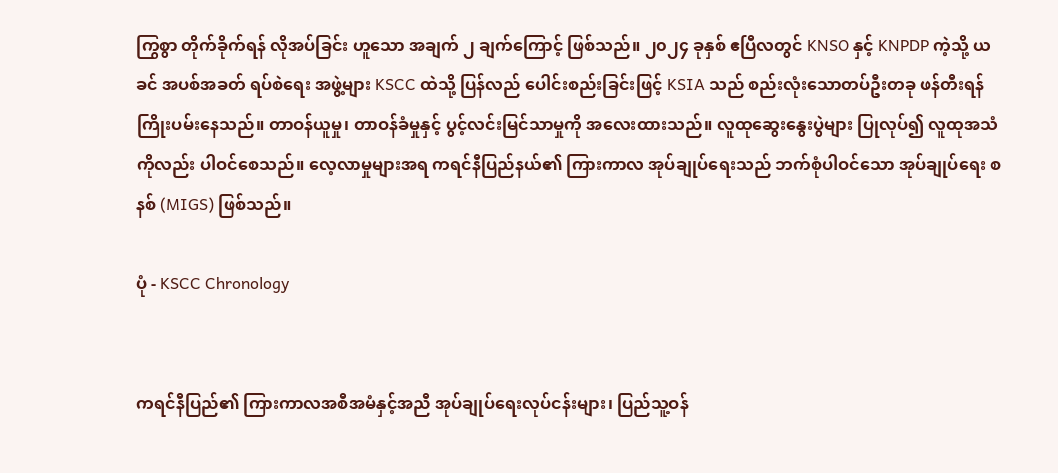ကြွစွာ တိုက်ခိုက်ရန် လိုအပ်ခြင်း ဟူသော အချက် ၂ ချက်ကြောင့် ဖြစ်သည်။ ၂၀၂၄ ခုနှစ် ဧပြီလတွင် KNSO နှင့် KNPDP ကဲ့သို့ ယခင် အပစ်အခတ် ရပ်စဲရေး အဖွဲ့များ KSCC ထဲသို့ ပြန်လည် ပေါင်းစည်းခြင်းဖြင့် KSIA သည် စည်းလုံးသောတပ်ဦးတခု ဖန်တီးရန်ကြိုးပမ်းနေသည်။ တာဝန်ယူမှု၊ တာဝန်ခံမှုနှင့် ပွင့်လင်းမြင်သာမှုကို အလေးထားသည်။ လူထုဆွေးနွေးပွဲများ ပြုလုပ်၍ လူထုအသံကိုလည်း ပါဝင်စေသည်။ လေ့လာမှုများအရ ကရင်နီပြည်နယ်၏ ကြားကာလ အုပ်ချုပ်ရေးသည် ဘက်စုံပါဝင်သော အုပ်ချုပ်ရေး စနစ် (MIGS) ဖြစ်သည်။

ပုံ - KSCC Chronology


ကရင်နီပြည်၏ ကြားကာလအစီအမံနှင့်အညီ အုပ်ချုပ်ရေးလုပ်ငန်းများ၊ ပြည်သူ့ဝန်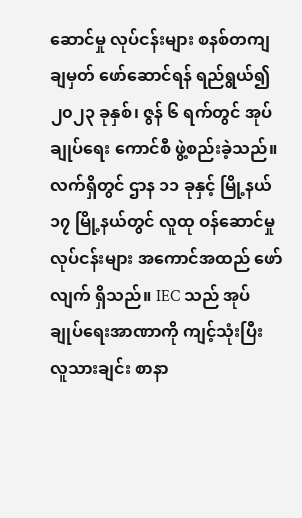ဆောင်မှု လုပ်ငန်းများ စနစ်တကျ ချမှတ် ဖော်ဆောင်ရန် ရည်ရွယ်၍ ၂၀၂၃ ခုနှစ်၊ ဇွန် ၆ ရက်တွင် အုပ်ချုပ်ရေး ကောင်စီ ဖွဲ့စည်းခဲ့သည်။ လက်ရှိတွင် ဌာန ၁၁ ခုနှင့် မြို့နယ် ၁၇ မြို့နယ်တွင် လူထု ဝန်ဆောင်မှု လုပ်ငန်းများ အကောင်အထည် ဖော်လျက် ရှိသည်။ IEC သည် အုပ်ချုပ်ရေးအာဏာကို ကျင့်သုံးပြီး လူသားချင်း စာနာ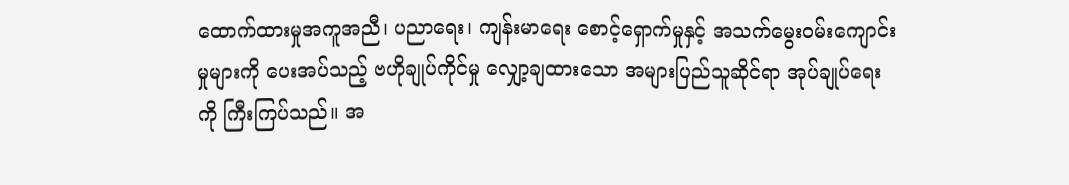ထောက်ထားမှုအကူအညီ၊ ပညာရေး၊ ကျန်းမာရေး စောင့်ရှောက်မှုနှင့် အသက်မွေးဝမ်းကျောင်းမှုများကို ပေးအပ်သည့် ဗဟိုချုပ်ကိုင်မှု လျှော့ချထားသော အများပြည်သူဆိုင်ရာ အုပ်ချုပ်ရေးကို ကြီးကြပ်သည်။ အ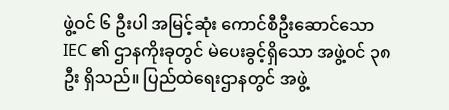ဖွဲ့ဝင် ၆ ဦးပါ အမြင့်ဆုံး ကောင်စီဦးဆောင်သော IEC ၏ ဌာနကိုးခုတွင် မဲပေးခွင့်ရှိသော အဖွဲ့ဝင် ၃၈ ဦး ရှိသည်။ ပြည်ထဲရေးဌာနတွင် အဖွဲ့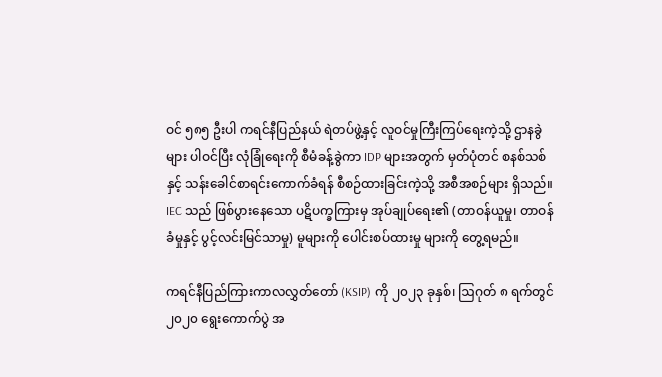ဝင် ၅၈၅ ဦးပါ ကရင်နီပြည်နယ် ရဲတပ်ဖွဲ့နှင့် လူဝင်မှုကြီးကြပ်ရေးကဲ့သို့ ဌာနခွဲများ ပါဝင်ပြီး လုံခြုံရေးကို စီမံခန့်ခွဲကာ IDP များအတွက် မှတ်ပုံတင် စနစ်သစ်နှင့် သန်းခေါင်စာရင်းကောက်ခံရန် စီစဉ်ထားခြင်းကဲ့သို့ အစီအစဉ်များ ရှိသည်။ IEC သည် ဖြစ်ပွားနေသော ပဋိပက္ခကြားမှ အုပ်ချုပ်ရေး၏ (တာဝန်ယူမှု၊ တာဝန်ခံမှုနှင့် ပွင့်လင်းမြင်သာမှု) မူများကို ပေါင်းစပ်ထားမှု များကို တွေ့ရမည်။

ကရင်နီပြည်ကြားကာလလွှတ်တော် (KSIP) ကို ၂၀၂၃ ခုနှစ်၊ ဩဂုတ် ၈ ရက်တွင် ၂၀၂၀ ရွေးကောက်ပွဲ အ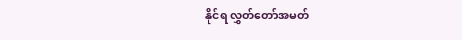နိုင်ရ လွှတ်တော်အမတ်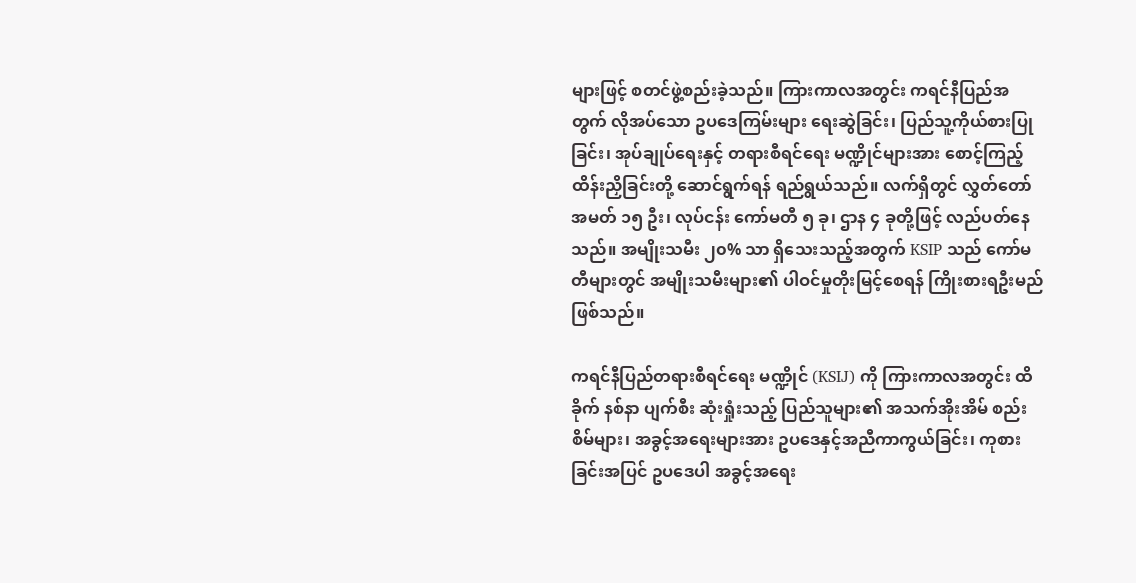များဖြင့် စတင်ဖွဲ့စည်းခဲ့သည်။ ကြားကာလအတွင်း ကရင်နီပြည်အတွက် လိုအပ်သော ဥပဒေကြမ်းများ ရေးဆွဲခြင်း၊ ပြည်သူ့ကိုယ်စားပြုခြင်း၊ အုပ်ချုပ်ရေးနှင့် တရားစီရင်ရေး မဏ္ဍိုင်များအား စောင့်ကြည့်ထိန်းညှိခြင်းတို့ ဆောင်ရွက်ရန် ရည်ရွယ်သည်။ လက်ရှိတွင် လွှတ်တော် အမတ် ၁၅ ဦး၊ လုပ်ငန်း ကော်မတီ ၅ ခု၊ ဌာန ၄ ခုတို့ဖြင့် လည်ပတ်နေသည်။ အမျိုးသမီး ၂၀% သာ ရှိသေးသည့်အတွက် KSIP သည် ကော်မတီများတွင် အမျိုးသမီးများ၏ ပါဝင်မှုတိုးမြင့်စေရန် ကြိုးစားရဦးမည်ဖြစ်သည်။

ကရင်နီပြည်တရားစီရင်ရေး မဏ္ဍိုင် (KSIJ) ကို ကြားကာလအတွင်း ထိခိုက် နစ်နာ ပျက်စီး ဆုံးရှုံးသည့် ပြည်သူများ၏ အသက်အိုးအိမ် စည်းစိမ်များ၊ အခွင့်အရေးများအား ဥပဒေနှင့်အညီကာကွယ်ခြင်း၊ ကုစားခြင်းအပြင် ဥပဒေပါ အခွင့်အရေး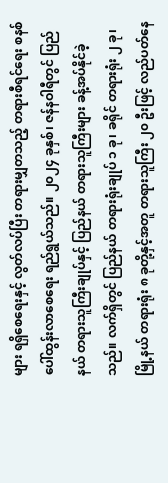များ ရရှိစေရေးနှင့် လွတ်လပ်ပြီး တရားမျှတသည့် တရားစီရင်ရေး စနစ် ပေါ်ထွန်းလာစေရေး ရည်ရွယ်သည်။ ၂၀၂၄ ခုနှစ်၊ ဇန်နဝါရီတွင် ပြည်နယ် တရားသူကြီးချုပ်နှင့် ပြည်နယ် တရားသူကြီးများ ခန့်အပ်နိုင်ခဲ့သည်။ လက်ရှိတွင် ပြည်နယ် တရားရုံးချုပ် ၁ ခု၊ ခရိုင် တရားရုံး ၂ ခု၊ မြို့နယ် တရားရုံး ၈ ခုတို့နှင့်အတူ တရားသူကြီး ၂၀ ဦးဖြင့် လည်ပတ်နေ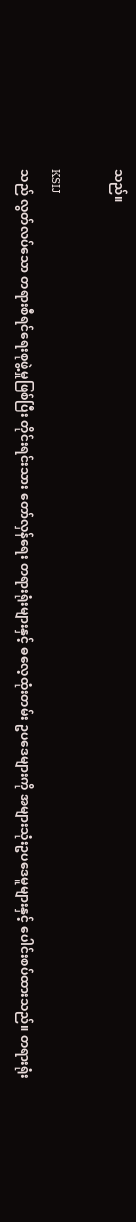သည်။

KSIJ
သည် လွတ်လပ်သော တရားစီရင်ရေးစုဖွဲ့မှုဖြစ်ပြီး တိုင်းရင်းသား တော်လှန်ရေး တရားရုံးများနှင့် ဓလေ့ထုံးတမ်း ဥပဒေများကို အများသုံးဥပဒေမူများနှင့် ပေါင်းစပ်ထားသည်။ တရားရုံး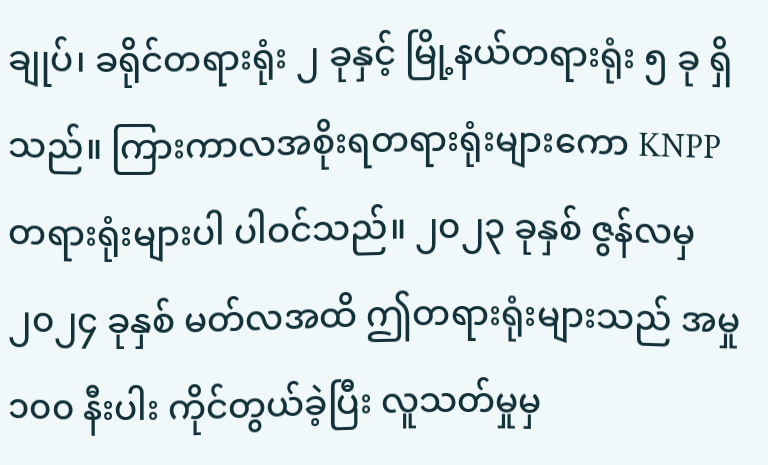ချုပ်၊ ခရိုင်တရားရုံး ၂ ခုနှင့် မြို့နယ်တရားရုံး ၅ ခု ရှိသည်။ ကြားကာလအစိုးရတရားရုံးများကော KNPP တရားရုံးများပါ ပါဝင်သည်။ ၂၀၂၃ ခုနှစ် ဇွန်လမှ ၂၀၂၄ ခုနှစ် မတ်လအထိ ဤတရားရုံးများသည် အမှု ၁၀၀ နီးပါး ကိုင်တွယ်ခဲ့ပြီး လူသတ်မှုမှ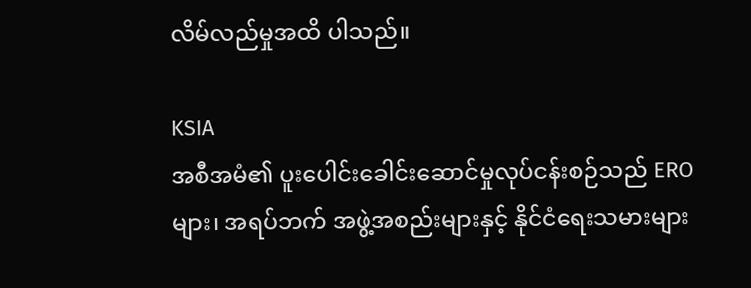လိမ်လည်မှုအထိ ပါသည်။

KSIA
အစီအမံ၏ ပူးပေါင်းခေါင်းဆောင်မှုလုပ်ငန်းစဉ်သည် ERO များ၊ အရပ်ဘက် အဖွဲ့အစည်းများနှင့် နိုင်ငံရေးသမားများ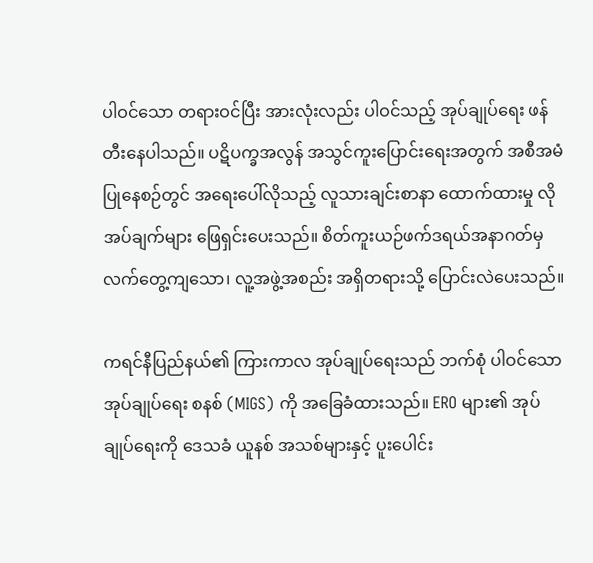ပါဝင်သော တရားဝင်ပြီး အားလုံးလည်း ပါဝင်သည့် အုပ်ချုပ်ရေး ဖန်တီးနေပါသည်။ ပဋိပက္ခအလွန် အသွင်ကူးပြောင်းရေးအတွက် အစီအမံပြုနေစဉ်တွင် အရေးပေါ်လိုသည့် လူသားချင်းစာနာ ထောက်ထားမှု လိုအပ်ချက်များ ဖြေရှင်းပေးသည်။ စိတ်ကူးယဉ်ဖက်ဒရယ်အနာဂတ်မှ လက်တွေ့ကျသော၊ လူ့အဖွဲ့အစည်း အရှိတရားသို့ ပြောင်းလဲပေးသည်။

ကရင်နီပြည်နယ်၏ ကြားကာလ အုပ်ချုပ်ရေးသည် ဘက်စုံ ပါဝင်သော အုပ်ချုပ်ရေး စနစ် (MIGS) ကို အခြေခံထားသည်။ ERO များ၏ အုပ်ချုပ်ရေးကို ဒေသခံ ယူနစ် အသစ်များနှင့် ပူးပေါင်း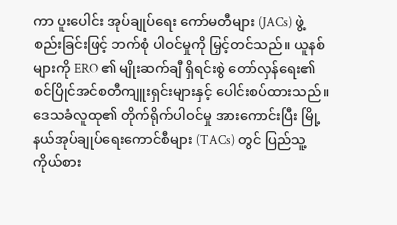ကာ ပူးပေါင်း အုပ်ချုပ်ရေး ကော်မတီများ (JACs) ဖွဲ့စည်းခြင်းဖြင့် ဘက်စုံ ပါဝင်မှုကို မြှင့်တင်သည်။ ယူနစ်များကို ERO ၏ မျိုးဆက်ချီ ရှိရင်းစွဲ တော်လှန်ရေး၏ စင်ပြိုင်အင်စတီကျူးရှင်းများနှင့် ပေါင်းစပ်ထားသည်။ ဒေသခံလူထု၏ တိုက်ရိုက်ပါဝင်မှု အားကောင်းပြီး မြို့နယ်အုပ်ချုပ်ရေးကောင်စီများ (TACs) တွင် ပြည်သူ့ကိုယ်စား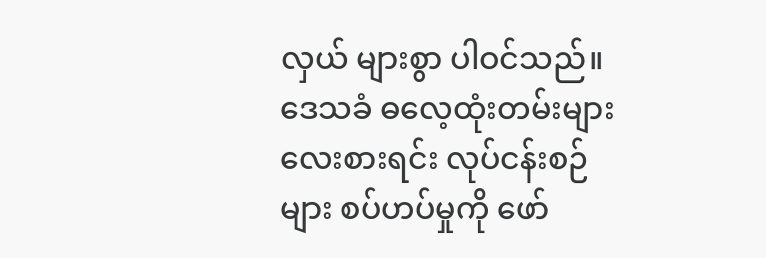လှယ် များစွာ ပါဝင်သည်။ ဒေသခံ ဓလေ့ထုံးတမ်းများ လေးစားရင်း လုပ်ငန်းစဉ်များ စပ်ဟပ်မှုကို ဖော်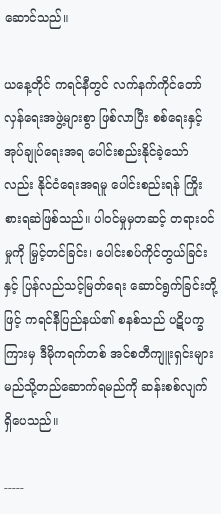ဆောင်သည်။

ယနေ့တိုင် ကရင်နီတွင် လက်နက်ကိုင်တော်လှန်ရေးအဖွဲ့များစွာ ဖြစ်လာပြီး စစ်ရေးနှင့် အုပ်ချုပ်ရေးအရ ပေါင်းစည်းနိုင်ခဲ့သော်လည်း နိုင်ငံရေးအရမူ ပေါင်းစည်းရန် ကြိုးစားရဆဲဖြစ်သည်။ ပါဝင်မှုမှတဆင့် တရားဝင်မှုကို မြှင့်တင်ခြင်း၊ ပေါင်းစပ်ကိုင်တွယ်ခြင်းနှင့် ပြန်လည်သင့်မြတ်ရေး ဆောင်ရွက်ခြင်းတို့ဖြင့် ကရင်နီပြည်နယ်၏ စနစ်သည် ပဋိပက္ခကြားမှ ဒီမိုကရက်တစ် အင်စတီကျူးရှင်းများ မည်သို့တည်ဆောက်ရမည်ကို ဆန်းစစ်လျက် ရှိပေသည်။

-----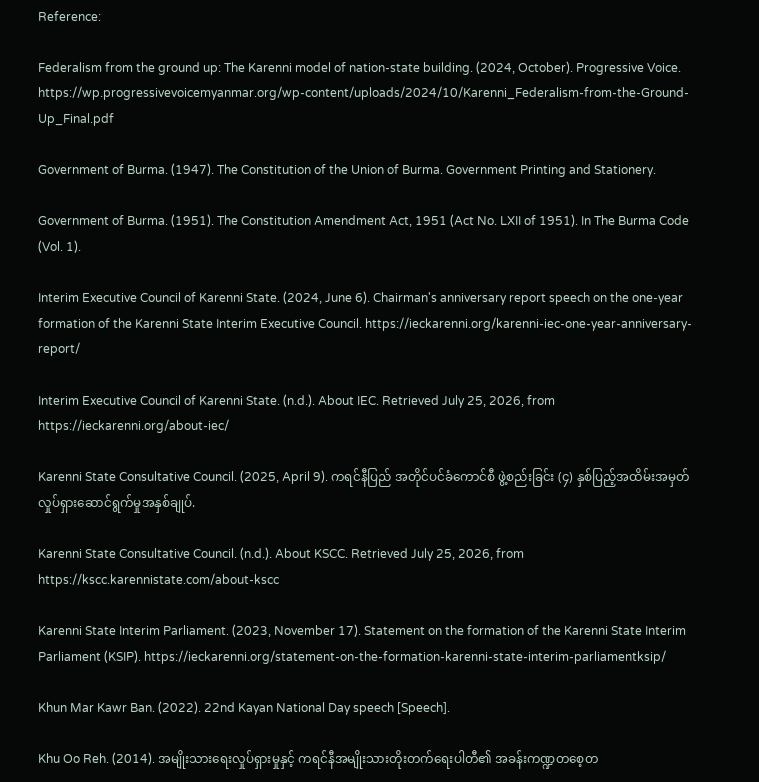Reference:

Federalism from the ground up: The Karenni model of nation-state building. (2024, October). Progressive Voice. https://wp.progressivevoicemyanmar.org/wp-content/uploads/2024/10/Karenni_Federalism-from-the-Ground-Up_Final.pdf

Government of Burma. (1947). The Constitution of the Union of Burma. Government Printing and Stationery.

Government of Burma. (1951). The Constitution Amendment Act, 1951 (Act No. LXII of 1951). In The Burma Code (Vol. 1).

Interim Executive Council of Karenni State. (2024, June 6). Chairman's anniversary report speech on the one-year formation of the Karenni State Interim Executive Council. https://ieckarenni.org/karenni-iec-one-year-anniversary-report/

Interim Executive Council of Karenni State. (n.d.). About IEC. Retrieved July 25, 2026, from https://ieckarenni.org/about-iec/

Karenni State Consultative Council. (2025, April 9). ကရင်နီပြည် အတိုင်ပင်ခံကောင်စီ ဖွဲ့စည်းခြင်း (၄) နှစ်ပြည့်အထိမ်းအမှတ် လှုပ်ရှားဆောင်ရွက်မှုအနှစ်ချုပ်.

Karenni State Consultative Council. (n.d.). About KSCC. Retrieved July 25, 2026, from https://kscc.karennistate.com/about-kscc

Karenni State Interim Parliament. (2023, November 17). Statement on the formation of the Karenni State Interim Parliament (KSIP). https://ieckarenni.org/statement-on-the-formation-karenni-state-interim-parliamentksip/

Khun Mar Kawr Ban. (2022). 22nd Kayan National Day speech [Speech].

Khu Oo Reh. (2014). အမျိုးသားရေးလှုပ်ရှားမှုနှင့် ကရင်နီအမျိုးသားတိုးတက်ရေးပါတီ၏ အခန်းကဏ္ဍတစေ့တ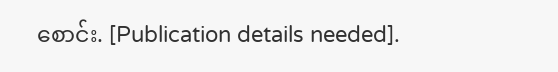စောင်း. [Publication details needed].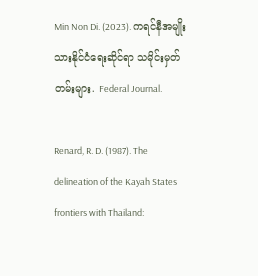Min Non Di. (2023). ကရင်နီအမျိုးသားနိုင်ငံရေးဆိုင်ရာ သမိုင်းမှတ်တမ်းများ. Federal Journal.

Renard, R. D. (1987). The delineation of the Kayah States frontiers with Thailand: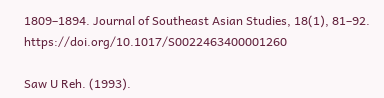1809–1894. Journal of Southeast Asian Studies, 18(1), 81–92. https://doi.org/10.1017/S0022463400001260

Saw U Reh. (1993).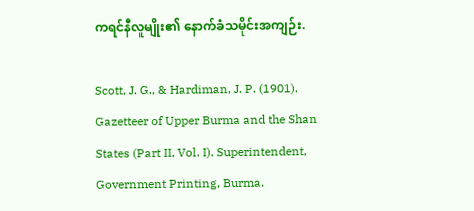ကရင်နီလူမျိုး၏ နောက်ခံသမိုင်းအကျဉ်း.

Scott, J. G., & Hardiman, J. P. (1901). Gazetteer of Upper Burma and the Shan States (Part II, Vol. I). Superintendent, Government Printing, Burma.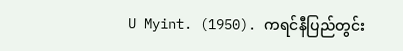U Myint. (1950). ကရင်နီပြည်တွင်း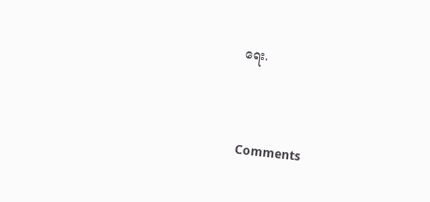ရေး.



Comments